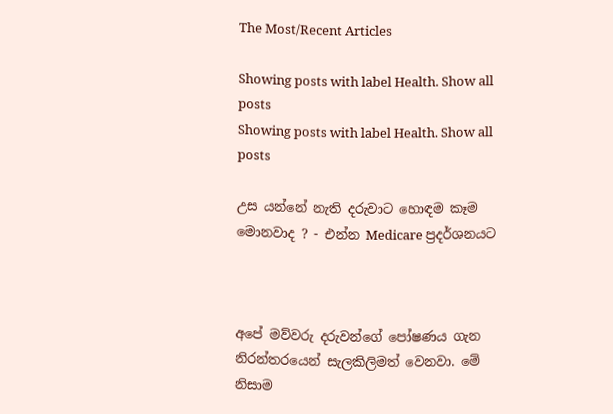The Most/Recent Articles

Showing posts with label Health. Show all posts
Showing posts with label Health. Show all posts

උස යන්නේ නැති දරුවාට හොඳම කෑම මොනවාද ? - එන්න Medicare ප්‍රදර්ශනයට



අපේ මව්වරු දරුවන්ගේ පෝෂණය ගැන නිරන්තරයෙන් සැලකිලිමත් වෙනවා. මේ නිසාම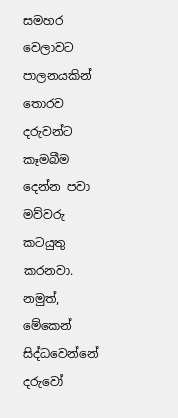සමහර වෙලාවට පාලනයකින් තොරව දරුවන්ට කෑමබීම දෙන්න පවා මව්වරු කටයුතු කරනවා. නමුත්, මේකෙන් සිද්ධවෙන්නේ දරුවෝ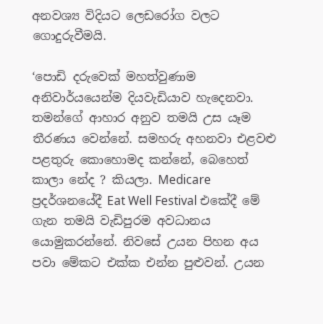අනවශ්‍ය විදියට ලෙඩරෝග වලට ගොදුරුවීමයි.

‘පොඩි දරුවෙක් මහත්වුණාම අනිවාර්යයෙන්ම දියවැඩියාව හැදෙනවා. තමන්ගේ ආහාර අනුව තමයි උස යෑම තීරණය වෙන්නේ. සමහරු අහනවා එළවළු පළතුරු කොහොමද කන්නේ, බෙහෙත් කාලා නේද ? කියලා. Medicare ප්‍රදර්ශනයේදී Eat Well Festival එකේදී මේ ගැන තමයි වැඩිපුරම අවධානය යොමුකරන්නේ. නිවසේ උයන පිහන අය පවා මේකට එක්ක එන්න පුළුවන්. උයන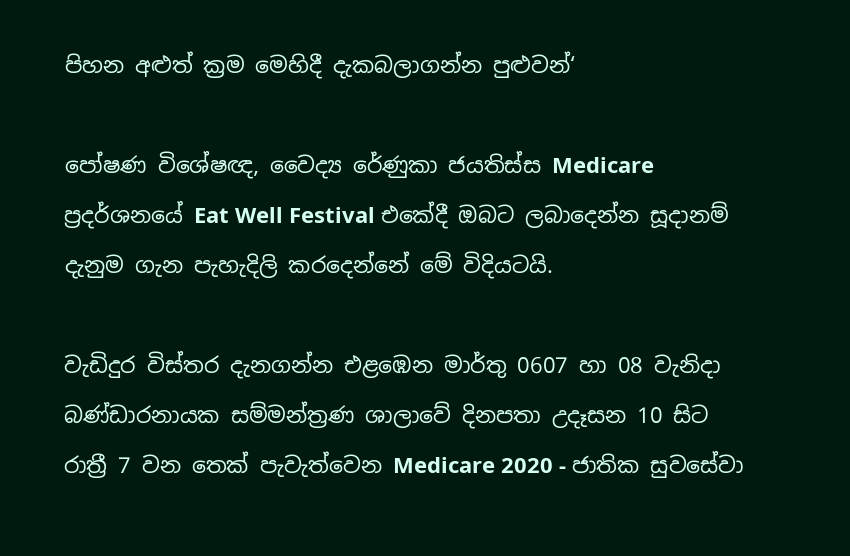පිහන අළුත් ක්‍රම මෙහිදී දැකබලාගන්න පුළුවන්‘

පෝෂණ විශේෂඥ, වෛද්‍ය රේණුකා ජයතිස්ස Medicare ප්‍රදර්ශනයේ Eat Well Festival එකේදී ඔබට ලබාදෙන්න සූදානම් දැනුම ගැන පැහැදිලි කරදෙන්නේ මේ විදියටයි.

වැඩිදුර විස්තර දැනගන්න එළඹෙන මාර්තු 0607 හා 08 වැනිදා බණ්ඩාරනායක සම්මන්ත්‍රණ ශාලාවේ දිනපතා උදෑසන 10 සිට රාත්‍රී 7 වන තෙක් පැවැත්වෙන Medicare 2020 - ජාතික සුවසේවා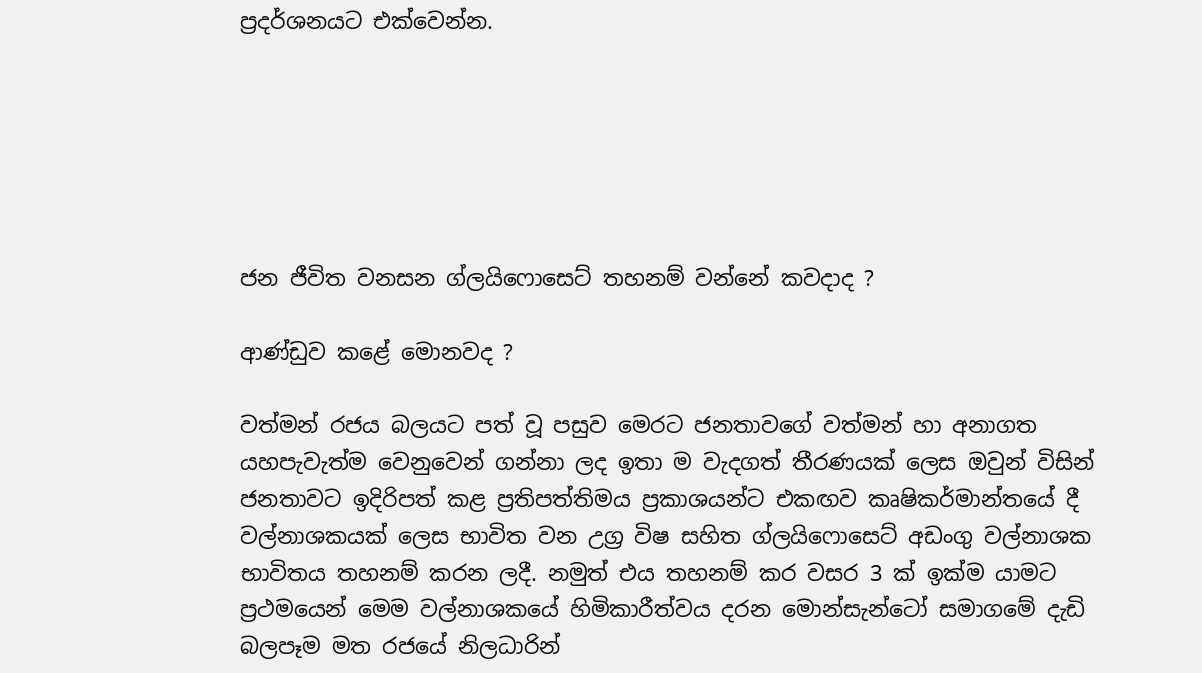ප්‍රදර්ශනයට එක්වෙන්න.






ජන ජීවිත වනසන ග්ලයිෆොසෙට් තහනම් වන්නේ කවදාද ?

ආණ්ඩුව කළේ මොනවද ?

වත්මන් රජය බලයට පත් වූ පසුව මෙරට ජනතාවගේ වත්මන් හා අනාගත යහපැවැත්ම වෙනුවෙන් ගන්නා ලද ඉතා ම වැදගත් තීරණයක් ලෙස ඔවුන් විසින් ජනතාවට ඉදිරිපත් කළ ප්‍රතිපත්තිමය ප්‍රකාශයන්ට එකඟව කෘෂිකර්මාන්තයේ දී වල්නාශකයක් ලෙස භාවිත වන උග්‍ර විෂ සහිත ග්ලයිෆොසෙට් අඩංගු වල්නාශක භාවිතය තහනම් කරන ලදී. නමුත් එය තහනම් කර වසර 3 ක් ඉක්ම යාමට ප්‍රථමයෙන් මෙම වල්නාශකයේ හිමිකාරීත්වය දරන මොන්සැන්ටෝ සමාගමේ දැඩි බලපෑම මත රජයේ නිලධාරින්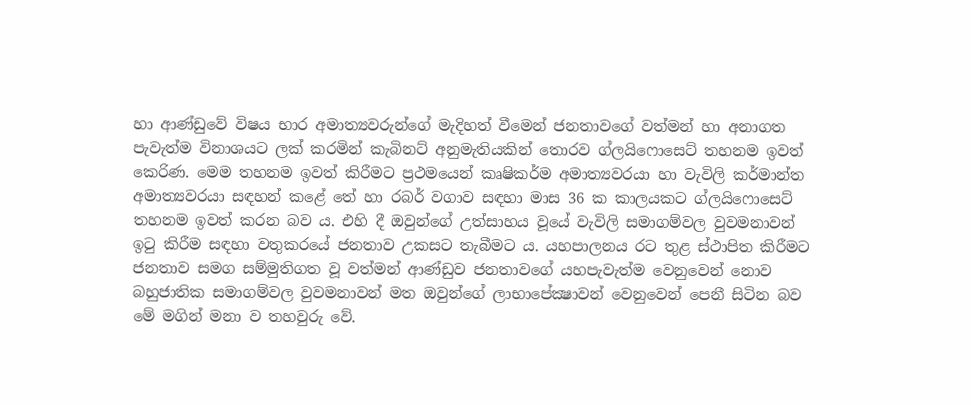හා ආණ්ඩුවේ විෂය භාර අමාත්‍යවරුන්ගේ මැදිහත් වීමෙන් ජනතාවගේ වත්මන් හා අනාගත පැවැත්ම විනාශයට ලක් කරමින් කැබිනට් අනුමැතියකින් තොරව ග්ලයිෆොසෙට් තහනම ඉවත් කෙරිණ. මෙම තහනම ඉවත් කිරීමට ප්‍රථමයෙන් කෘෂිකර්ම අමාත්‍යවරයා හා වැවිලි කර්මාන්ත අමාත්‍යවරයා සඳහන් කළේ තේ හා රබර් වගාව සඳහා මාස 36 ක කාලයකට ග්ලයිෆොසෙට් තහනම ඉවත් කරන බව ය. එහි දී ඔවුන්ගේ උත්සාහය වූයේ වැවිලි සමාගම්වල වුවමනාවන් ඉටු කිරීම සඳහා වතුකරයේ ජනතාව උකසට තැබීමට ය. යහපාලනය රට තුළ ස්ථාපිත කිරීමට ජනතාව සමග සම්මුතිගත වූ වත්මන් ආණ්ඩුව ජනතාවගේ යහපැවැත්ම වෙනුවෙන් නොව බහුජාතික සමාගම්වල වුවමනාවන් මත ඔවුන්ගේ ලාභාපේක්‍ෂාවන් වෙනුවෙන් පෙනී සිටින බව මේ මගින් මනා ව තහවුරු වේ.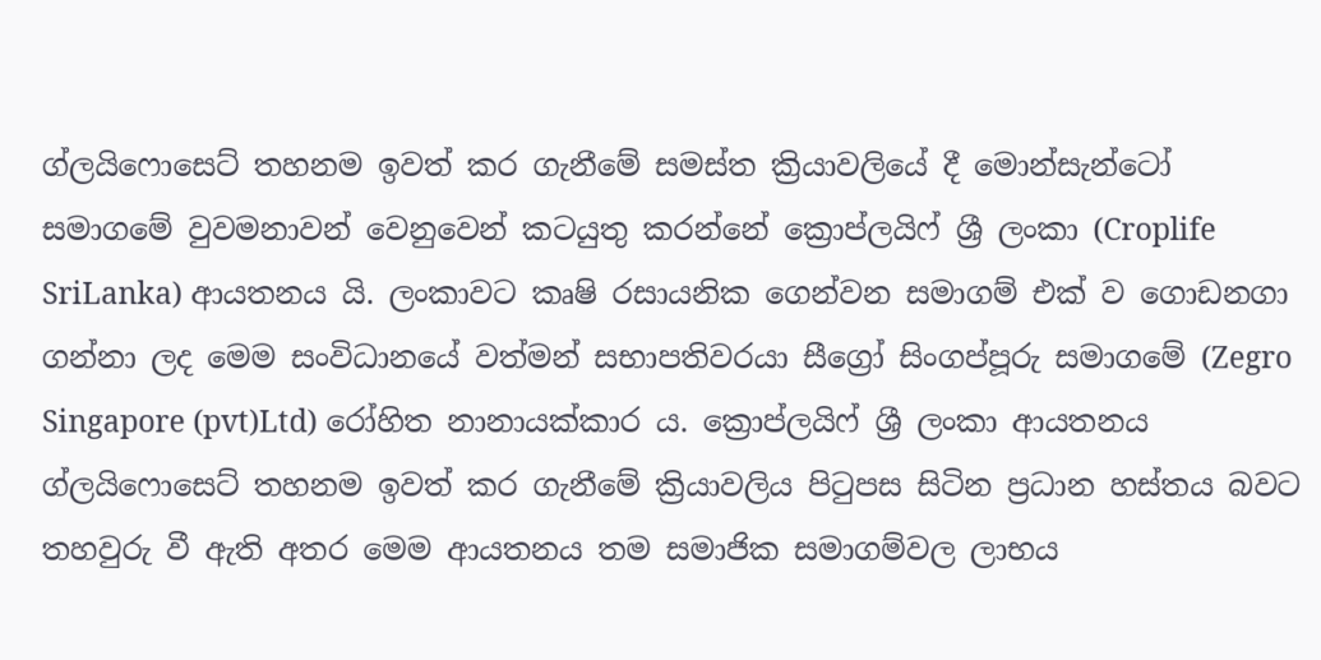ග්ලයිෆොසෙට් තහනම ඉවත් කර ගැනීමේ සමස්ත ක්‍රියාවලියේ දී මොන්සැන්ටෝ සමාගමේ වුවමනාවන් වෙනුවෙන් කටයුතු කරන්නේ ක්‍රොප්ලයිෆ් ශ්‍රී ලංකා (Croplife SriLanka) ආයතනය යි. ලංකාවට කෘෂි රසායනික ගෙන්වන සමාගම් එක් ව ගොඩනගා ගන්නා ලද මෙම සංවිධානයේ වත්මන් සභාපතිවරයා සීග්‍රෝ සිංගප්පූරු සමාගමේ (Zegro Singapore (pvt)Ltd) රෝහිත නානායක්කාර ය. ක්‍රොප්ලයිෆ් ශ්‍රී ලංකා ආයතනය ග්ලයිෆොසෙට් තහනම ඉවත් කර ගැනීමේ ක්‍රියාවලිය පිටුපස සිටින ප්‍රධාන හස්තය බවට තහවුරු වී ඇති අතර මෙම ආයතනය තම සමාජික සමාගම්වල ලාභය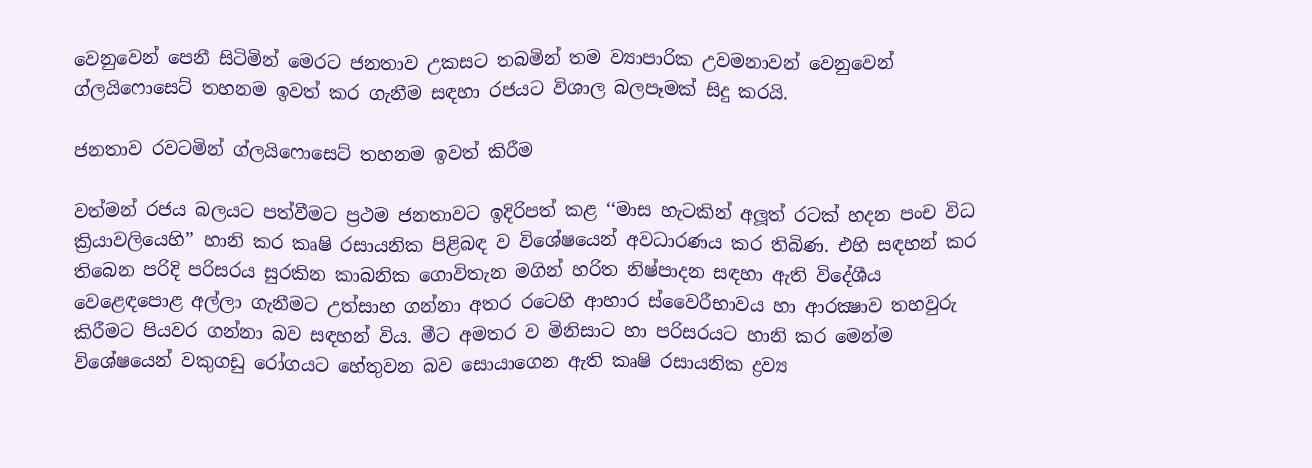වෙනුවෙන් පෙනී සිටිමින් මෙරට ජනතාව උකසට තබමින් තම ව්‍යාපාරික උවමනාවන් වෙනුවෙන් ග්ලයිෆොසෙට් තහනම ඉවත් කර ගැනීම සඳහා රජයට විශාල බලපෑමක් සිදු කරයි.

ජනතාව රවටමින් ග්ලයිෆොසෙට් තහනම ඉවත් කිරීම

වත්මන් රජය බලයට පත්වීමට ප්‍රථම ජනතාවට ඉදිරිපත් කළ ‘‘මාස හැටකින් අලූත් රටක් හදන පංච විධ ක්‍රියාවලියෙහි’’ හානි කර කෘෂි රසායනික පිළිබඳ ව විශේෂයෙන් අවධාරණය කර තිබිණ. එහි සඳහන් කර තිබෙන පරිදි පරිසරය සුරකින කාබනික ගොවිතැන මගින් හරිත නිෂ්පාදන සඳහා ඇති විදේශීය වෙළෙඳපොළ අල්ලා ගැනීමට උත්සාහ ගන්නා අතර රටෙහි ආහාර ස්වෛරීභාවය හා ආරක්‍ෂාව තහවුරු කිරීමට පියවර ගන්නා බව සඳහන් විය. මීට අමතර ව මිනිසාට හා පරිසරයට හානි කර මෙන්ම විශේෂයෙන් වකුගඩු රෝගයට හේතුවන බව සොයාගෙන ඇති කෘෂි රසායනික ද්‍රව්‍ය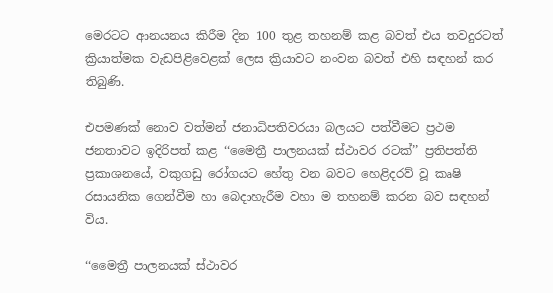මෙරටට ආනයනය කිරීම දින 100 තුළ තහනම් කළ බවත් එය තවදුරටත් ක්‍රියාත්මක වැඩපිළිවෙළක් ලෙස ක්‍රියාවට නංවන බවත් එහි සඳහන් කර තිබුණි.

එපමණක් නොව වත්මන් ජනාධිපතිවරයා බලයට පත්වීමට ප්‍රථම ජනතාවට ඉදිරිපත් කළ ‘‘මෛත්‍රී පාලනයක් ස්ථාවර රටක්’’ ප්‍රතිපත්ති ප්‍රකාශනයේ, වකුගඩු රෝගයට හේතු වන බවට හෙළිදරව් වූ කෘෂි රසායනික ගෙන්වීම හා බෙදාහැරීම වහා ම තහනම් කරන බව සඳහන් විය.

‘‘මෛත්‍රී පාලනයක් ස්ථාවර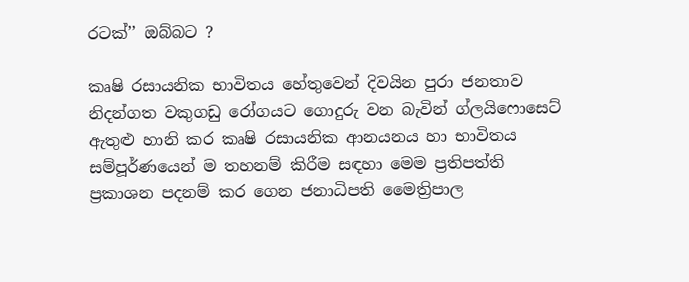රටක්’’ ඔබ්බට ?

කෘෂි රසායනික භාවිතය හේතුවෙන් දිවයින පුරා ජනතාව නිදන්ගත වකුගඩු රෝගයට ගොදුරු වන බැවින් ග්ලයිෆොසෙට් ඇතුළු හානි කර කෘෂි රසායනික ආනයනය හා භාවිතය සම්පූර්ණයෙන් ම තහනම් කිරීම සඳහා මෙම ප්‍රතිපත්ති ප්‍රකාශන පදනම් කර ගෙන ජනාධිපති මෛත්‍රිපාල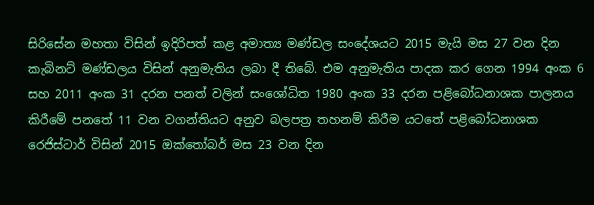සිරිසේන මහතා විසින් ඉදිරිපත් කළ අමාත්‍ය මණ්ඩල සංදේශයට 2015 මැයි මස 27 වන දින කැබිනට් මණ්ඩලය විසින් අනුමැතිය ලබා දී තිබේ. එම අනුමැතිය පාදක කර ගෙන 1994 අංක 6 සහ 2011 අංක 31 දරන පනත් වලින් සංශෝධිත 1980 අංක 33 දරන පළිබෝධනාශක පාලනය කිරීමේ පනතේ 11 වන වගන්තියට අනුව බලපත්‍ර තහනම් කිරීම යටතේ පළිබෝධනාශක රෙජිස්ටාර් විසින් 2015 ඔක්තෝබර් මස 23 වන දින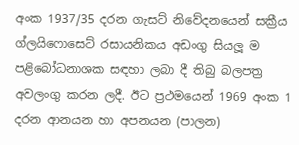අංක 1937/35 දරන ගැසට් නිවේදනයෙන් සක්‍රීය ග්ලයිෆොසෙට් රසායනිකය අඩංගු සියලූ ම පළිබෝධනාශක සඳහා ලබා දී තිබු බලපත්‍ර අවලංගු කරන ලදී. ඊට ප්‍රථමයෙන් 1969 අංක 1 දරන ආනයන හා අපනයන (පාලන)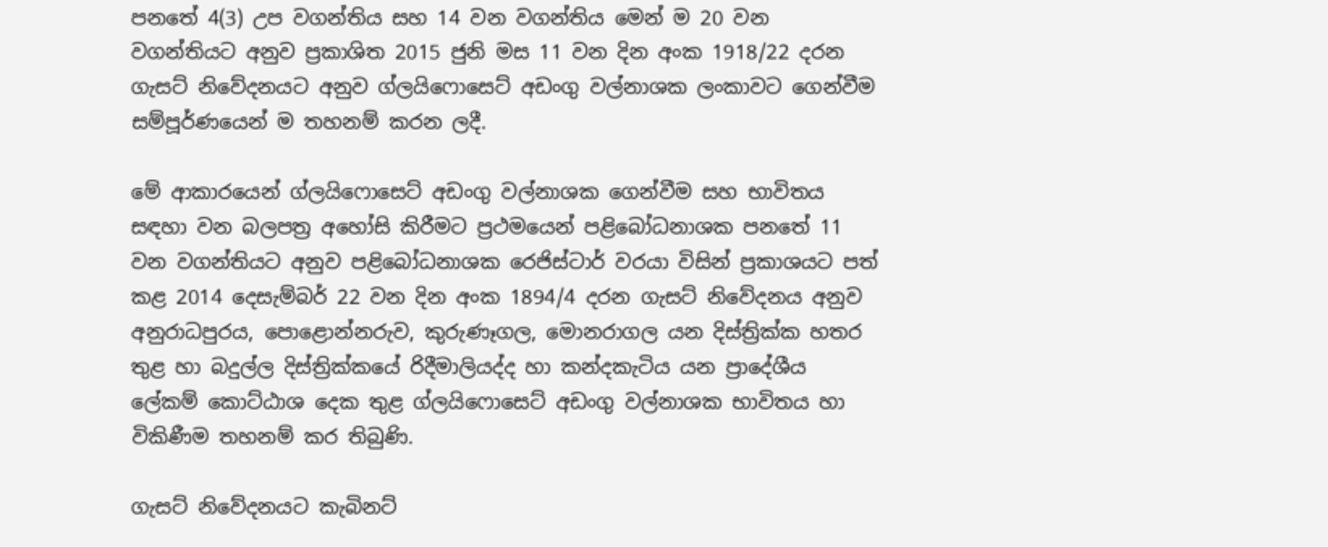පනතේ 4(3) උප වගන්තිය සහ 14 වන වගන්තිය මෙන් ම 20 වන වගන්තියට අනුව ප්‍රකාශිත 2015 ජුනි මස 11 වන දින අංක 1918/22 දරන ගැසට් නිවේදනයට අනුව ග්ලයිෆොසෙට් අඩංගු වල්නාශක ලංකාවට ගෙන්වීම සම්පූර්ණයෙන් ම තහනම් කරන ලදී.

මේ ආකාරයෙන් ග්ලයිෆොසෙට් අඩංගු වල්නාශක ගෙන්වීම සහ භාවිතය සඳහා වන බලපත්‍ර අහෝසි කිරීමට ප්‍රථමයෙන් පළිබෝධනාශක පනතේ 11 වන වගන්තියට අනුව පළිබෝධනාශක රෙජිස්ටාර් වරයා විසින් ප්‍රකාශයට පත් කළ 2014 දෙසැම්බර් 22 වන දින අංක 1894/4 දරන ගැසට් නිවේදනය අනුව අනුරාධපුරය, පොළොන්නරුව, කුරුණෑගල, මොනරාගල යන දිස්ත්‍රික්ක හතර තුළ හා බදුල්ල දිස්ත්‍රික්කයේ රිදීමාලියද්ද හා කන්දකැටිය යන ප්‍රාදේශීය ලේකම් කොට්ඨාශ දෙක තුළ ග්ලයිෆොසෙට් අඩංගු වල්නාශක භාවිතය හා විකිණීම තහනම් කර තිබුණි.

ගැසට් නිවේදනයට කැබිනට්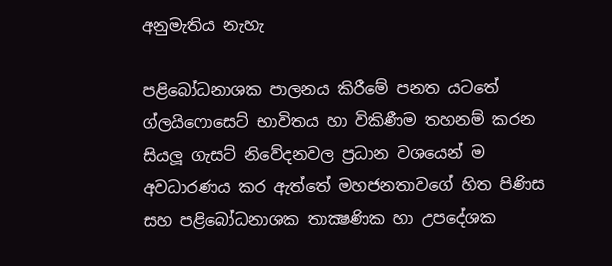අනුමැතිය නැහැ

පළිබෝධනාශක පාලනය කිරීමේ පනත යටතේ ග්ලයිෆොසෙට් භාවිතය හා විකිණීම තහනම් කරන සියලූ ගැසට් නිවේදනවල ප්‍රධාන වශයෙන් ම අවධාරණය කර ඇත්තේ මහජනතාවගේ හිත පිණිස සහ පළිබෝධනාශක තාක්‍ෂණික හා උපදේශක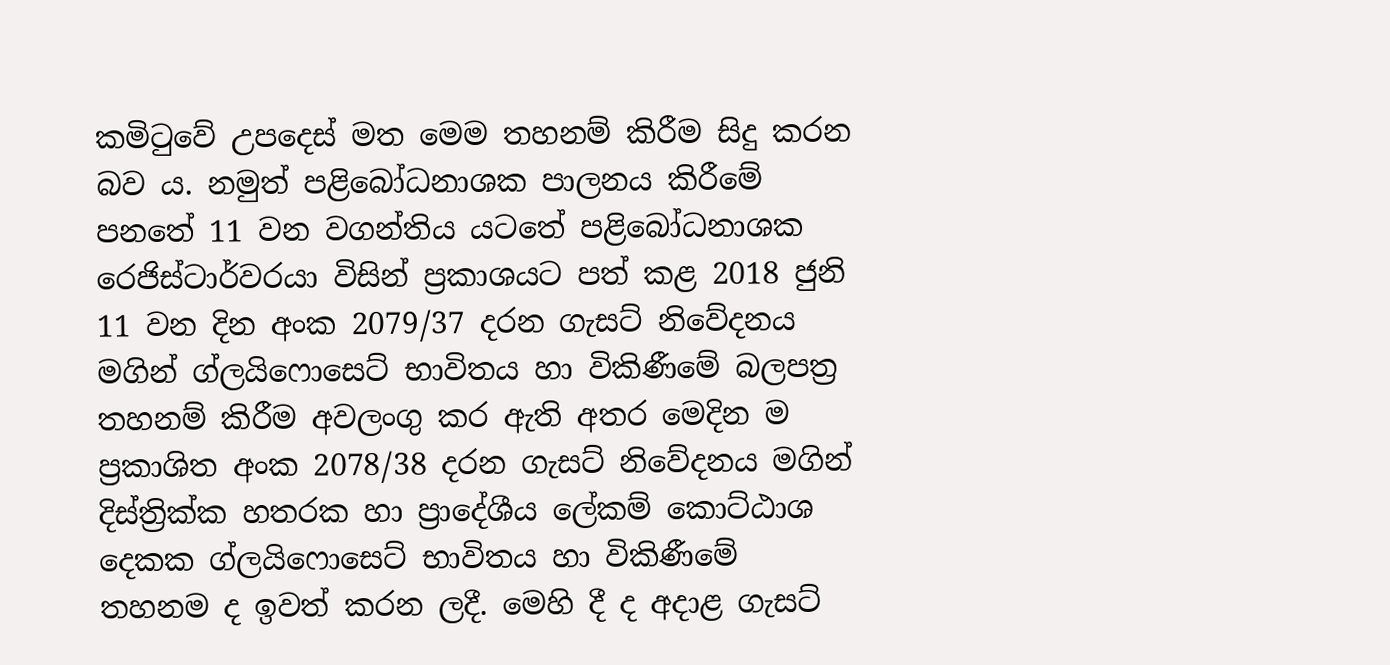කමිටුවේ උපදෙස් මත මෙම තහනම් කිරීම සිදු කරන බව ය. නමුත් පළිබෝධනාශක පාලනය කිරීමේ පනතේ 11 වන වගන්තිය යටතේ පළිබෝධනාශක රෙජිස්ටාර්වරයා විසින් ප්‍රකාශයට පත් කළ 2018 ජුනි 11 වන දින අංක 2079/37 දරන ගැසට් නිවේදනය මගින් ග්ලයිෆොසෙට් භාවිතය හා විකිණීමේ බලපත්‍ර තහනම් කිරීම අවලංගු කර ඇති අතර මෙදින ම ප්‍රකාශිත අංක 2078/38 දරන ගැසට් නිවේදනය මගින් දිස්ත්‍රික්ක හතරක හා ප්‍රාදේශීය ලේකම් කොට්ඨාශ දෙකක ග්ලයිෆොසෙට් භාවිතය හා විකිණීමේ තහනම ද ඉවත් කරන ලදී. මෙහි දී ද අදාළ ගැසට්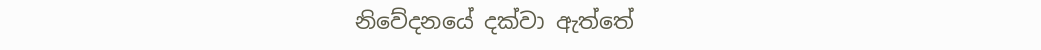නිවේදනයේ දක්වා ඇත්තේ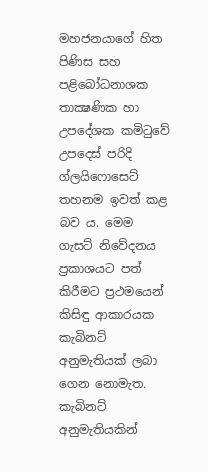මහජනයාගේ හිත පිණිස සහ පළිබෝධනාශක තාක්‍ෂණික හා උපදේශක කමිටුවේ උපදෙස් පරිදි ග්ලයිෆොසෙට් තහනම ඉවත් කළ බව ය. මෙම ගැසට් නිවේදනය ප්‍රකාශයට පත් කිරීමට ප්‍රථමයෙන් කිසිඳු ආකාරයක කැබිනට් අනුමැතියක් ලබා ගෙන නොමැත. කැබිනට් අනුමැතියකින්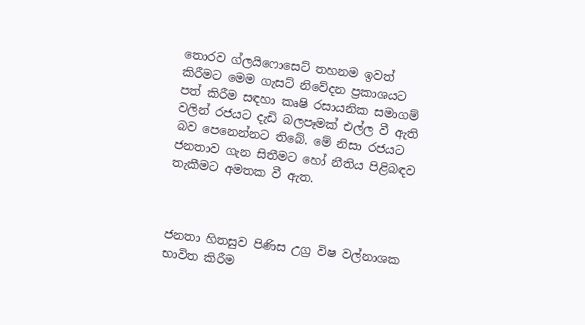තොරව ග්ලයිෆොසෙට් තහනම ඉවත් කිරීමට මෙම ගැසට් නිවේදන ප්‍රකාශයට පත් කිරීම සඳහා කෘෂි රසායනික සමාගම් වලින් රජයට දැඩි බලපෑමක් එල්ල වී ඇති බව පෙනෙන්නට තිබේ. මේ නිසා රජයට ජනතාව ගැන සිතීමට හෝ නීතිය පිළිබඳව තැකීමට අමතක වී ඇත.



ජනතා හිතසුව පිණිස උග්‍ර විෂ වල්නාශක භාවිත කිරීම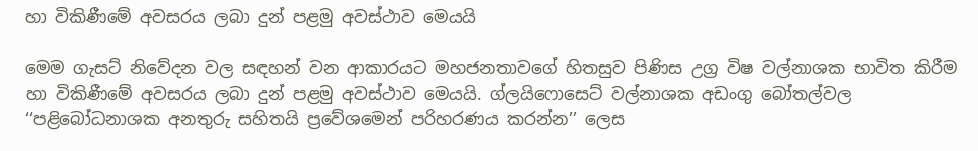හා විකිණීමේ අවසරය ලබා දුන් පළමු අවස්ථාව මෙයයි

මෙම ගැසට් නිවේදන වල සඳහන් වන ආකාරයට මහජනතාවගේ හිතසුව පිණිස උග්‍ර විෂ වල්නාශක භාවිත කිරීම හා විකිණීමේ අවසරය ලබා දුන් පළමු අවස්ථාව මෙයයි. ග්ලයිෆොසෙට් වල්නාශක අඩංගු බෝතල්වල ‘‘පළිබෝධනාශක අනතුරු සහිතයි ප්‍රවේශමෙන් පරිහරණය කරන්න’’ ලෙස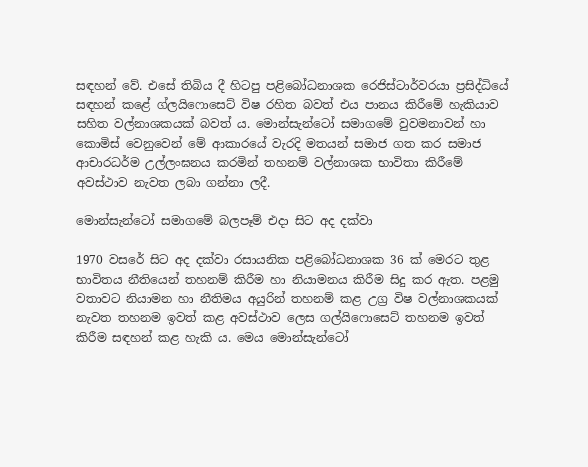සඳහන් වේ. එසේ තිබිය දී හිටපු පළිබෝධනාශක රෙජිස්ටාර්වරයා ප්‍රසිද්ධියේ සඳහන් කළේ ග්ලයිෆොසෙට් විෂ රහිත බවත් එය පානය කිරීමේ හැකියාව සහිත වල්නාශකයක් බවත් ය. මොන්සැන්ටෝ සමාගමේ වුවමනාවන් හා කොමිස් වෙනුවෙන් මේ ආකාරයේ වැරදි මතයන් සමාජ ගත කර සමාජ ආචාරධර්ම උල්ලංඝනය කරමින් තහනම් වල්නාශක භාවිතා කිරීමේ අවස්ථාව නැවත ලබා ගන්නා ලදී.

මොන්සැන්ටෝ සමාගමේ බලපෑම් එදා සිට අද දක්වා

1970 වසරේ සිට අද දක්වා රසායනික පළිබෝධනාශක 36 ක් මෙරට තුළ භාවිතය නීතියෙන් තහනම් කිරීම හා නියාමනය කිරීම සිදු කර ඇත. පළමු වතාවට නියාමන හා නීතිමය අයුරින් තහනම් කළ උග්‍ර විෂ වල්නාශකයක් නැවත තහනම ඉවත් කළ අවස්ථාව ලෙස ගල්යිෆොසෙට් තහනම ඉවත් කිරීම සඳහන් කළ හැකි ය. මෙය මොන්සැන්ටෝ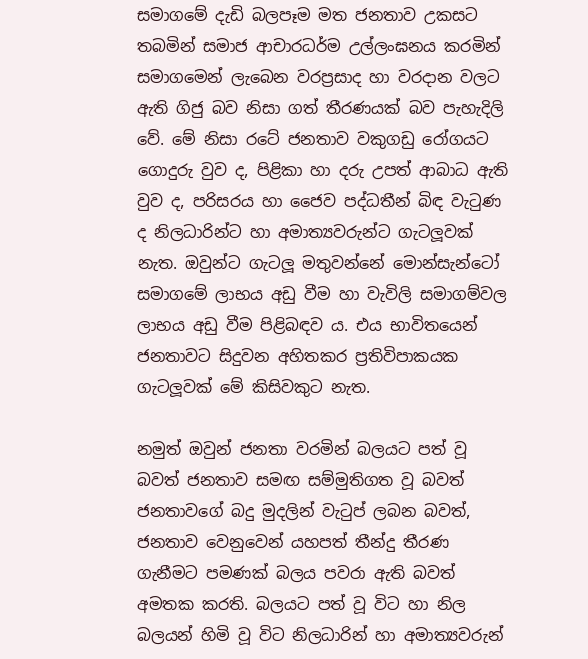සමාගමේ දැඩි බලපෑම මත ජනතාව උකසට තබමින් සමාජ ආචාරධර්ම උල්ලංඝනය කරමින් සමාගමෙන් ලැබෙන වරප්‍රසාද හා වරදාන වලට ඇති ගිජු බව නිසා ගත් තීරණයක් බව පැහැදිලි වේ. මේ නිසා රටේ ජනතාව වකුගඩු රෝගයට ගොදුරු වුව ද, පිළිකා හා දරු උපත් ආබාධ ඇති වුව ද, පරිසරය හා ජෛව පද්ධතීන් බිඳ වැටුණ ද නිලධාරින්ට හා අමාත්‍යවරුන්ට ගැටලූවක් නැත. ඔවුන්ට ගැටලූ මතුවන්නේ මොන්සැන්ටෝ සමාගමේ ලාභය අඩු වීම හා වැවිලි සමාගම්වල ලාභය අඩු වීම පිළිබඳව ය. එය භාවිතයෙන් ජනතාවට සිදුවන අහිතකර ප්‍රතිවිපාකයක ගැටලූවක් මේ කිසිවකුට නැත.

නමුත් ඔවුන් ජනතා වරමින් බලයට පත් වූ බවත් ජනතාව සමඟ සම්මුතිගත වූ බවත් ජනතාවගේ බදු මුදලින් වැටුප් ලබන බවත්, ජනතාව වෙනුවෙන් යහපත් තීන්දු තීරණ ගැනීමට පමණක් බලය පවරා ඇති බවත් අමතක කරති. බලයට පත් වූ විට හා නිල බලයන් හිමි වූ විට නිලධාරින් හා අමාත්‍යවරුන්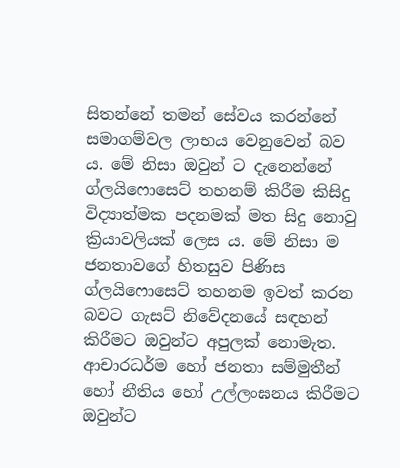සිතන්නේ තමන් සේවය කරන්නේ සමාගම්වල ලාභය වෙනුවෙන් බව ය. මේ නිසා ඔවුන් ට දැනෙන්නේ ග්ලයිෆොසෙට් තහනම් කිරීම කිසිදු විද්‍යාත්මක පදනමක් මත සිදු නොවු ක්‍රියාවලියක් ලෙස ය. මේ නිසා ම ජනතාවගේ හිතසුව පිණිස ග්ලයිෆොසෙට් තහනම ඉවත් කරන බවට ගැසට් නිවේදනයේ සඳහන් කිරීමට ඔවුන්ට අපුලක් නොමැත. ආචාරධර්ම හෝ ජනතා සම්මුතීන් හෝ නීතිය හෝ උල්ලංඝනය කිරීමට ඔවුන්ට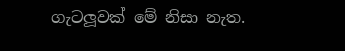ගැටලූවක් මේ නිසා නැත.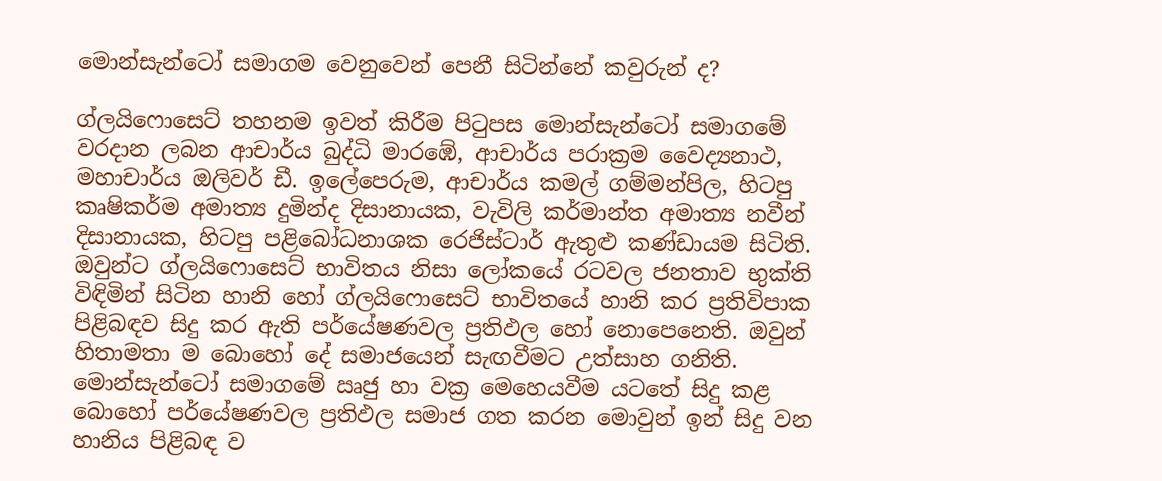මොන්සැන්ටෝ සමාගම වෙනුවෙන් පෙනී සිටින්නේ කවුරුන් ද?

ග්ලයිෆොසෙට් තහනම ඉවත් කිරීම පිටුපස මොන්සැන්ටෝ සමාගමේ වරදාන ලබන ආචාර්ය බුද්ධි මාරඹේ, ආචාර්ය පරාක්‍රම වෛද්‍යනාථ, මහාචාර්ය ඔලිවර් ඩී. ඉලේපෙරුම, ආචාර්ය කමල් ගම්මන්පිල, හිටපු කෘෂිකර්ම අමාත්‍ය දුමින්ද දිසානායක, වැවිලි කර්මාන්ත අමාත්‍ය නවීන් දිසානායක, හිටපු පළිබෝධනාශක රෙජිස්ටාර් ඇතුළු කණ්ඩායම සිටිති. ඔවුන්ට ග්ලයිෆොසෙට් භාවිතය නිසා ලෝකයේ රටවල ජනතාව භුක්ති විඳිමින් සිටින හානි හෝ ග්ලයිෆොසෙට් භාවිතයේ හානි කර ප්‍රතිවිපාක පිළිබඳව සිදු කර ඇති පර්යේෂණවල ප්‍රතිඵල හෝ නොපෙනෙති. ඔවුන් හිතාමතා ම බොහෝ දේ සමාජයෙන් සැඟවීමට උත්සාහ ගනිති. මොන්සැන්ටෝ සමාගමේ ඍජු හා වක්‍ර මෙහෙයවීම යටතේ සිදු කළ බොහෝ පර්යේෂණවල ප්‍රතිඵල සමාජ ගත කරන මොවුන් ඉන් සිදු වන හානිය පිළිබඳ ව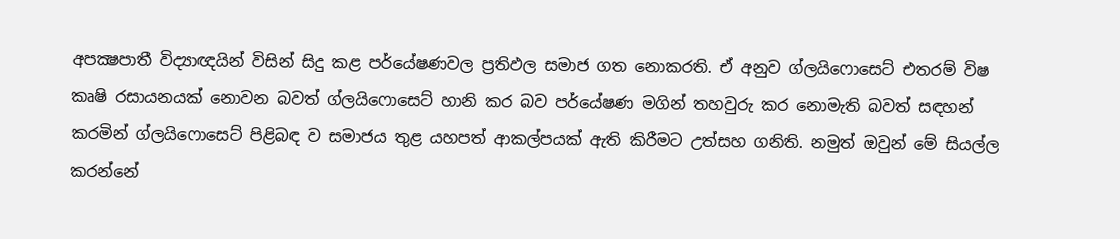අපක්‍ෂපාතී විද්‍යාඥයින් විසින් සිදු කළ පර්යේෂණවල ප්‍රතිඵල සමාජ ගත නොකරති. ඒ අනුව ග්ලයිෆොසෙට් එතරම් විෂ කෘෂි රසායනයක් නොවන බවත් ග්ලයිෆොසෙට් හානි කර බව පර්යේෂණ මගින් තහවුරු කර නොමැති බවත් සඳහන් කරමින් ග්ලයිෆොසෙට් පිළිබඳ ව සමාජය තුළ යහපත් ආකල්පයක් ඇති කිරීමට උත්සහ ගනිති. නමුත් ඔවුන් මේ සියල්ල කරන්නේ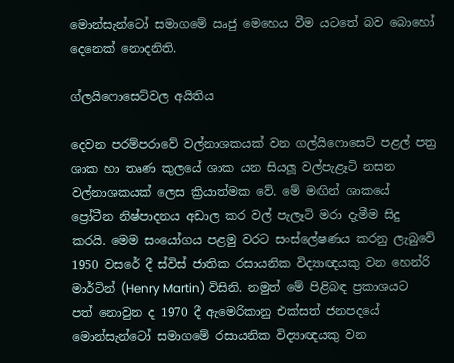මොන්සැන්ටෝ සමාගමේ ඍජු මෙහෙය වීම යටතේ බව බොහෝ දෙනෙක් නොදනිති.

ග්ලයිෆොසෙට්වල අයිතිය

දෙවන පරම්පරාවේ වල්නාශකයක් වන ගල්යිෆොසෙට් පළල් පත්‍ර ශාක හා තෘණ කුලයේ ශාක යන සියලූ වල්පැළෑටි නසන වල්නාශකයක් ලෙස ක්‍රියාත්මක වේ. මේ මඟින් ශාකයේ ප්‍රෝටීන නිෂ්පාදනය අඩාල කර වල් පැලෑටි මරා දැමීම සිදු කරයි. මෙම සංයෝගය පළමු වරට සංස්ලේෂණය කරනු ලැබුවේ 1950 වසරේ දී ස්විස් ජාතික රසායනික විද්‍යාඥයකු වන හෙන්රි මාර්ටින් (Henry Martin) විසිනි. නමුත් මේ පිළිබඳ ප්‍රකාශයට පත් නොවුන ද 1970 දී ඇමෙරිකානු එක්සත් ජනපදයේ මොන්සැන්ටෝ සමාගමේ රසායනික විද්‍යාඥයකු වන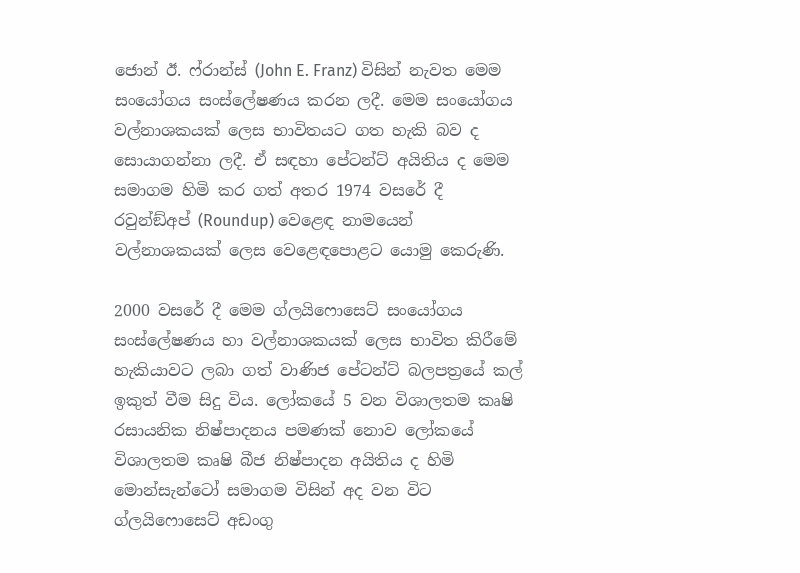ජොන් ඊ. ෆ්රාන්ස් (John E. Franz) විසින් නැවත මෙම සංයෝගය සංස්ලේෂණය කරන ලදී. මෙම සංයෝගය වල්නාශකයක් ලෙස භාවිතයට ගත හැකි බව ද සොයාගන්නා ලදී. ඒ සඳහා පේටන්ට් අයිතිය ද මෙම සමාගම හිමි කර ගත් අතර 1974 වසරේ දී රවුන්ඞ්අප් (Roundup) වෙළෙඳ නාමයෙන් වල්නාශකයක් ලෙස වෙළෙඳපොළට යොමු කෙරුණි.

2000 වසරේ දී මෙම ග්ලයිෆොසෙට් සංයෝගය සංස්ලේෂණය හා වල්නාශකයක් ලෙස භාවිත කිරීමේ හැකියාවට ලබා ගත් වාණිජ පේටන්ට් බලපත්‍රයේ කල් ඉකුත් වීම සිදු විය. ලෝකයේ 5 වන විශාලතම කෘෂි රසායනික නිෂ්පාදනය පමණක් නොව ලෝකයේ විශාලතම කෘෂි බීජ නිෂ්පාදන අයිතිය ද හිමි මොන්සැන්ටෝ සමාගම විසින් අද වන විට ග්ලයිෆොසෙට් අඩංගු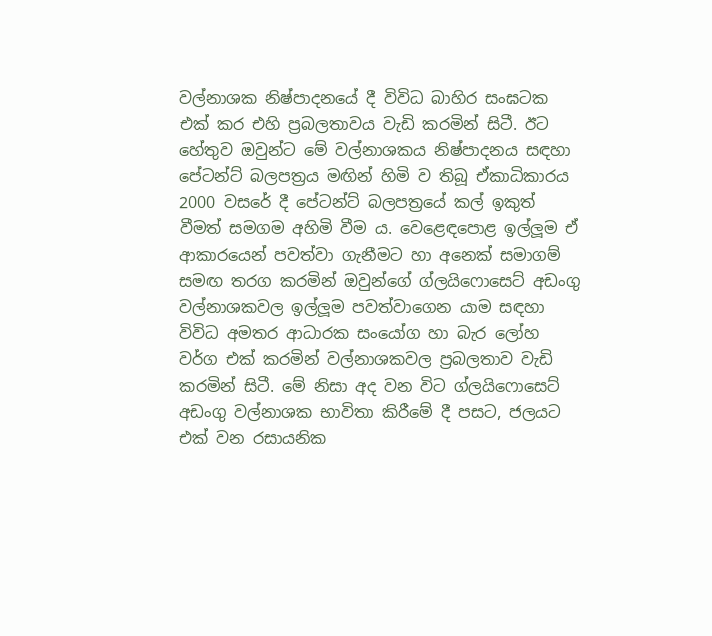වල්නාශක නිෂ්පාදනයේ දී විවිධ බාහිර සංඝටක එක් කර එහි ප්‍රබලතාවය වැඩි කරමින් සිටී. ඊට හේතුව ඔවුන්ට මේ වල්නාශකය නිෂ්පාදනය සඳහා පේටන්ට් බලපත්‍රය මඟින් හිමි ව තිබූ ඒකාධිකාරය 2000 වසරේ දී පේටන්ට් බලපත්‍රයේ කල් ඉකුත් වීමත් සමගම අහිමි වීම ය. වෙළෙඳපොළ ඉල්ලූම ඒ ආකාරයෙන් පවත්වා ගැනීමට හා අනෙක් සමාගම් සමඟ තරග කරමින් ඔවුන්ගේ ග්ලයිෆොසෙට් අඩංගු වල්නාශකවල ඉල්ලූම පවත්වාගෙන යාම සඳහා විවිධ අමතර ආධාරක සංයෝග හා බැර ලෝහ වර්ග එක් කරමින් වල්නාශකවල ප්‍රබලතාව වැඩි කරමින් සිටී. මේ නිසා අද වන විට ග්ලයිෆොසෙට් අඩංගු වල්නාශක භාවිතා කිරීමේ දී පසට, ජලයට එක් වන රසායනික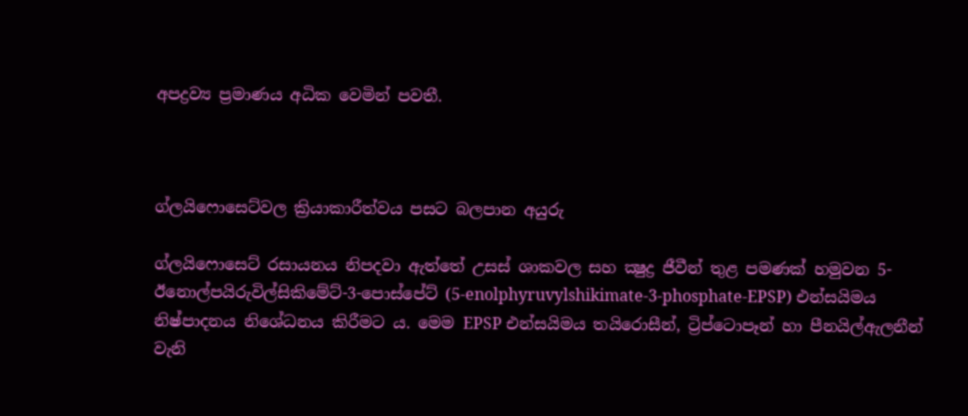අපද්‍රව්‍ය ප්‍රමාණය අධික වෙමින් පවතී.



ග්ලයිෆොසෙට්වල ක්‍රියාකාරීත්වය පසට බලපාන අයුරු

ග්ලයිෆොසෙට් රසායනය නිපදවා ඇත්තේ උසස් ශාකවල සහ ක්‍ෂුද්‍ර ජීවීන් තුළ පමණක් හමුවන 5-ඊනොල්පයිරුවිල්සිකිමේට්-3-පොස්පේට් (5-enolphyruvylshikimate-3-phosphate-EPSP) එන්සයිමය නිෂ්පාදනය නිශේධනය කිරීමට ය. මෙම EPSP එන්සයිමය තයිරොසීන්, ට්‍රිප්ටොපෑන් හා පීනයිල්ඇලනීන් වැනි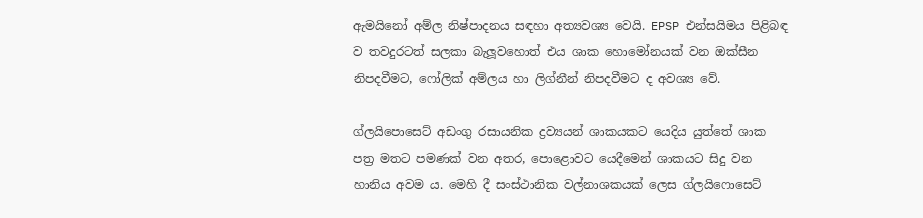ඇමයිනෝ අම්ල නිෂ්පාදනය සඳහා අත්‍යවශ්‍ය වෙයි. EPSP එන්සයිමය පිළිබඳ ව තවදුරටත් සලකා බැලූවහොත් එය ශාක හොමෝනයක් වන ඔක්සීන නිපදවීමට, ෆෝලික් අම්ලය හා ලිග්නීන් නිපදවීමට ද අවශ්‍ය වේ.

ග්ලයිපොසෙට් අඩංගු රසායනික ද්‍රව්‍යයන් ශාකයකට යෙදිය යුත්තේ ශාක පත්‍ර මතට පමණක් වන අතර, පොළොවට යෙදීමෙන් ශාකයට සිදු වන හානිය අවම ය. මෙහි දී සංස්ථානික වල්නාශකයක් ලෙස ග්ලයිෆොසෙට්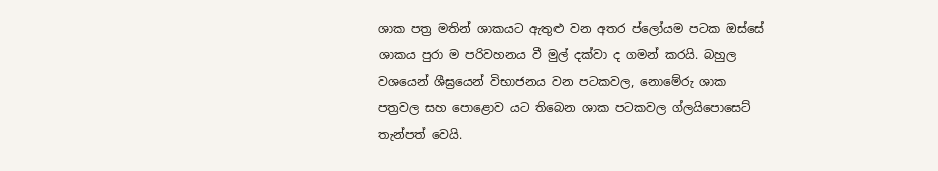ශාක පත්‍ර මතින් ශාකයට ඇතුළු වන අතර ප්ලෝයම පටක ඔස්සේ ශාකය පුරා ම පරිවහනය වී මුල් දක්වා ද ගමන් කරයි. බහුල වශයෙන් ශීඝ්‍රයෙන් විභාජනය වන පටකවල, නොමේරු ශාක පත්‍රවල සහ පොළොව යට තිබෙන ශාක පටකවල ග්ලයිපොසෙට් තැන්පත් වෙයි.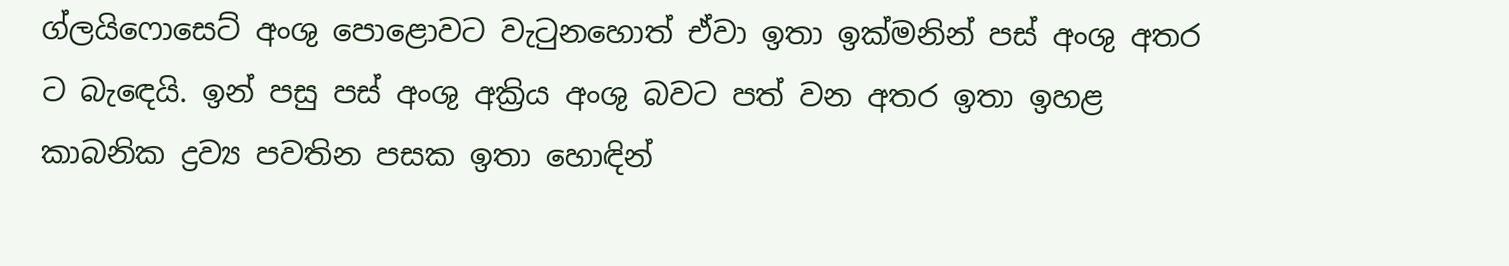ග්ලයිෆොසෙට් අංශු පොළොවට වැටුනහොත් ඒවා ඉතා ඉක්මනින් පස් අංශු අතර ට බැඳෙයි. ඉන් පසු පස් අංශු අක්‍රිය අංශු බවට පත් වන අතර ඉතා ඉහළ කාබනික ද්‍රව්‍ය පවතින පසක ඉතා හොඳින්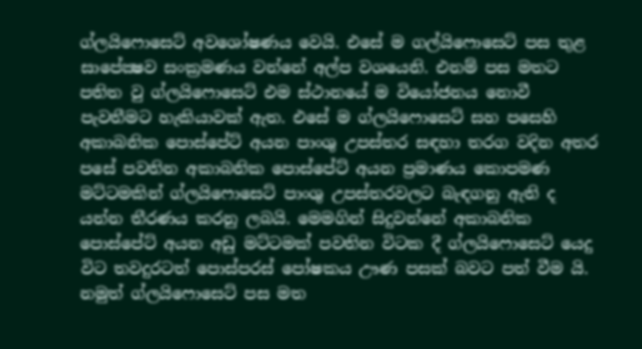ග්ලයිෆොසෙට් අවශෝෂණය වෙයි. එසේ ම ගල්යිෆොසෙට් පස තුළ සාපේක්‍ෂව සංක්‍රමණය වන්නේ අල්ප වශයෙනි. එනම් පස මතට පතිත වු ග්ලයිෆොසෙට් එම ස්ථානයේ ම වියෝජනය නොවී පැවතීමට හැකියාවක් ඇත. එසේ ම ග්ලයිෆොසෙට් සහ පසෙහි අකාබනික පොස්පේට් අයන පාංශු උපස්තර සඳහා තරග වදින අතර පසේ පවතින අකාබනික පොස්පේට් අයන ප්‍රමාණය කොපමණ මට්ටමකින් ග්ලයිෆොසෙට් පාංශු උපස්තරවලට බැඳගනු ඇති ද යන්න තීරණය කරනු ලබයි. මෙමගින් සිදුවන්නේ අකාබනික පොස්පේට් අයන අඩු මට්ටමක් පවතින විටක දී ග්ලයිෆොසෙට් යෙදු විට තවදුරටත් පොස්පරස් පෝෂකය ඌණ පසක් බවට පත් වීම යි. නමුත් ග්ලයිෆොසෙට් පස මත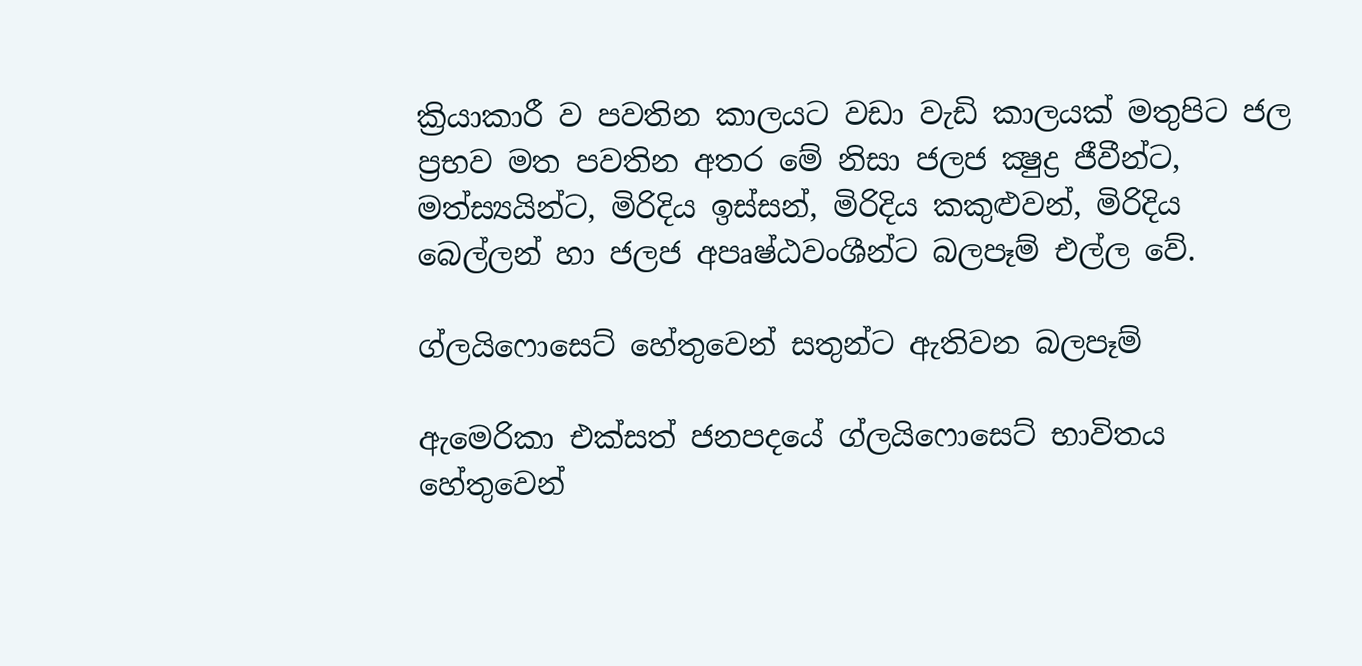ක්‍රියාකාරී ව පවතින කාලයට වඩා වැඩි කාලයක් මතුපිට ජල ප්‍රභව මත පවතින අතර මේ නිසා ජලජ ක්‍ෂුද්‍ර ජීවීන්ට, මත්ස්‍යයින්ට, මිරිදිය ඉස්සන්, මිරිදිය කකුළුවන්, මිරිදිය බෙල්ලන් හා ජලජ අපෘෂ්ඨවංශීන්ට බලපෑම් එල්ල වේ.

ග්ලයිෆොසෙට් හේතුවෙන් සතුන්ට ඇතිවන බලපෑම්

ඇමෙරිකා එක්සත් ජනපදයේ ග්ලයිෆොසෙට් භාවිතය හේතුවෙන්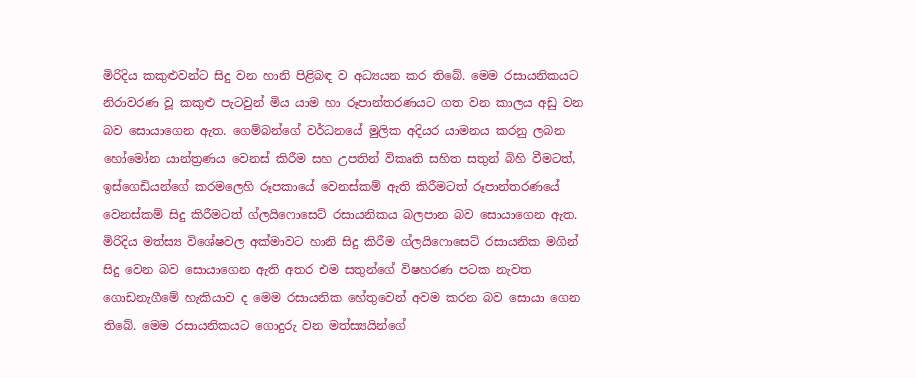මිරිදිය කකුළුවන්ට සිදු වන හානි පිළිබඳ ව අධ්‍යයන කර තිබේ. මෙම රසායනිකයට නිරාවරණ වූ කකුළු පැටවුන් මිය යාම හා රූපාන්තරණයට ගත වන කාලය අඩු වන බව සොයාගෙන ඇත. ගෙම්බන්ගේ වර්ධනයේ මුලික අදියර යාමනය කරනු ලබන හෝමෝන යාන්ත්‍රණය වෙනස් කිරීම සහ උපතින් විකෘති සහිත සතුන් බිහි වීමටත්, ඉස්ගෙඩියන්ගේ කරමලෙහි රූපකායේ වෙනස්කම් ඇති කිරීමටත් රූපාන්තරණයේ වෙනස්කම් සිදු කිරීමටත් ග්ලයිෆොසෙට් රසායනිකය බලපාන බව සොයාගෙන ඇත. මිරිදිය මත්ස්‍ය විශේෂවල අක්මාවට හානි සිදු කිරීම ග්ලයිෆොසෙට් රසායනික මගින් සිදු වෙන බව සොයාගෙන ඇති අතර එම සතුන්ගේ විෂහරණ පටක නැවත ගොඩනැගීමේ හැකියාව ද මෙම රසායනික හේතුවෙන් අවම කරන බව සොයා ගෙන තිබේ. මෙම රසායනිකයට ගොදුරු වන මත්ස්‍යයින්ගේ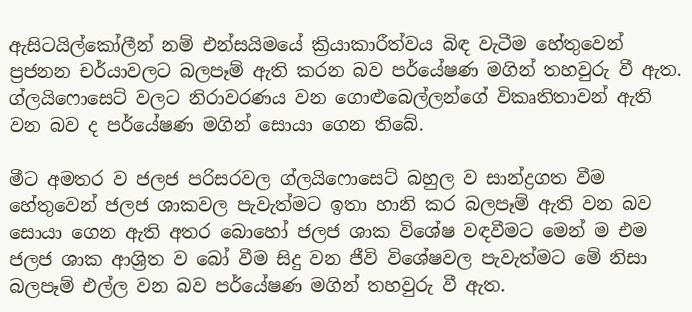ඇසිටයිල්කෝලීන් නම් එන්සයිමයේ ක්‍රියාකාරීත්වය බිඳ වැටීම හේතුවෙන් ප්‍රජනන චර්යාවලට බලපෑම් ඇති කරන බව පර්යේෂණ මගින් තහවුරු වී ඇත. ග්ලයිෆොසෙට් වලට නිරාවරණය වන ගොළුබෙල්ලන්ගේ විකෘතිතාවන් ඇති වන බව ද පර්යේෂණ මගින් සොයා ගෙන තිබේ.

මීට අමතර ව ජලජ පරිසරවල ග්ලයිෆොසෙට් බහුල ව සාන්ද්‍රගත වීම හේතුවෙන් ජලජ ශාකවල පැවැත්මට ඉතා හානි කර බලපෑම් ඇති වන බව සොයා ගෙන ඇති අතර බොහෝ ජලජ ශාක විශේෂ වඳවීමට මෙන් ම එම ජලජ ශාක ආශ්‍රිත ව බෝ වීම සිදු වන ජීවි විශේෂවල පැවැත්මට මේ නිසා බලපෑම් එල්ල වන බව පර්යේෂණ මගින් තහවුරු වී ඇත.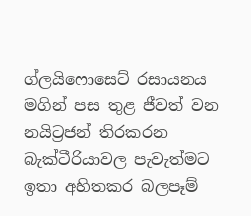ග්ලයිෆොසෙට් රසායනය මගින් පස තුළ ජීවත් වන නයිට්‍රජන් තිරකරන බැක්ටීරියාවල පැවැත්මට ඉතා අහිතකර බලපෑම්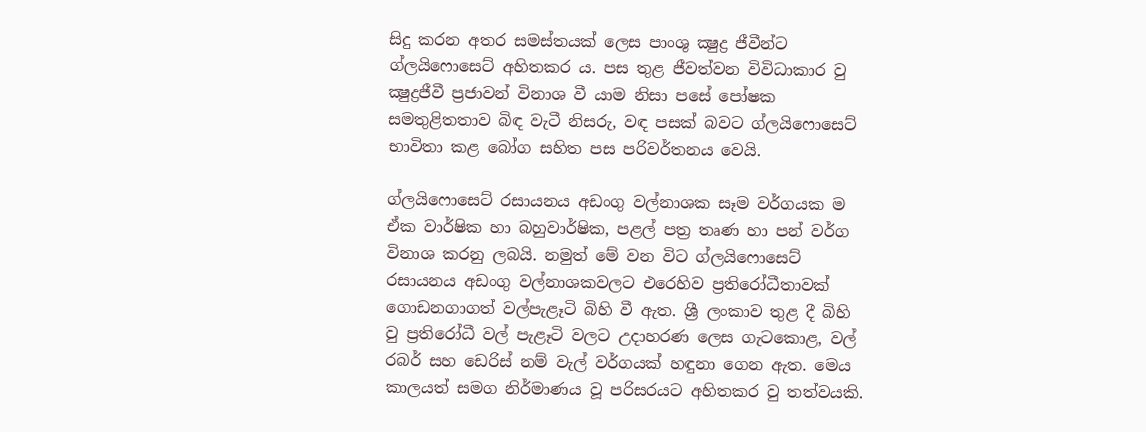සිදු කරන අතර සමස්තයක් ලෙස පාංශු ක්‍ෂුද්‍ර ජීවීන්ට ග්ලයිෆොසෙට් අහිතකර ය. පස තුළ ජීවත්වන විවිධාකාර වු ක්‍ෂුද්‍රජීවී ප්‍රජාවන් විනාශ වී යාම නිසා පසේ පෝෂක සමතුළිතතාව බිඳ වැටී නිසරු, වඳ පසක් බවට ග්ලයිෆොසෙට් භාවිතා කළ බෝග සහිත පස පරිවර්තනය වෙයි.

ග්ලයිෆොසෙට් රසායනය අඩංගු වල්නාශක සෑම වර්ගයක ම ඒක වාර්ෂික හා බහුවාර්ෂික, පළල් පත්‍ර තෘණ හා පන් වර්ග විනාශ කරනු ලබයි. නමුත් මේ වන විට ග්ලයිෆොසෙට් රසායනය අඩංගු වල්නාශකවලට එරෙහිව ප්‍රතිරෝධීතාවක් ගොඩනගාගත් වල්පැළෑටි බිහි වී ඇත. ශ්‍රී ලංකාව තුළ දී බිහි වු ප්‍රතිරෝධී වල් පැළෑටි වලට උදාහරණ ලෙස ගැටකොළ, වල් රබර් සහ ඩෙරිස් නම් වැල් වර්ගයක් හඳුනා ගෙන ඇත. මෙය කාලයත් සමග නිර්මාණය වූ පරිසරයට අහිතකර වු තත්වයකි.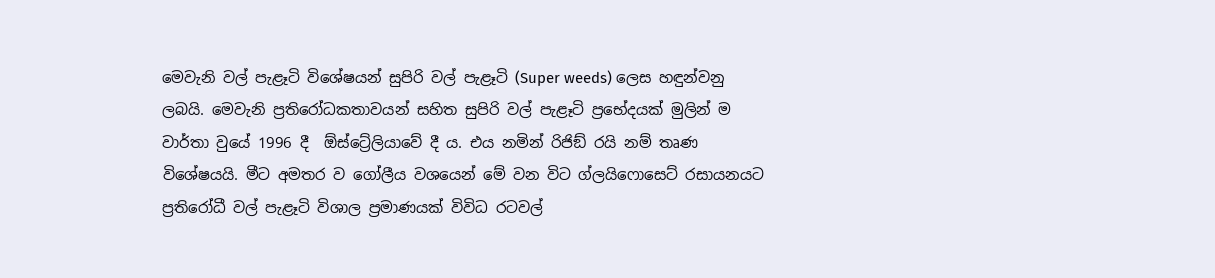මෙවැනි වල් පැළෑටි විශේෂයන් සුපිරි වල් පැළෑටි (Super weeds) ලෙස හඳුන්වනු ලබයි. මෙවැනි ප්‍රතිරෝධකතාවයන් සහිත සුපිරි වල් පැළෑටි ප්‍රභේදයක් මුලින් ම වාර්තා වුයේ 1996 දී  ඕස්ට්‍රේලියාවේ දී ය. එය නමින් රිජිඞ් රයි නම් තෘණ විශේෂයයි. මීට අමතර ව ගෝලීය වශයෙන් මේ වන විට ග්ලයිෆොසෙට් රසායනයට ප්‍රතිරෝධී වල් පැළෑටි විශාල ප්‍රමාණයක් විවිධ රටවල්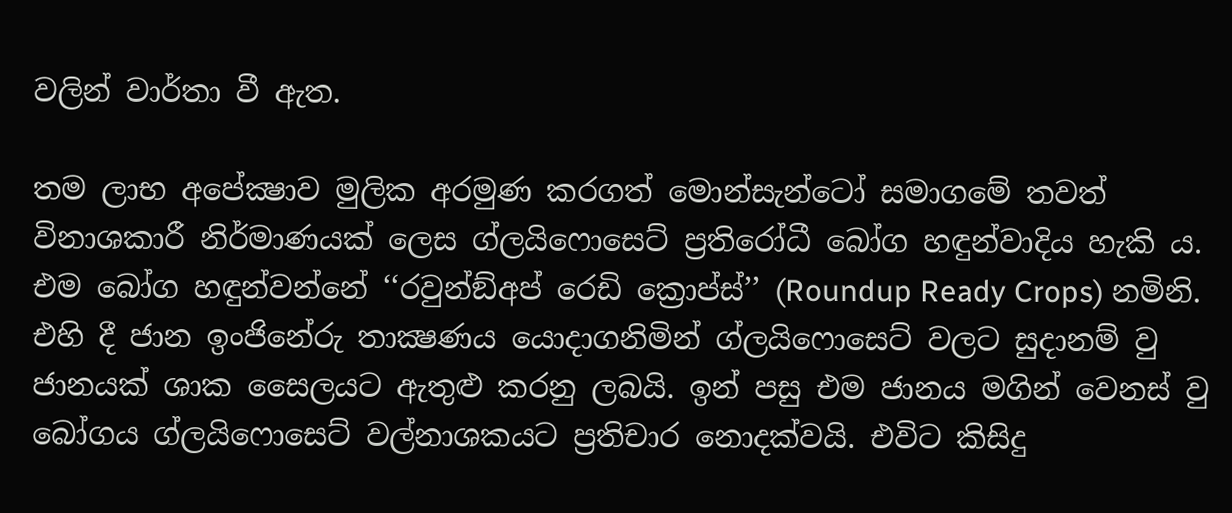වලින් වාර්තා වී ඇත.

තම ලාභ අපේක්‍ෂාව මුලික අරමුණ කරගත් මොන්සැන්ටෝ සමාගමේ තවත් විනාශකාරී නිර්මාණයක් ලෙස ග්ලයිෆොසෙට් ප්‍රතිරෝධී බෝග හඳුන්වාදිය හැකි ය. එම බෝග හඳුන්වන්නේ ‘‘රවුන්ඞ්අප් රෙඩි ක්‍රොප්ස්’’ (Roundup Ready Crops) නමිනි. එහි දී ජාන ඉංජිනේරු තාක්‍ෂණය යොදාගනිමින් ග්ලයිෆොසෙට් වලට සුදානම් වු ජානයක් ශාක සෛලයට ඇතුළු කරනු ලබයි. ඉන් පසු එම ජානය මගින් වෙනස් වු බෝගය ග්ලයිෆොසෙට් වල්නාශකයට ප්‍රතිචාර නොදක්වයි. එවිට කිසිදු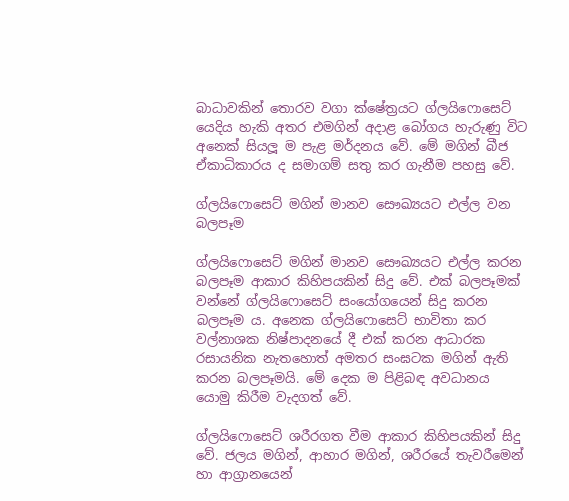බාධාවකින් තොරව වගා ක්ෂේත්‍රයට ග්ලයිෆොසෙට් යෙදිය හැකි අතර එමගින් අදාළ බෝගය හැරුණු විට අනෙක් සියලූ ම පැළ මර්දනය වේ. මේ මගින් බීජ ඒකාධිකාරය ද සමාගම් සතු කර ගැනීම පහසු වේ.

ග්ලයිෆොසෙට් මගින් මානව සෞඛ්‍යයට එල්ල වන බලපෑම

ග්ලයිෆොසෙට් මගින් මානව සෞඛ්‍යයට එල්ල කරන බලපෑම ආකාර කිහිපයකින් සිදු වේ. එක් බලපෑමක් වන්නේ ග්ලයිෆොසෙට් සංයෝගයෙන් සිදු කරන බලපෑම ය. අනෙක ග්ලයිෆොසෙට් භාවිතා කර වල්නාශක නිෂ්පාදනයේ දී එක් කරන ආධාරක රසායනික නැතහොත් අමතර සංඝටක මගින් ඇති කරන බලපෑමයි. මේ දෙක ම පිළිබඳ අවධානය යොමු කිරීම වැදගත් වේ.

ග්ලයිෆොසෙට් ශරීරගත වීම ආකාර කිහිපයකින් සිදු වේ. ජලය මගින්, ආහාර මගින්, ශරීරයේ තැවරීමෙන් හා ආග්‍රානයෙන්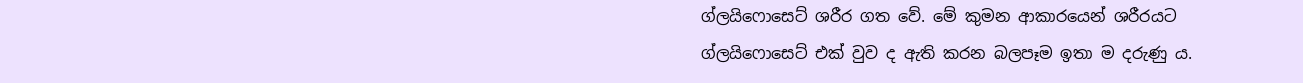ග්ලයිෆොසෙට් ශරීර ගත වේ. මේ කුමන ආකාරයෙන් ශරීරයට ග්ලයිෆොසෙට් එක් වුව ද ඇති කරන බලපෑම ඉතා ම දරුණු ය.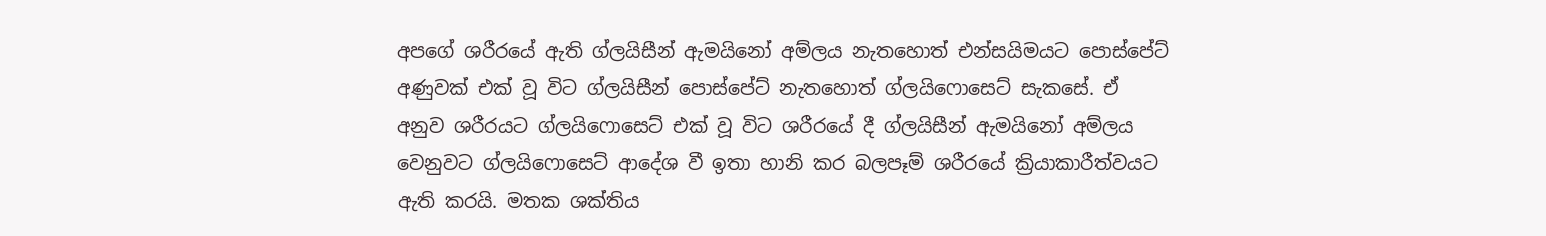අපගේ ශරීරයේ ඇති ග්ලයිසීන් ඇමයිනෝ අම්ලය නැතහොත් එන්සයිමයට පොස්පේට් අණුවක් එක් වූ විට ග්ලයිසීන් පොස්පේට් නැතහොත් ග්ලයිෆොසෙට් සැකසේ. ඒ අනුව ශරීරයට ග්ලයිෆොසෙට් එක් වූ විට ශරීරයේ දී ග්ලයිසීන් ඇමයිනෝ අම්ලය වෙනුවට ග්ලයිෆොසෙට් ආදේශ වී ඉතා හානි කර බලපෑම් ශරීරයේ ක්‍රියාකාරීත්වයට ඇති කරයි. මතක ශක්තිය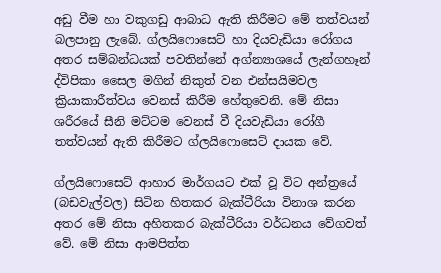අඩු වීම හා වකුගඩු ආබාධ ඇති කිරීමට මේ තත්වයන් බලපානු ලැබේ. ග්ලයිෆොසෙට් හා දියවැඩියා රෝගය අතර සම්බන්ධයක් පවතින්නේ අග්න්‍යාශයේ ලැන්ගහෑන් ද්විපිකා සෛල මගින් නිකුත් වන එන්සයිමවල ක්‍රියාකාරීත්වය වෙනස් කිරීම හේතුවෙනි. මේ නිසා ශරීරයේ සීනි මට්ටම වෙනස් වී දියවැඩියා රෝගී තත්වයන් ඇති කිරීමට ග්ලයිෆොසෙට් දායක වේ.

ග්ලයිෆොසෙට් ආහාර මාර්ගයට එක් වූ විට අන්ත්‍රයේ (බඩවැල්වල) සිටින හිතකර බැක්ටීරියා විනාශ කරන අතර මේ නිසා අහිතකර බැක්ටීරියා වර්ධනය වේගවත් වේ. මේ නිසා ආමපිත්ත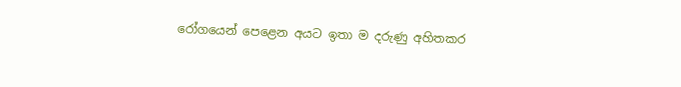රෝගයෙන් පෙළෙන අයට ඉතා ම දරුණු අහිතකර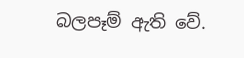බලපෑම් ඇති වේ.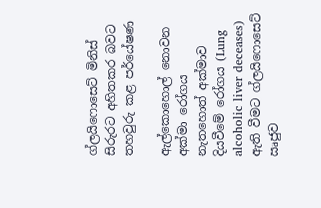ග්ලයිෆොසෙට් මිනිස් සිරුරට අහිතකර බවට තහවුරු කළ පර්යේෂණ

ඇල්කොහොල් නොවන අක්මා රෝගය නැතහොත් අක්මාව දියවීමේ රෝගය (Lung alcoholic liver deceases) ඇති වීමට ග්ලයිෆොසෙට් ඍජුව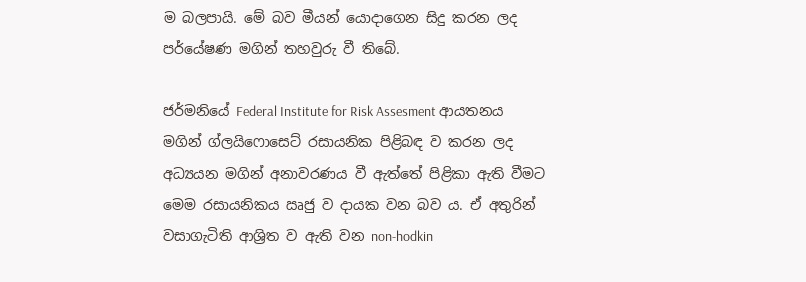ම බලපායි. මේ බව මීයන් යොදාගෙන සිදු කරන ලද පර්යේෂණ මගින් තහවුරු වී තිබේ.

ජර්මනියේ Federal Institute for Risk Assesment ආයතනය මගින් ග්ලයිෆොසෙට් රසායනික පිළිබඳ ව කරන ලද අධ්‍යයන මගින් අනාවරණය වී ඇත්තේ පිළිකා ඇති වීමට මෙම රසායනිකය ඍජු ව දායක වන බව ය. ඒ අතුරින් වසාගැටිති ආශ්‍රිත ව ඇති වන non-hodkin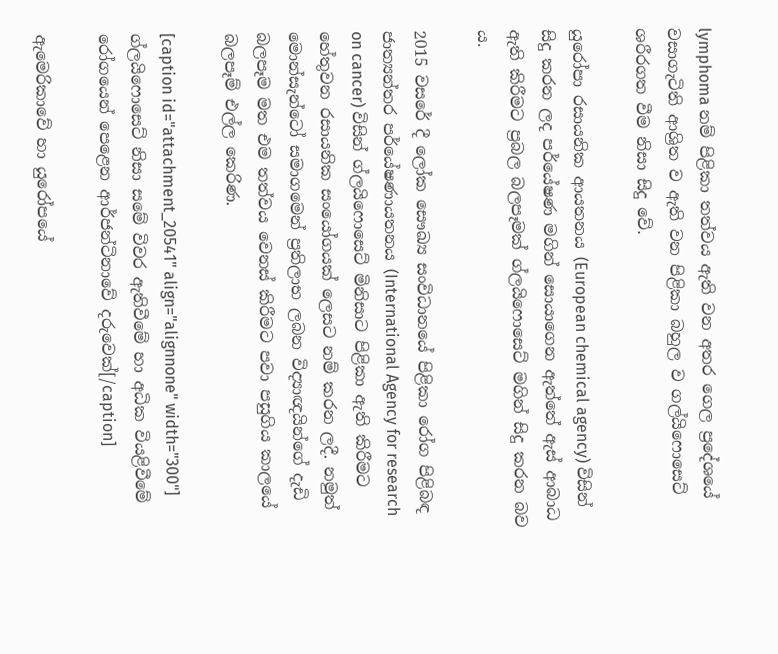lymphoma නම් පිළිකා තත්වය ඇති වන අතර ගෙල ප්‍රදේශයේ වසාගැටිති ආශ්‍රිත ව ඇති වන පිළිකා බහුල ව ගල්යිෆොසෙට් ශරීරගත වීම නිසා සිදු වේ.

යුරෝපා රසායනික ආයතනය (European chemical agency) විසින් සිදු කරන ලද පර්යේෂණ මගින් සොයාගෙන ඇත්තේ ඇස් ආබාධ ඇති කිරීමට ප්‍රබල බලපෑමක් ග්ලයිෆොසෙට් මගින් සිදු කරන බව ය.

2015 වසරේ දී ලෝක සෞඛ්‍ය සංවිධානයේ පිළිකා රෝග පිළිබඳ ජාත්‍යන්තර පර්යේෂණායතනය (International Agency for research on cancer) විසින් ග්ලයිෆොසෙට් මිනිසාට පිළිකා ඇති කිරීමට හේතුවන රසායනික සංයෝගයක් ලෙසට නම් කරන ලදී. නමුත් මොන්සැන්ටෝ සමාගමෙන් ප්‍රතිලාභ ලබන විද්‍යාඥයින්ගේ දැඩි බලපෑම මත එම තත්වය වෙනස් කිරීමට පවා පසුගිය කාලයේ බලපෑම් එල්ල කෙරිණ.

[caption id="attachment_20541" align="alignnone" width="300"] ග්ලයිෆොසෙට් නිසා සමේ විවර ඇතිවීමේ හා අධික වියළිවීමේ රෝගයෙන් පෙළෙන ආර්ජන්ටිනාවේ දරුවෙක්[/caption]

ඇමෙරිකාවේ හා යුරෝපයේ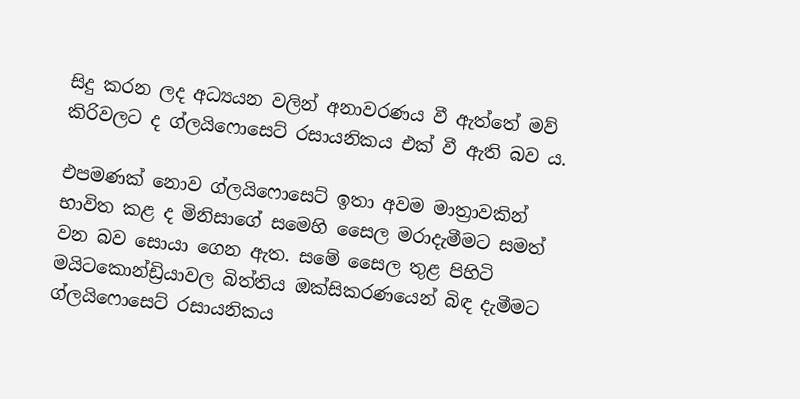සිදු කරන ලද අධ්‍යයන වලින් අනාවරණය වී ඇත්තේ මව් කිරිවලට ද ග්ලයිෆොසෙට් රසායනිකය එක් වී ඇති බව ය.

එපමණක් නොව ග්ලයිෆොසෙට් ඉතා අවම මාත්‍රාවකින් භාවිත කළ ද මිනිසාගේ සමෙහි සෛල මරාදැමීමට සමත් වන බව සොයා ගෙන ඇත. සමේ සෛල තුළ පිහිටි මයිටකොන්ඩ්‍රියාවල බිත්තිය ඔක්සිකරණයෙන් බිඳ දැමීමට ග්ලයිෆොසෙට් රසායනිකය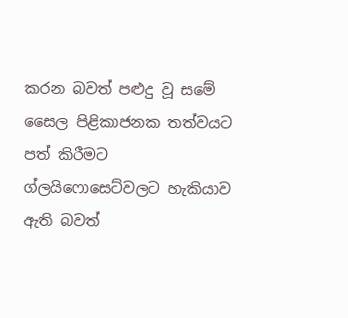කරන බවත් පළුදු වූ සමේ සෛල පිළිකාජනක තත්වයට පත් කිරීමට ග්ලයිෆොසෙට්වලට හැකියාව ඇති බවත්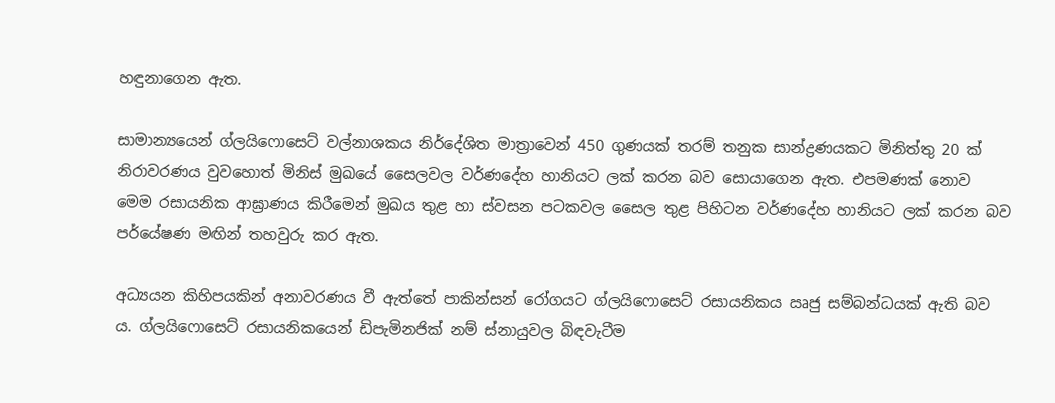හඳුනාගෙන ඇත.

සාමාන්‍යයෙන් ග්ලයිෆොසෙට් වල්නාශකය නිර්දේශිත මාත්‍රාවෙන් 450 ගුණයක් තරම් තනුක සාන්ද්‍රණයකට මිනිත්තු 20 ක් නිරාවරණය වුවහොත් මිනිස් මුඛයේ සෛලවල වර්ණදේහ හානියට ලක් කරන බව සොයාගෙන ඇත. එපමණක් නොව මෙම රසායනික ආඝ්‍රාණය කිරීමෙන් මුඛය තුළ හා ස්වසන පටකවල සෛල තුළ පිහිටන වර්ණදේහ හානියට ලක් කරන බව පර්යේෂණ මඟින් තහවුරු කර ඇත.

අධ්‍යයන කිහිපයකින් අනාවරණය වී ඇත්තේ පාකින්සන් රෝගයට ග්ලයිෆොසෙට් රසායනිකය ඍජු සම්බන්ධයක් ඇති බව ය. ග්ලයිෆොසෙට් රසායනිකයෙන් ඩිපැමිනජික් නම් ස්නායුවල බිඳවැටීම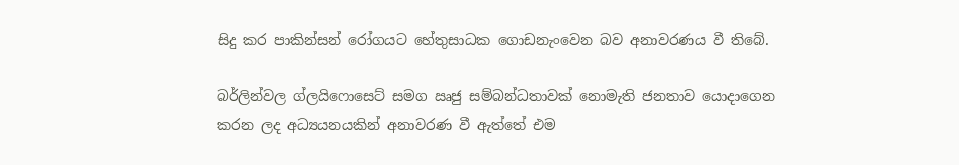සිදු කර පාකින්සන් රෝගයට හේතුසාධක ගොඩනැංවෙන බව අනාවරණය වී තිබේ.

බර්ලින්වල ග්ලයිෆොසෙට් සමග ඍජු සම්බන්ධතාවක් නොමැති ජනතාව යොදාගෙන කරන ලද අධ්‍යයනයකින් අනාවරණ වී ඇත්තේ එම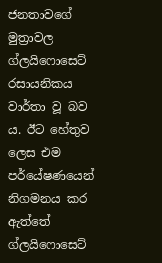ජනතාවගේ මුත්‍රාවල ග්ලයිෆොසෙට් රසායනිකය වාර්තා වූ බව ය. ඊට හේතුව ලෙස එම පර්යේෂණයෙන් නිගමනය කර ඇත්තේ ග්ලයිෆොසෙට්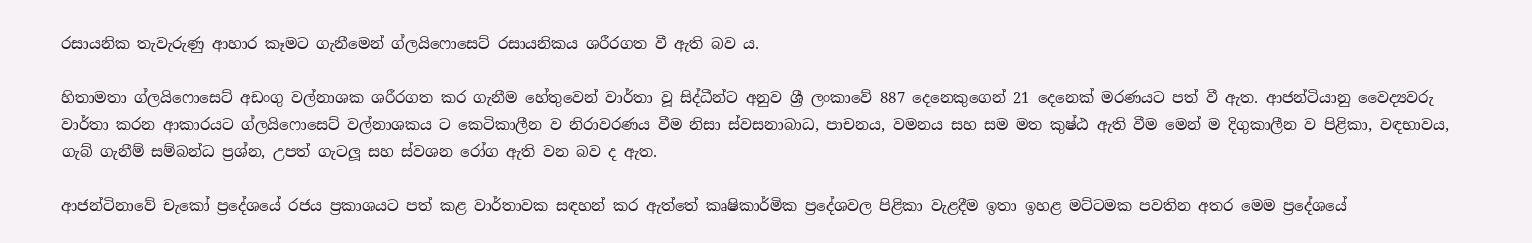රසායනික තැවැරුණු ආහාර කෑමට ගැනීමෙන් ග්ලයිෆොසෙට් රසායනිකය ශරීරගත වී ඇති බව ය.

හිතාමතා ග්ලයිෆොසෙට් අඩංගු වල්නාශක ශරීරගත කර ගැනීම හේතුවෙන් වාර්තා වූ සිද්ධීන්ට අනුව ශ්‍රී ලංකාවේ 887 දෙනෙකුගෙන් 21 දෙනෙක් මරණයට පත් වී ඇත. ආජන්ටියානු වෛද්‍යවරු වාර්තා කරන ආකාරයට ග්ලයිෆොසෙට් වල්නාශකය ට කෙටිකාලීන ව නිරාවරණය වීම නිසා ස්වසනාබාධ, පාචනය, වමනය සහ සම මත කුෂ්ඨ ඇති වීම මෙන් ම දිගුකාලීන ව පිළිකා, වඳභාවය, ගැබ් ගැනීම් සම්බන්ධ ප්‍රශ්න, උපත් ගැටලූ සහ ස්වශන රෝග ඇති වන බව ද ඇත.

ආජන්ටිනාවේ චැකෝ ප්‍රදේශයේ රජය ප්‍රකාශයට පත් කළ වාර්තාවක සඳහන් කර ඇත්තේ කෘෂිකාර්මික ප්‍රදේශවල පිළිකා වැළදීම ඉතා ඉහළ මට්ටමක පවතින අතර මෙම ප්‍රදේශයේ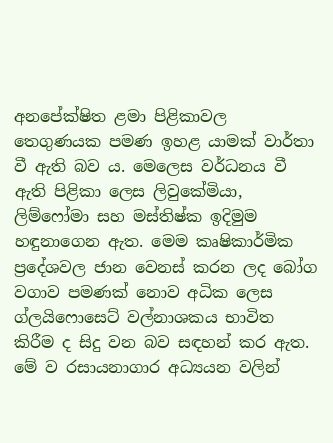අනපේක්ෂිත ළමා පිළිකාවල තෙගුණයක පමණ ඉහළ යාමක් වාර්තා වී ඇති බව ය. මෙලෙස වර්ධනය වී ඇති පිළිකා ලෙස ලිවුකේමියා, ලිම්ෆෝමා සහ මස්තිෂ්ක ඉදිමුම හඳුනාගෙන ඇත. මෙම කෘෂිකාර්මික ප්‍රදේශවල ජාන වෙනස් කරන ලද බෝග වගාව පමණක් නොව අධික ලෙස ග්ලයිෆොසෙට් වල්නාශකය භාවිත කිරීම ද සිදු වන බව සඳහන් කර ඇත. මේ ව රසායනාගාර අධ්‍යයන වලින්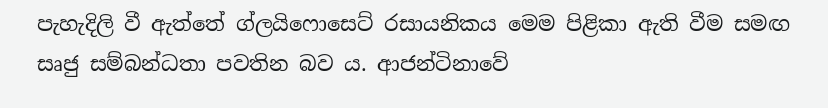පැහැදිලි වී ඇත්තේ ග්ලයිෆොසෙට් රසායනිකය මෙම පිළිකා ඇති වීම සමඟ සෘජු සම්බන්ධතා පවතින බව ය. ආජන්ටිනාවේ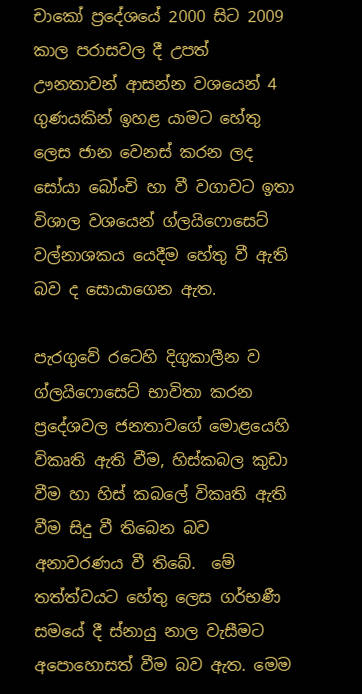චාකෝ ප්‍රදේශයේ 2000 සිට 2009 කාල පරාසවල දී උපත් ඌනතාවන් ආසන්න වශයෙන් 4 ගුණයකින් ඉහළ යාමට හේතු ලෙස ජාන වෙනස් කරන ලද සෝයා බෝංචි හා වී වගාවට ඉතා විශාල වශයෙන් ග්ලයිෆොසෙට් වල්නාශකය යෙදීම හේතු වී ඇති බව ද සොයාගෙන ඇත.

පැරගුවේ රටෙහි දිගුකාලීන ව ග්ලයිෆොසෙට් භාවිතා කරන ප්‍රදේශවල ජනතාවගේ මොළයෙහි විකෘති ඇති වීම, හිස්කබල කුඩා වීම හා හිස් කබලේ විකෘති ඇති වීම සිදු වී තිබෙන බව අනාවරණය වී තිබේ.  මේ තත්ත්වයට හේතු ලෙස ගර්භණී සමයේ දී ස්නායු නාල වැසීමට අපොහොසත් වීම බව ඇත. මෙම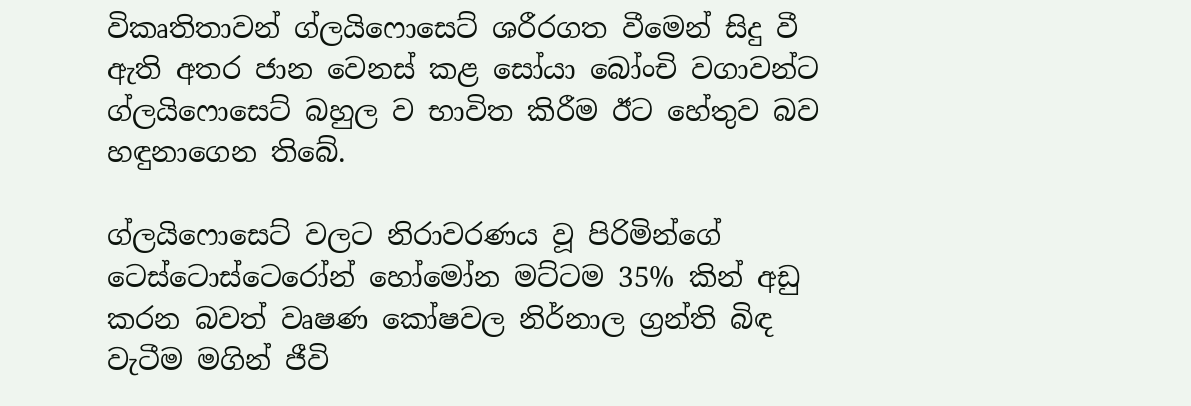විකෘතිතාවන් ග්ලයිෆොසෙට් ශරීරගත වීමෙන් සිදු වී ඇති අතර ජාන වෙනස් කළ සෝයා බෝංචි වගාවන්ට ග්ලයිෆොසෙට් බහුල ව භාවිත කිරීම ඊට හේතුව බව හඳුනාගෙන තිබේ.

ග්ලයිෆොසෙට් වලට නිරාවරණය වූ පිරිමින්ගේ ටෙස්ටොස්ටෙරෝන් හෝමෝන මට්ටම 35% කින් අඩු කරන බවත් වෘෂණ කෝෂවල නිර්නාල ග්‍රන්ති බිඳ වැටීම මගින් ජීවි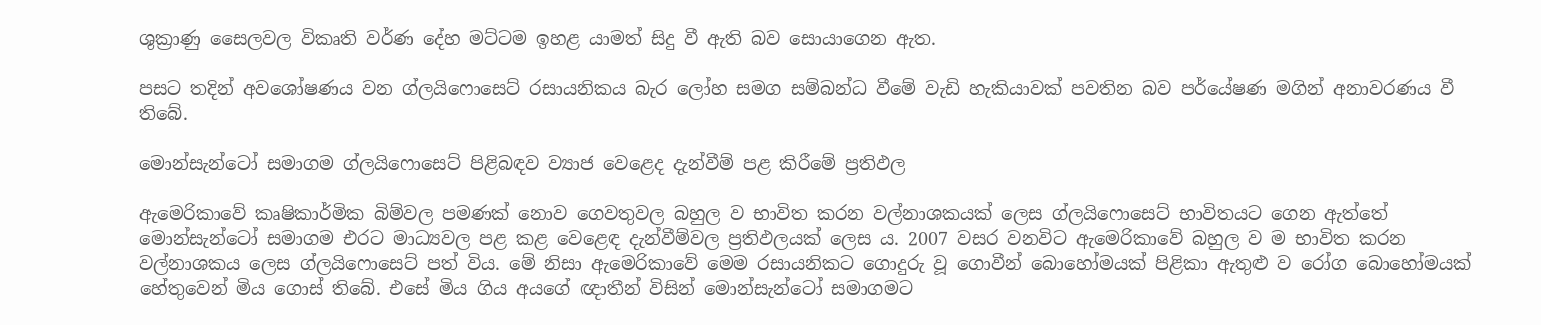ශුක්‍රාණු සෛලවල විකෘති වර්ණ දේහ මට්ටම ඉහළ යාමත් සිදු වී ඇති බව සොයාගෙන ඇත.

පසට තදින් අවශෝෂණය වන ග්ලයිෆොසෙට් රසායනිකය බැර ලෝහ සමග සම්බන්ධ වීමේ වැඩි හැකියාවක් පවතින බව පර්යේෂණ මගින් අනාවරණය වී තිබේ.

මොන්සැන්ටෝ සමාගම ග්ලයිෆොසෙට් පිළිබඳව ව්‍යාජ වෙළෙද දැන්වීම් පළ කිරීමේ ප්‍රතිඵල

ඇමෙරිකාවේ කෘෂිකාර්මික බිම්වල පමණක් නොව ගෙවතුවල බහුල ව භාවිත කරන වල්නාශකයක් ලෙස ග්ලයිෆොසෙට් භාවිතයට ගෙන ඇත්තේ මොන්සැන්ටෝ සමාගම එරට මාධ්‍යවල පළ කළ වෙළෙඳ දැන්වීම්වල ප්‍රතිඵලයක් ලෙස ය. 2007 වසර වනවිට ඇමෙරිකාවේ බහුල ව ම භාවිත කරන වල්නාශකය ලෙස ග්ලයිෆොසෙට් පත් විය. මේ නිසා ඇමෙරිකාවේ මෙම රසායනිකට ගොදුරු වූ ගොවීන් බොහෝමයක් පිළිකා ඇතුළු ව රෝග බොහෝමයක් හේතුවෙන් මිය ගොස් තිබේ. එසේ මිය ගිය අයගේ ඥාතීන් විසින් මොන්සැන්ටෝ සමාගමට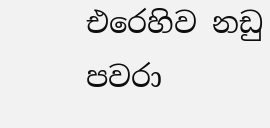එරෙහිව නඩු පවරා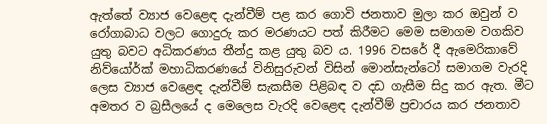ඇත්තේ ව්‍යාජ වෙළෙඳ දැන්වීම් පළ කර ගොවි ජනතාව මුලා කර ඔවුන් ව රෝගාබාධ වලට ගොදුරු කර මරණයට පත් කිරීමට මෙම සමාගම වගකිව යුතු බවට අධිකරණය තීන්දු කළ යුතු බව ය. 1996 වසරේ දී ඇමෙරිකාවේ නිව්යෝර්ක් මහාධිකරණයේ විනිසුරුවන් විසින් මොන්සැන්ටෝ සමාගම වැරදි ලෙස ව්‍යාජ වෙළෙඳ දැන්වීම් සැකසීම පිළිබඳ ව දඩ ගැසීම සිදු කර ඇත. මීට අමතර ව බ්‍රසීලයේ ද මෙලෙස වැරදි වෙළෙඳ දැන්වීම් ප්‍රචාරය කර ජනතාව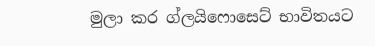මුලා කර ග්ලයිෆොසෙට් භාවිතයට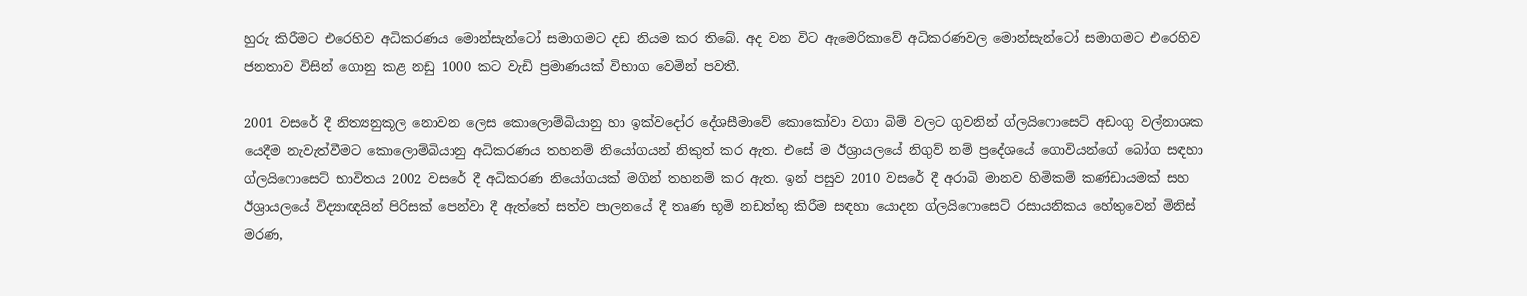හුරු කිරීමට එරෙහිව අධිකරණය මොන්සැන්ටෝ සමාගමට දඩ නියම කර තිබේ. අද වන විට ඇමෙරිකාවේ අධිකරණවල මොන්සැන්ටෝ සමාගමට එරෙහිව ජනතාව විසින් ගොනු කළ නඩු 1000 කට වැඩි ප්‍රමාණයක් විභාග වෙමින් පවතී.

2001 වසරේ දී නිත්‍යනුකූල නොවන ලෙස කොලොම්බියානු හා ඉක්වදෝර දේශසීමාවේ කොකෝවා වගා බිම් වලට ගුවනින් ග්ලයිෆොසෙට් අඩංගු වල්නාශක යෙදීම නැවැත්වීමට කොලොම්බියානු අධිකරණය තහනම් නියෝගයන් නිකුත් කර ඇත. එසේ ම ඊශ්‍රායලයේ නිගුව් නම් ප්‍රදේශයේ ගොවියන්ගේ බෝග සඳහා ග්ලයිෆොසෙට් භාවිතය 2002 වසරේ දී අධිකරණ නියෝගයක් මගින් තහනම් කර ඇත. ඉන් පසුව 2010 වසරේ දී අරාබි මානව හිමිකම් කණ්ඩායමක් සහ ඊශ්‍රායලයේ විද්‍යාඥයින් පිරිසක් පෙන්වා දී ඇත්තේ සත්ව පාලනයේ දී තෘණ භූමි නඩත්තු කිරීම සඳහා යොදන ග්ලයිෆොසෙට් රසායනිකය හේතුවෙන් මිනිස් මරණ,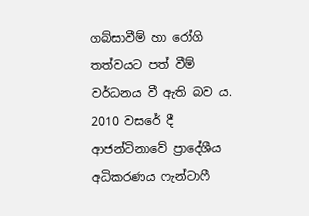ගබ්සාවීම් හා රෝගි තත්වයට පත් වීම් වර්ධනය වී ඇති බව ය. 2010 වසරේ දී ආජන්ටිනාවේ ප්‍රාදේශීය අධිකරණය ෆැන්ටාෆී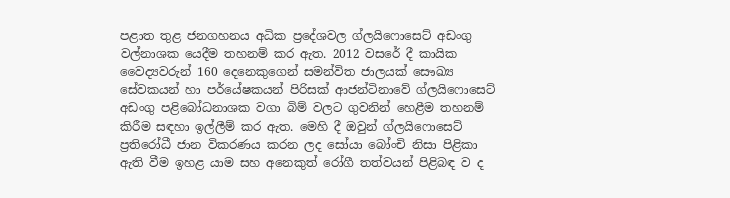පළාත තුළ ජනගහනය අධික ප්‍රදේශවල ග්ලයිෆොසෙට් අඩංගු වල්නාශක යෙදීම තහනම් කර ඇත. 2012 වසරේ දී කායික වෛද්‍යවරුන් 160 දෙනෙකුගෙන් සමන්විත ජාලයක් සෞඛ්‍ය සේවකයන් හා පර්යේෂකයන් පිරිසක් ආජන්ටිනාවේ ග්ලයිෆොසෙට් අඩංගු පළිබෝධනාශක වගා බිම් වලට ගුවනින් හෙළීම තහනම් කිරීම සඳහා ඉල්ලීම් කර ඇත. මෙහි දී ඔවුන් ග්ලයිෆොසෙට් ප්‍රතිරෝධී ජාන විකරණය කරන ලද සෝයා බෝංචි නිසා පිළිකා ඇති වීම ඉහළ යාම සහ අනෙකුත් රෝගී තත්වයන් පිළිබඳ ව ද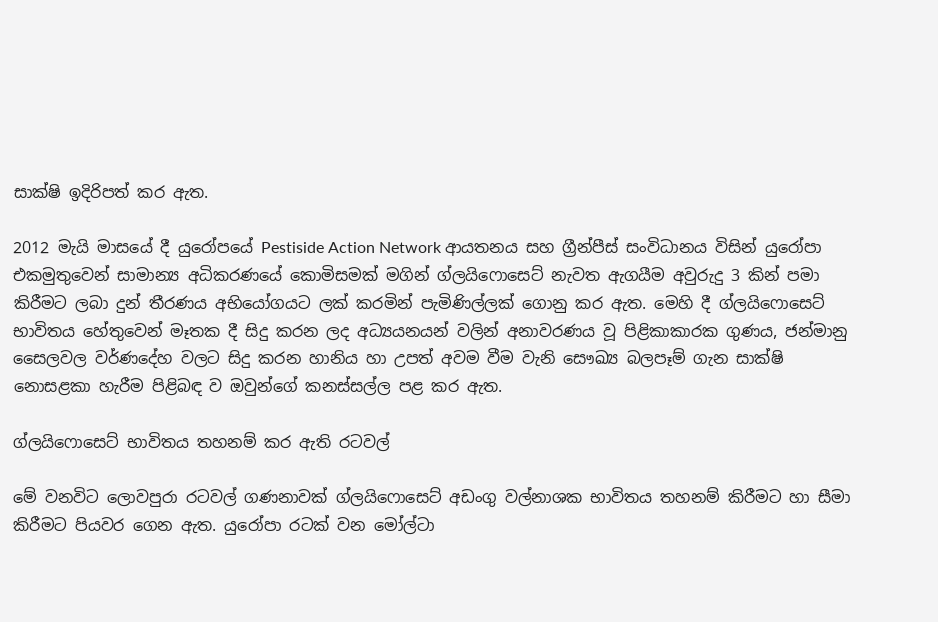සාක්ෂි ඉදිරිපත් කර ඇත.

2012 මැයි මාසයේ දී යුරෝපයේ Pestiside Action Network ආයතනය සහ ග්‍රීන්පීස් සංවිධානය විසින් යුරෝපා එකමුතුවෙන් සාමාන්‍ය අධිකරණයේ කොමිසමක් මගින් ග්ලයිෆොසෙට් නැවත ඇගයීම අවුරුදු 3 කින් පමා කිරීමට ලබා දුන් තීරණය අභියෝගයට ලක් කරමින් පැමිණිල්ලක් ගොනු කර ඇත. මෙහි දී ග්ලයිෆොසෙට් භාවිතය හේතුවෙන් මෑතක දී සිදු කරන ලද අධ්‍යයනයන් වලින් අනාවරණය වූ පිළිකාකාරක ගුණය, ජන්මානු සෛලවල වර්ණදේහ වලට සිදු කරන හානිය හා උපත් අවම වීම වැනි සෞඛ්‍ය බලපෑම් ගැන සාක්ෂි නොසළකා හැරීම පිළිබඳ ව ඔවුන්ගේ කනස්සල්ල පළ කර ඇත.

ග්ලයිෆොසෙට් භාවිතය තහනම් කර ඇති රටවල්

මේ වනවිට ලොවපුරා රටවල් ගණනාවක් ග්ලයිෆොසෙට් අඩංගු වල්නාශක භාවිතය තහනම් කිරීමට හා සීමා කිරීමට පියවර ගෙන ඇත. යුරෝපා රටක් වන මෝල්ටා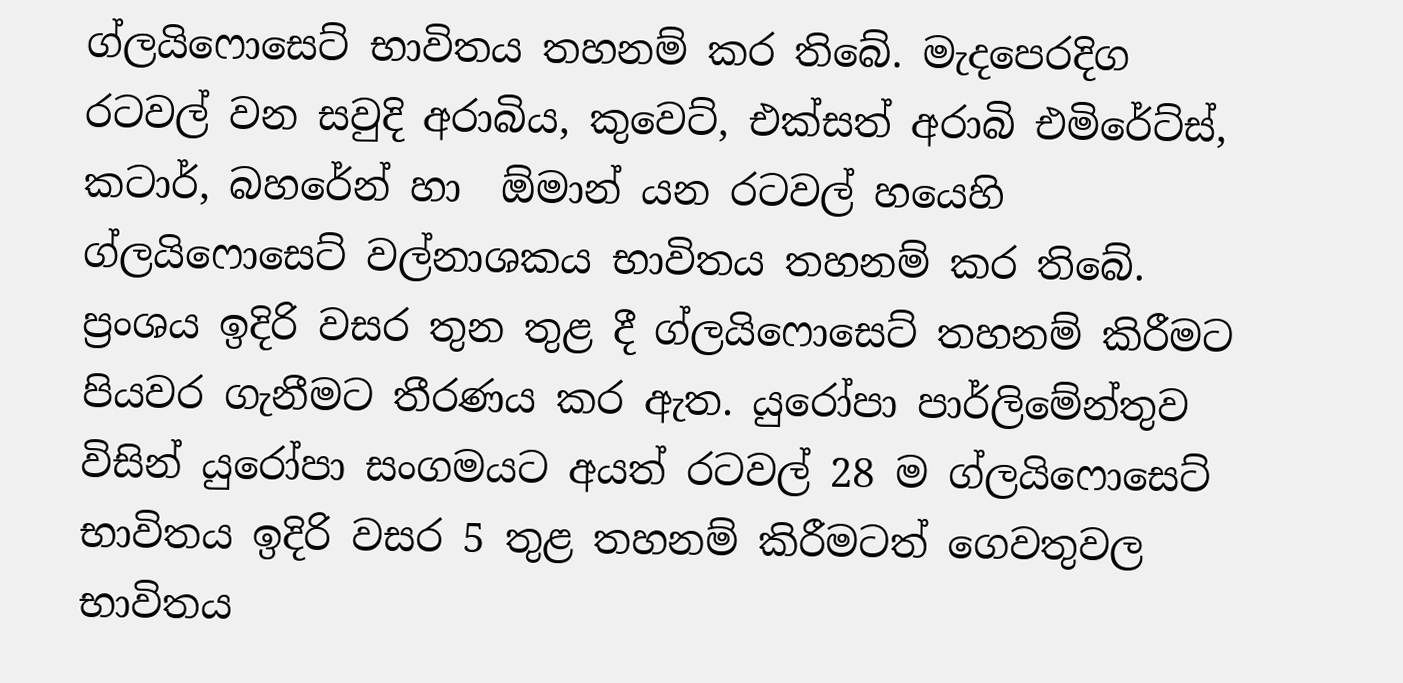ග්ලයිෆොසෙට් භාවිතය තහනම් කර තිබේ. මැදපෙරදිග රටවල් වන සවුදි අරාබිය, කුවෙට්, එක්සත් අරාබි එමිරේට්ස්, කටාර්, බහරේන් හා  ඕමාන් යන රටවල් හයෙහි ග්ලයිෆොසෙට් වල්නාශකය භාවිතය තහනම් කර තිබේ. ප්‍රංශය ඉදිරි වසර තුන තුළ දී ග්ලයිෆොසෙට් තහනම් කිරීමට පියවර ගැනීමට තීරණය කර ඇත. යුරෝපා පාර්ලිමේන්තුව විසින් යුරෝපා සංගමයට අයත් රටවල් 28 ම ග්ලයිෆොසෙට් භාවිතය ඉදිරි වසර 5 තුළ තහනම් කිරීමටත් ගෙවතුවල භාවිතය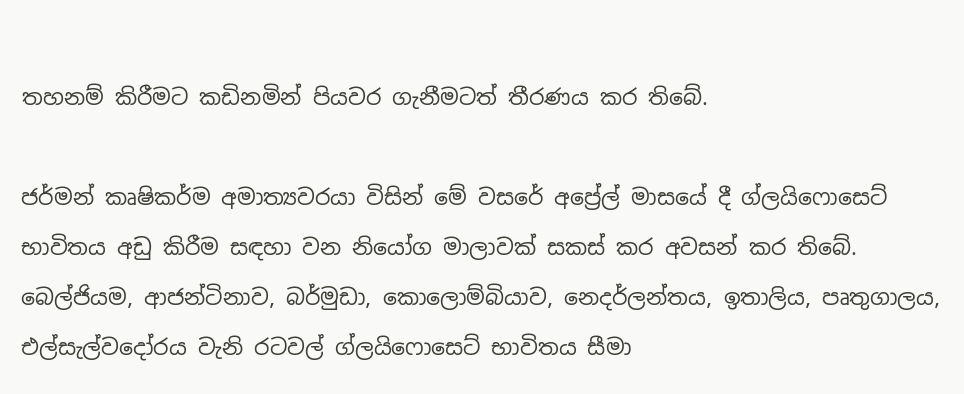තහනම් කිරීමට කඩිනමින් පියවර ගැනීමටත් තීරණය කර තිබේ.

ජර්මන් කෘෂිකර්ම අමාත්‍යවරයා විසින් මේ වසරේ අප්‍රේල් මාසයේ දී ග්ලයිෆොසෙට් භාවිතය අඩු කිරීම සඳහා වන නියෝග මාලාවක් සකස් කර අවසන් කර තිබේ. බෙල්ජියම, ආජන්ටිනාව, බර්මුඩා, කොලොම්බියාව, නෙදර්ලන්තය, ඉතාලිය, පෘතුගාලය, එල්සැල්වදෝරය වැනි රටවල් ග්ලයිෆොසෙට් භාවිතය සීමා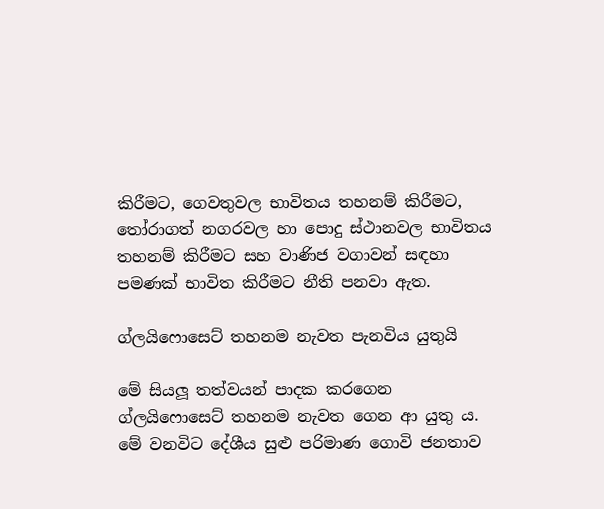කිරීමට, ගෙවතුවල භාවිතය තහනම් කිරීමට, තෝරාගත් නගරවල හා පොදු ස්ථානවල භාවිතය තහනම් කිරීමට සහ වාණිජ වගාවන් සඳහා පමණක් භාවිත කිරීමට නීති පනවා ඇත.

ග්ලයිෆොසෙට් තහනම නැවත පැනවිය යුතුයි

මේ සියලූ තත්වයන් පාදක කරගෙන ග්ලයිෆොසෙට් තහනම නැවත ගෙන ආ යුතු ය. මේ වනවිට දේශීය සුළු පරිමාණ ගොවි ජනතාව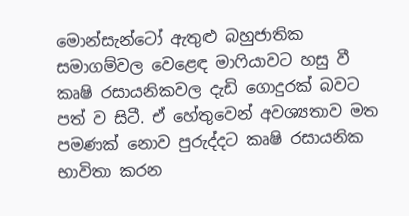මොන්සැන්ටෝ ඇතුළු බහුජාතික සමාගම්වල වෙළෙඳ මාෆියාවට හසු වී කෘෂි රසායනිකවල දැඩි ගොදුරක් බවට පත් ව සිටී. ඒ හේතුවෙන් අවශ්‍යතාව මත පමණක් නොව පුරුද්දට කෘෂි රසායනික භාවිතා කරන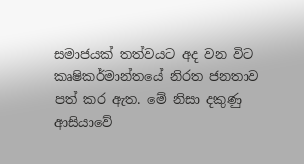සමාජයක් තත්වයට අද වන විට කෘෂිකර්මාන්තයේ නිරත ජනතාව පත් කර ඇත. මේ නිසා දකුණු ආසියාවේ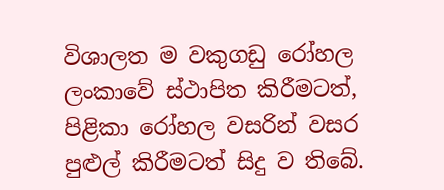විශාලත ම වකුගඩු රෝහල ලංකාවේ ස්ථාපිත කිරීමටත්, පිළිකා රෝහල වසරින් වසර පුළුල් කිරීමටත් සිදු ව තිබේ.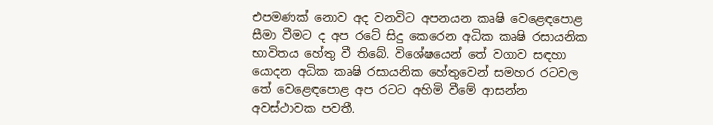එපමණක් නොව අද වනවිට අපනයන කෘෂි වෙළෙඳපොළ සීමා වීමට ද අප රටේ සිදු කෙරෙන අධික කෘෂි රසායනික භාවිතය හේතු වී තිබේ. විශේෂයෙන් තේ වගාව සඳහා යොදන අධික කෘෂි රසායනික හේතුවෙන් සමහර රටවල තේ වෙළෙඳපොළ අප රටට අහිමි වීමේ ආසන්න අවස්ථාවක පවතී.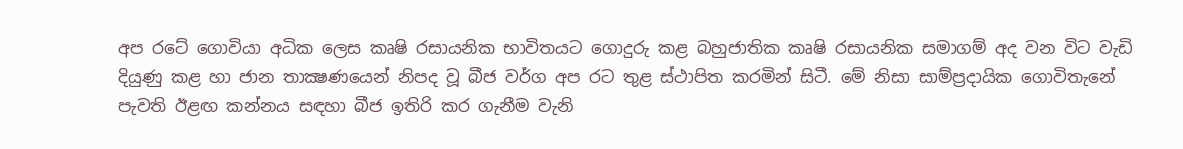අප රටේ ගොවියා අධික ලෙස කෘෂි රසායනික භාවිතයට ගොදුරු කළ බහුජාතික කෘෂි රසායනික සමාගම් අද වන විට වැඩි දියුණු කළ හා ජාන තාක්‍ෂණයෙන් නිපද වූ බීජ වර්ග අප රට තුළ ස්ථාපිත කරමින් සිටී. මේ නිසා සාම්ප්‍රදායික ගොවිතැනේ පැවති ඊළඟ කන්නය සඳහා බීජ ඉතිරි කර ගැනීම වැනි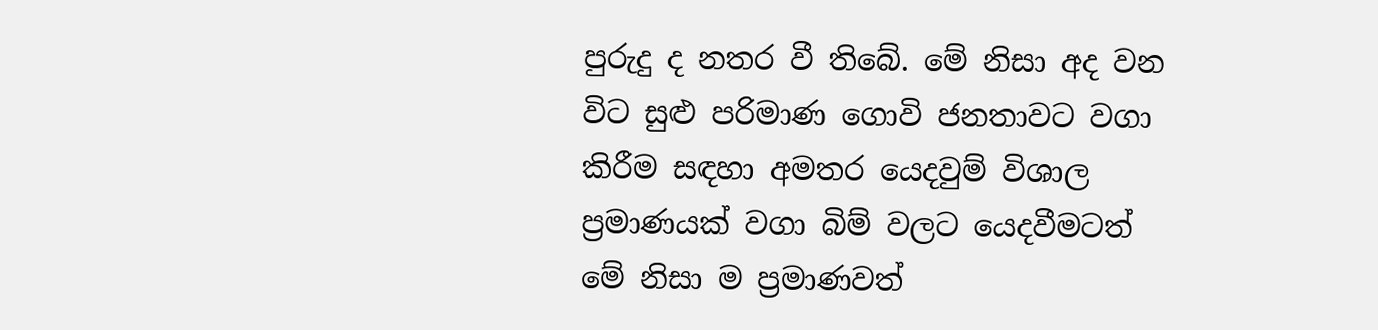පුරුදු ද නතර වී තිබේ. මේ නිසා අද වන විට සුළු පරිමාණ ගොවි ජනතාවට වගා කිරීම සඳහා අමතර යෙදවුම් විශාල ප්‍රමාණයක් වගා බිම් වලට යෙදවීමටත් මේ නිසා ම ප්‍රමාණවත්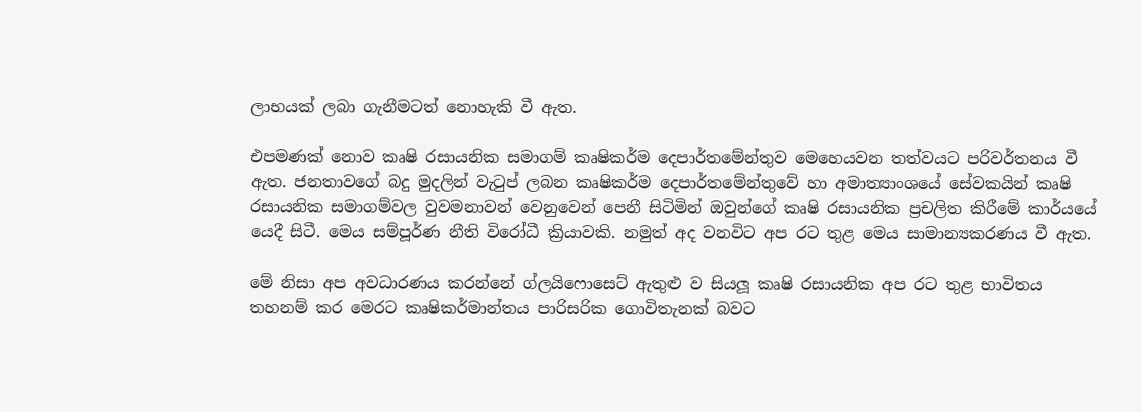ලාභයක් ලබා ගැනීමටත් නොහැකි වී ඇත.

එපමණක් නොව කෘෂි රසායනික සමාගම් කෘෂිකර්ම දෙපාර්තමේන්තුව මෙහෙයවන තත්වයට පරිවර්තනය වී ඇත. ජනතාවගේ බදු මුදලින් වැටුප් ලබන කෘෂිකර්ම දෙපාර්තමේන්තුවේ හා අමාත්‍යාංශයේ සේවකයින් කෘෂි රසායනික සමාගම්වල වුවමනාවන් වෙනුවෙන් පෙනී සිටිමින් ඔවුන්ගේ කෘෂි රසායනික ප්‍රචලිත කිරීමේ කාර්යයේ යෙදී සිටී. මෙය සම්පූර්ණ නීති විරෝධී ක්‍රියාවකි. නමුත් අද වනවිට අප රට තුළ මෙය සාමාන්‍යකරණය වී ඇත.

මේ නිසා අප අවධාරණය කරන්නේ ග්ලයිෆොසෙට් ඇතුළු ව සියලූ කෘෂි රසායනික අප රට තුළ භාවිතය තහනම් කර මෙරට කෘෂිකර්මාන්තය පාරිසරික ගොවිතැනක් බවට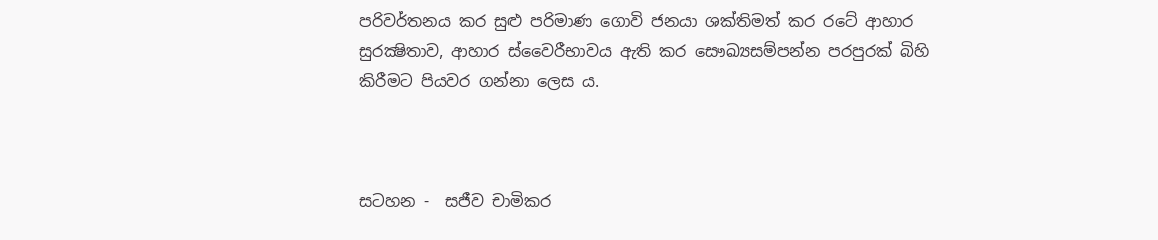පරිවර්තනය කර සුළු පරිමාණ ගොවි ජනයා ශක්තිමත් කර රටේ ආහාර සුරක්‍ෂිතාව, ආහාර ස්වෛරීභාවය ඇති කර සෞඛ්‍යසම්පන්න පරපුරක් බිහි කිරීමට පියවර ගන්නා ලෙස ය.



සටහන -  සජීව චාමිකර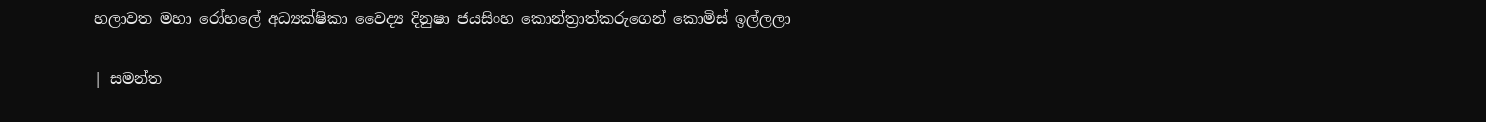හලාවත මහා රෝහලේ අධ්‍යක්ෂිකා වෛද්‍ය දිනුෂා ජයසිංහ කොන්ත්‍රාත්කරුගෙන් කොමිස් ඉල්ලලා

| සමන්ත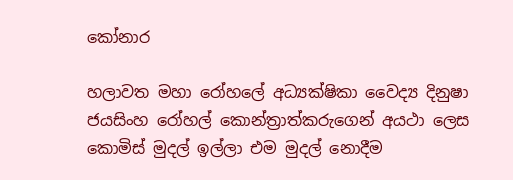කෝනාර

හලාවත මහා රෝහලේ අධ්‍යක්ෂිකා වෛද්‍ය දිනුෂා ජයසිංහ රෝහල් කොන්ත්‍රාත්කරුගෙන් අයථා ලෙස කොමිස් මුදල් ඉල්ලා එම මුදල් නොදීම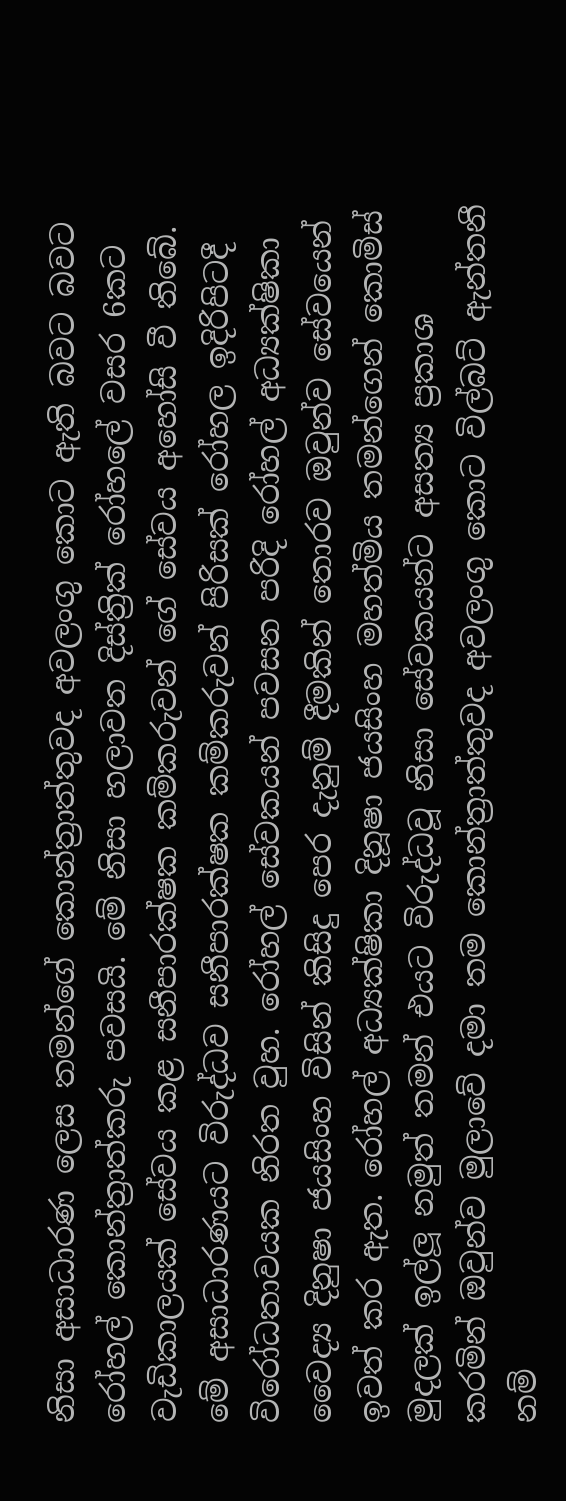නිසා අසාධාරණ ලෙස තමන්ගේ කොන්ත්‍රාත්තුවද අවලංගු කොට ඇති බවට බවට රෝහල් කොන්ත්‍රාත්කරු පවසයි. මේ නිසා හලාවත දිස්ත්‍රික් රෝහලේ වසර 6කට වැඩිකාලයක් සේවය කළ සනීපාරක්ෂක කම්කරුවන් ගේ සේවය අහෝසි වී තිබේ. මේ අසාධාරණයට විරුද්ධව සනීපාරක්ෂක කම්කරුවන් පිරිසක් රෝහල ඉදිරිපිටදී විරෝධතාවයක නිරත වුහ. රෝහල් සේවකයන් පවසන පරිදි රෝහල් අධ්‍යක්ෂිකා වෛද්‍ය දිනුෂා ජයසිංහ විසින් කිසිදු පෙර දැනුම් දීමකින් තොරව ඔවුන්ව සේවයෙන් ඉවත් කර ඇත. රෝහල් අධ්‍යක්ෂිකා දිනූෂා ජයසිංහ මහත්මිය තමන්ගෙන් කොමිස් මුදලක් ඉල්ලූ නමුත් තමන් එයට විරුද්ධවූ නිසා සේවකයන්ට අසත්‍ය ප්‍රකාශ කරමින් ‍ඔවුන්ව මුලාවේ දමා තම කොන්ත්‍රාත්තුවද අවලංගු කොට විල්බට් ඇන්තනී නම්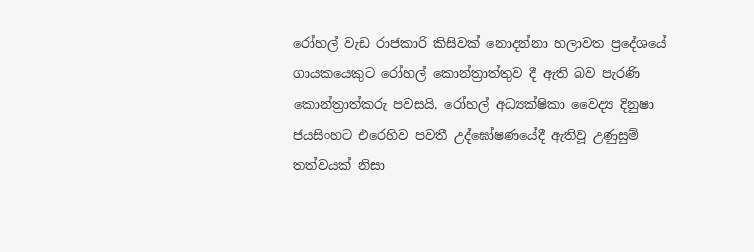රෝහල් වැඩ රාජකාරි කිසිවක් නොදන්නා හලාවත ප්‍රදේශයේ ගායකයෙකුට රෝහල් කොන්ත්‍රාත්තුව දී ඇති බව පැරණි කොන්ත්‍රාත්කරු පවසයි. රෝහල් අධ්‍යක්ෂිකා වෛද්‍ය දිනුෂා ජයසිංහට එරෙහිව පවතී උද්ඝෝෂණයේදී ඇතිවූ උණුසුම් තත්වයක් නිසා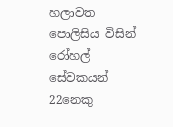හලාවත පොලිසිය විසින් රෝහල් සේවකයන් 22නෙකු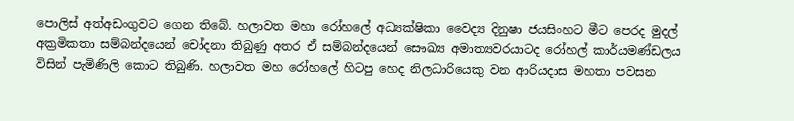පොලිස් අත්අඩංගුවට ගෙන තිබේ. හලාවත මහා රෝහලේ අධ්‍යක්ෂිකා වෛද්‍ය දිනුෂා ජයසිංහට මීට පෙරද මුදල් අක්‍රමිකතා සම්බන්දයෙන් චෝදනා තිබුණු අතර ඒ සම්බන්දයෙන් සෞඛ්‍ය අමාත්‍යවරයාටද රෝහල් කාර්යමණ්ඩලය විසින් පැමිණිලි කොට තිබුණි. හලාවත මහ රෝහලේ හිටපු හෙද නිලධාරියෙකු වන ආරියදාස මහතා පවසන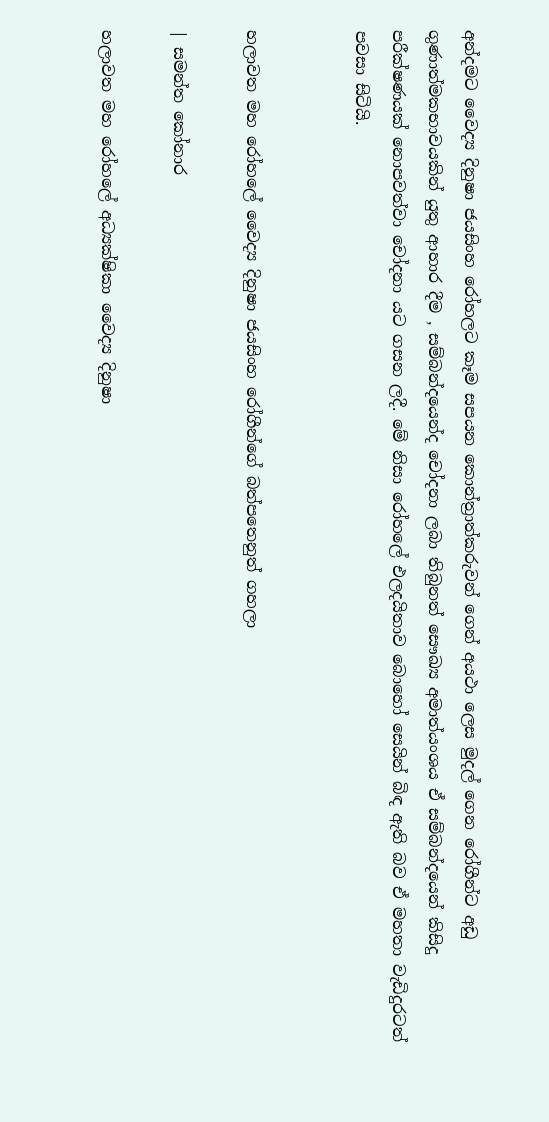අන්දමට වෛද්‍ය දිනුෂා ජයසිංහ රෝහලට කෑම සපයන කොන්ත්‍රාත්කරුවන් ගෙන් අයථා ලෙස මුදල් ගෙන රෝගීන්ට අඩු ගුණාත්මකභාවයකින් යුතු ආහාර දීම , සම්බන්දයෙන්ද චෝදනා ලබා තිබුනත් සෞඛ්‍ය අමාත්යංශය ඒ සම්බන්දයෙන් කිසිදු පරීක්ෂණයක් නොපවත්වා චෝදනා යට ගසන ලදී. මේ නිසා රෝහලේ එලදයිතාව බොහෝ සෙයින් බිඳ ඇති බව ඒ මහතා වැඩිදුරටත් පවසා සිටියි.


හලාවත මහ රෝහලේ වෛද්‍ය දිනුෂා ජයසිංහ රෝගීන්ගේ බත්පතෙනුත් ගහලා

| සමන්ත කෝනාර

හලාවත මහ රෝහලේ අධ්‍යක්ෂිකා වෛද්‍ය දිනුෂා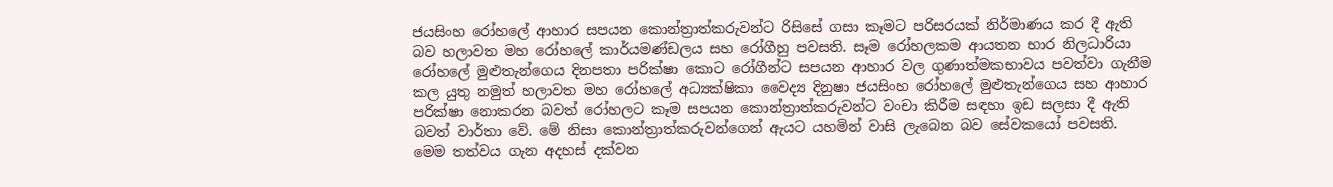ජයසිංහ රෝහලේ ආහාර සපයන කොන්ත්‍රාත්කරුවන්ට රිසිසේ ගසා කෑමට පරිසරයක් නිර්මාණය කර දී ඇති බව හලාවත මහ රෝහලේ කාර්යමණ්ඩලය සහ රෝගීහු පවසති. සෑම රෝහලකම ආයතන භාර නිලධාරියා රෝහලේ මුළුතැන්ගෙය දිනපතා පරික්ෂා කොට රෝගීන්ට සපයන ආහාර වල ගුණාත්මකභාවය පවත්වා ගැනීම කල යුතු නමුත් හලාවත මහ රෝහලේ අධ්‍යක්ෂිකා වෛද්‍ය දිනුෂා ජයසිංහ රෝහලේ මුළුතැන්ගෙය සහ ආහාර පරික්ෂා නොකරන බවත් රෝහලට කෑම සපයන කොන්ත්‍රාත්කරුවන්ට වංචා කිරීම සඳහා ඉඩ සලසා දී ඇති බවත් වාර්තා වේ. මේ නිසා කොන්ත්‍රාත්කරුවන්ගෙන් ඇයට යහමින් වාසි ලැබෙන බව සේවකයෝ පවසති. මෙම තත්වය ගැන අදහස් දක්වන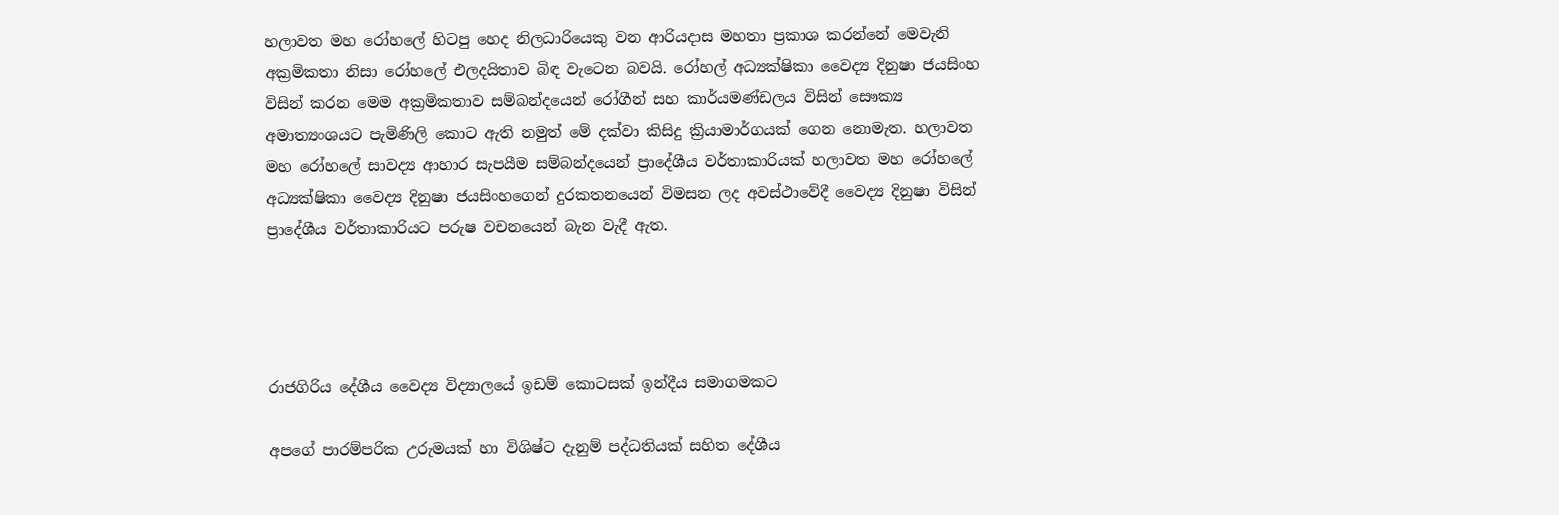හලාවත මහ රෝහලේ හිටපු හෙද නිලධාරියෙකු වන ආරියදාස මහතා ප්‍රකාශ කරන්නේ මෙවැනි අක්‍රමිකතා නිසා රෝහලේ එලදයිතාව බිඳ වැටෙන බවයි. රෝහල් අධ්‍යක්ෂිකා වෛද්‍ය දිනුෂා ජයසිංහ විසින් කරන මෙම අක්‍රමිකතාව සම්බන්දයෙන් රෝගීන් සහ කාර්යමණ්ඩලය විසින් සෞක්‍ය අමාත්‍යංශයට පැමිණිලි කොට ඇති නමුත් මේ දක්වා කිසිදු ක්‍රියාමාර්ගයක් ගෙන නොමැත. හලාවත මහ රෝහලේ සාවද්‍ය ආහාර සැපයීම සම්බන්දයෙන් ප්‍රාදේශීය වර්තාකාරියක් හලාවත මහ රෝහලේ අධ්‍යක්ෂිකා වෛද්‍ය දිනුෂා ජයසිංහගෙන් දුරකතනයෙන් විමසන ලද අවස්ථාවේදී වෛද්‍ය දිනුෂා විසින් ප්‍රාදේශීය වර්තාකාරියට පරුෂ වචනයෙන් බැන වැදී ඇත.




රාජගිරිය දේශීය වෛද්‍ය විද්‍යාලයේ ඉඩම් කොටසක් ඉන්දීය සමාගමකට

අපගේ පාරම්පරික උරුමයක් හා විශිෂ්ට දැනුම් පද්ධතියක් සහිත දේශීය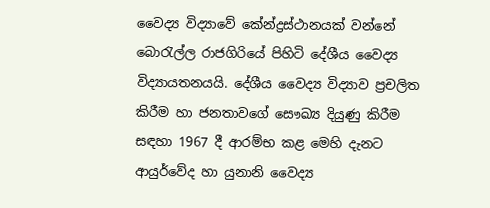වෛද්‍ය විද්‍යාවේ කේන්ද්‍රස්ථානයක් වන්නේ බොරැල්ල රාජගිරියේ පිහිටි දේශීය වෛද්‍ය විද්‍යායතනයයි. දේශීය වෛද්‍ය විද්‍යාව ප්‍රචලිත කිරීම හා ජනතාවගේ සෞඛ්‍ය දියුණු කිරීම සඳහා 1967 දී ආරම්භ කළ මෙහි දැනට ආයුර්වේද හා යුනානි වෛද්‍ය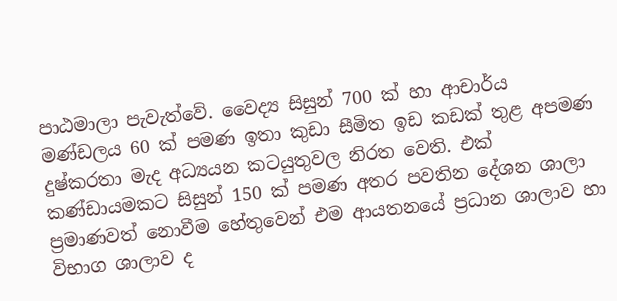පාඨමාලා පැවැත්වේ. වෛද්‍ය සිසුන් 700 ක් හා ආචාර්ය මණ්ඩලය 60 ක් පමණ ඉතා කුඩා සීමිත ඉඩ කඩක් තුළ අපමණ දුෂ්කරතා මැද අධ්‍යයන කටයුතුවල නිරත වෙති. එක් කණ්ඩායමකට සිසුන් 150 ක් පමණ අතර පවතින දේශන ශාලා ප්‍රමාණවත් නොවීම හේතුවෙන් එම ආයතනයේ ප්‍රධාන ශාලාව හා විභාග ශාලාව ද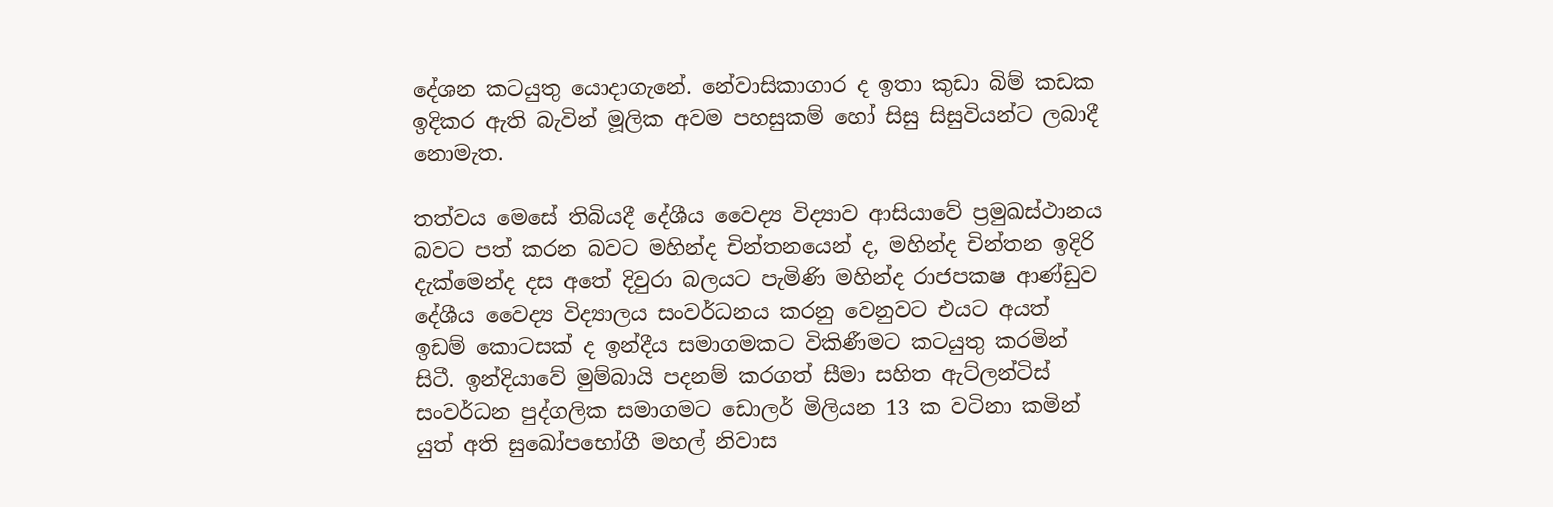දේශන කටයුතු යොදාගැනේ. නේවාසිකාගාර ද ඉතා කුඩා බිම් කඩක ඉදිකර ඇති බැවින් මූලික අවම පහසුකම් හෝ සිසු සිසුවියන්ට ලබාදී නොමැත.

තත්වය මෙසේ තිබියදී දේශීය වෛද්‍ය විද්‍යාව ආසියාවේ ප්‍රමුඛස්ථානය බවට පත් කරන බවට මහින්ද චින්තනයෙන් ද, මහින්ද චින්තන ඉදිරි දැක්මෙන්ද දස අතේ දිවුරා බලයට පැමිණි මහින්ද රාජපක‍ෂ ආණ්ඩුව දේශීය වෛද්‍ය විද්‍යාලය සංවර්ධනය කරනු වෙනුවට එයට අයත් ඉඩම් කොටසක් ද ඉන්දීය සමාගමකට විකිණීමට කටයුතු කරමින් සිටී. ඉන්දියාවේ මුම්බායි පදනම් කරගත් සීමා සහිත ඇට්ලන්ටිස් සංවර්ධන පුද්ගලික සමාගමට ඩොලර් මිලියන 13 ක වටිනා කමින් යුත් අති සුඛෝපභෝගී මහල් නිවාස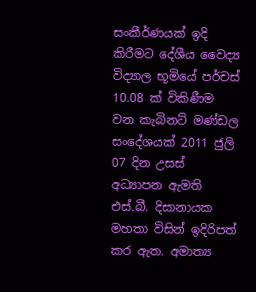සංකීර්ණයක් ඉදි කිරීමට දේශීය වෛද්‍ය විද්‍යාල භූමියේ පර්චස් 10.08 ක් විකිණීම වන කැබිනට් මණ්ඩල සංදේශයක් 2011 ජුලි 07 දින උසස් අධ්‍යාපන ඇමති එස්.බී. දිසානායක මහතා විසින් ඉදිරිපත් කර ඇත. අමාත්‍ය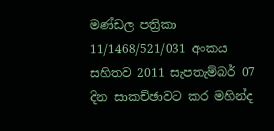මණ්ඩල පත්‍රිකා 11/1468/521/031 අංකය සහිතව 2011 සැපතැම්බර් 07 දින සාකච්ඡාවට කර මහින්ද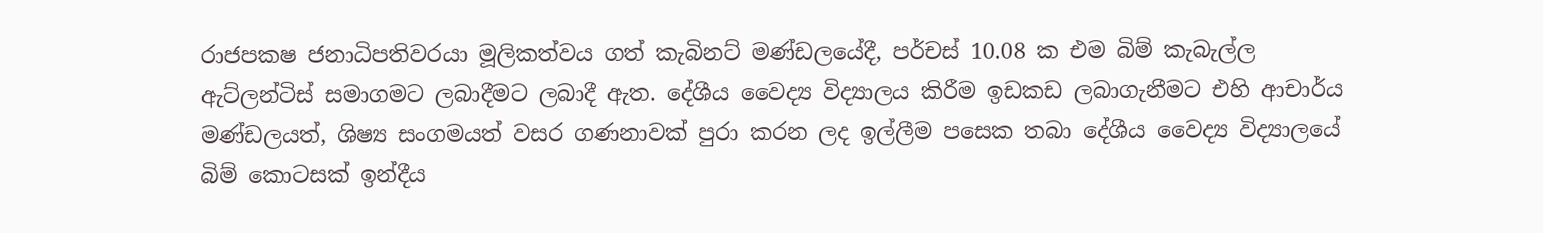රාජපක‍ෂ ජනාධිපතිවරයා මූලිකත්වය ගත් කැබිනට් මණ්ඩලයේදී, පර්චස් 10.08 ක එම බිම් කැබැල්ල ඇට්ලන්ටිස් සමාගමට ලබාදීමට ලබාදී ඇත. දේශීය වෛද්‍ය විද්‍යාලය කිරීම ඉඩකඩ ලබාගැනීමට එහි ආචාර්ය මණ්ඩලයත්, ශිෂ්‍ය සංගමයත් වසර ගණනාවක් පුරා කරන ලද ඉල්ලීම පසෙක තබා දේශීය වෛද්‍ය විද්‍යාලයේ බිම් කොටසක් ඉන්දීය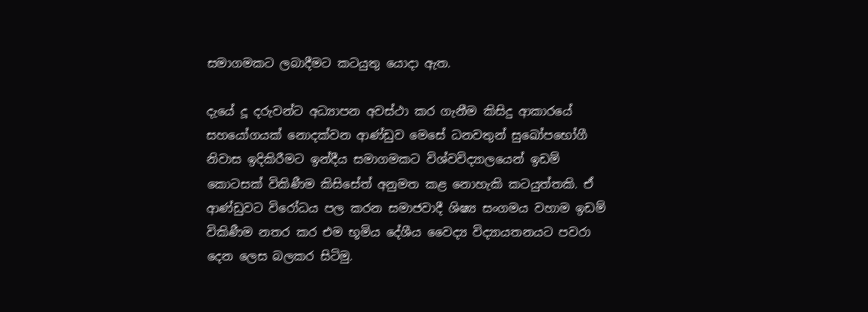සමාගමකට ලබාදීමට කටයුතු යොදා ඇත.

දැයේ දූ දරුවන්ට අධ්‍යාපන අවස්ථා කර ගැනීම කිසිදු ආකාරයේ සහයෝගයක් නොදක්වන ආණ්ඩුව මෙසේ ධනවතුන් සුඛෝපභෝගී නිවාස ඉදිකිරීමට ඉන්දීය සමාගමකට විශ්වවිද්‍යාලයෙන් ඉඩම් කොටසක් විකිණීම කිසිසේත් අනුමත කළ නොහැකි කටයුත්තකි. ඒ ආණ්ඩුවට විරෝධය පල කරන සමාජවාදී ශිෂ්‍ය සංගමය වහාම ඉඩම් විකිණීම නතර කර එම භූමිය දේශීය වෛද්‍ය විද්‍යායතනයට පවරා දෙන ලෙස බලකර සිටිමු.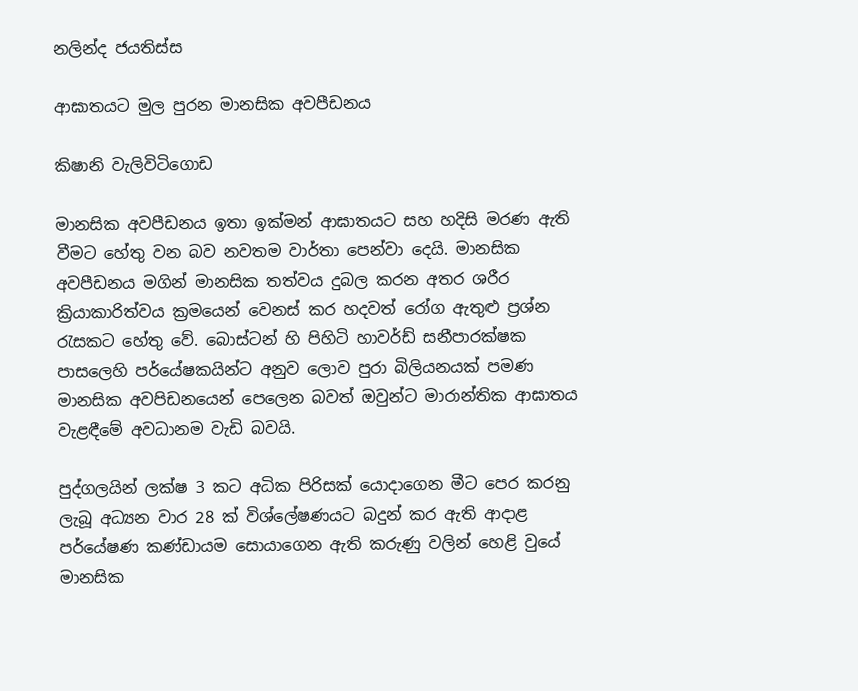නලින්ද ජයතිස්ස

ආඝාතයට මුල පුරන මානසික අවපීඩනය

කිෂානි වැලිවිටිගොඩ

මානසික අවපීඩනය ඉතා ඉක්මන් ආඝාතයට සහ හදිසි මරණ ඇති වීමට හේතු වන බව නවතම වාර්තා පෙන්වා දෙයි. මානසික අවපීඩනය මගින් මානසික තත්වය දුබල කරන අතර ශරීර ක්‍රියාකාරිත්වය ක්‍රමයෙන් වෙනස් කර හදවත් රෝග ඇතුළු ප්‍රශ්න රැසකට හේතු වේ. බොස්ටන් හි පිහිටි හාවර්ඩ් සනීපාරක්ෂක පාසලෙහි පර්යේෂකයින්ට අනුව ලොව පුරා බිලියනයක් පමණ මානසික අවපිඩනයෙන් පෙලෙන බවත් ඔවුන්ට මාරාන්තික ආඝාතය වැළඳීමේ අවධානම වැඩි බවයි.

පුද්ගලයින් ලක්ෂ 3 කට අධික පිරිසක් යොදාගෙන මීට පෙර කරනු ලැබූ අධ්‍යන වාර 28 ක් විශ්ලේෂණයට බදුන් කර ඇති ආදාළ පර්යේෂණ කණ්ඩායම සොයාගෙන ඇති කරුණු වලින් හෙළි වුයේ මානසික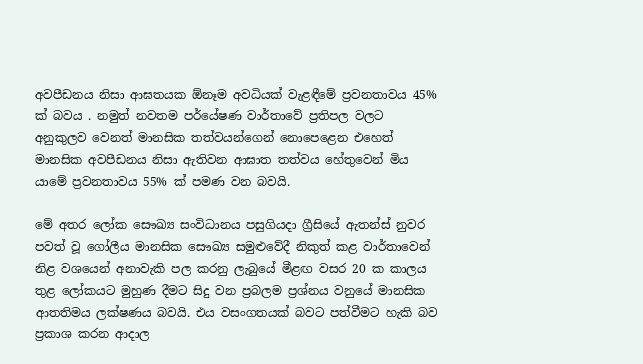අවපීඩනය නිසා ආඝතයක ඕනෑම අවධියක් වැළඳීමේ ප්‍රවනතාවය 45% ක් බවය . නමුත් නවතම පර්යේෂණ වාර්තාවේ ප්‍රතිපල වලට අනුකුලව වෙනත් මානසික තත්වයන්ගෙන් නොපෙළෙන එහෙත් මානසික අවපීඩනය නිසා ඇතිවන ආඝාත තත්වය හේතුවෙන් මිය යාමේ ප්‍රවනතාවය 55% ක් පමණ වන බවයි.

මේ අතර ලෝක සෞඛ්‍ය සංවිධානය පසුගියදා ග්‍රීසියේ ඇතන්ස් නුවර පවත් වූ ගෝලීය මානසික සෞඛ්‍ය සමුළුවේදී නිකුත් කළ වාර්තාවෙන් නිළ වශයෙන් අනාවැකි පල කරනු ලැබුයේ මීළඟ වසර 20 ක කාලය තුළ ලෝකයට මුහුණ දීමට සිදු වන ප්‍රබලම ප්‍රශ්නය වනුයේ මානසික ආතතිමය ලක්ෂණය බවයි. එය වසංගතයක් බවට පත්වීමට හැකි බව ප්‍රකාශ කරන ආදාල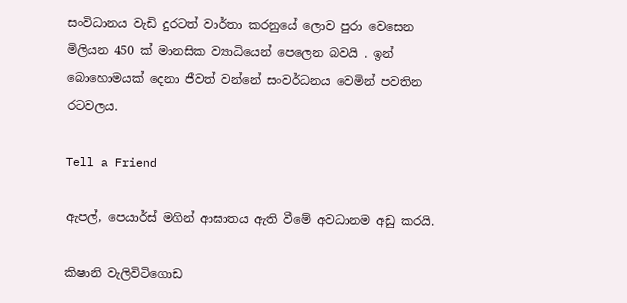සංවිධානය වැඩි දුරටත් වාර්තා කරනුයේ ලොව පුරා වෙසෙන මිලියන 450 ක් මානසික ව්‍යාධියෙන් පෙලෙන බවයි . ඉන් බොහොමයක් දෙනා ජීවත් වන්නේ සංවර්ධනය වෙමින් පවතින රටවලය.

Tell a Friend

ඇපල්, පෙයාර්ස් මගින් ආඝාතය ඇති වීමේ අවධානම අඩු කරයි.

කිෂානි වැලිවිටිගොඩ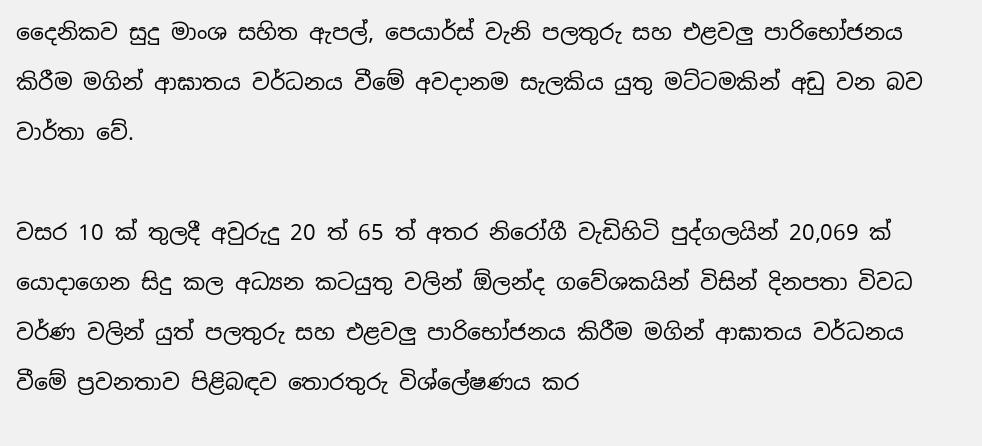දෛනිකව සුදු මාංශ සහිත ඇපල්, පෙයාර්ස් වැනි පලතුරු සහ එළවලු පාරිභෝජනය කිරීම මගින් ආඝාතය වර්ධනය වීමේ අවදානම සැලකිය යුතු මට්ටමකින් අඩු වන බව වාර්තා වේ.

වසර 10 ක් තුලදී අවුරුදු 20 ත් 65 ත් අතර නිරෝගී වැඩිහිටි පුද්ගලයින් 20,069 ක් යොදාගෙන සිදු කල අධ්‍යන කටයුතු වලින් ඕලන්ද ගවේශකයින් විසින් දිනපතා විවධ වර්ණ වලින් යුත් පලතුරු සහ එළවලු පාරිභෝජනය කිරීම මගින් ආඝාතය වර්ධනය වීමේ ප්‍රවනතාව පිළිබඳව තොරතුරු විශ්ලේෂණය කර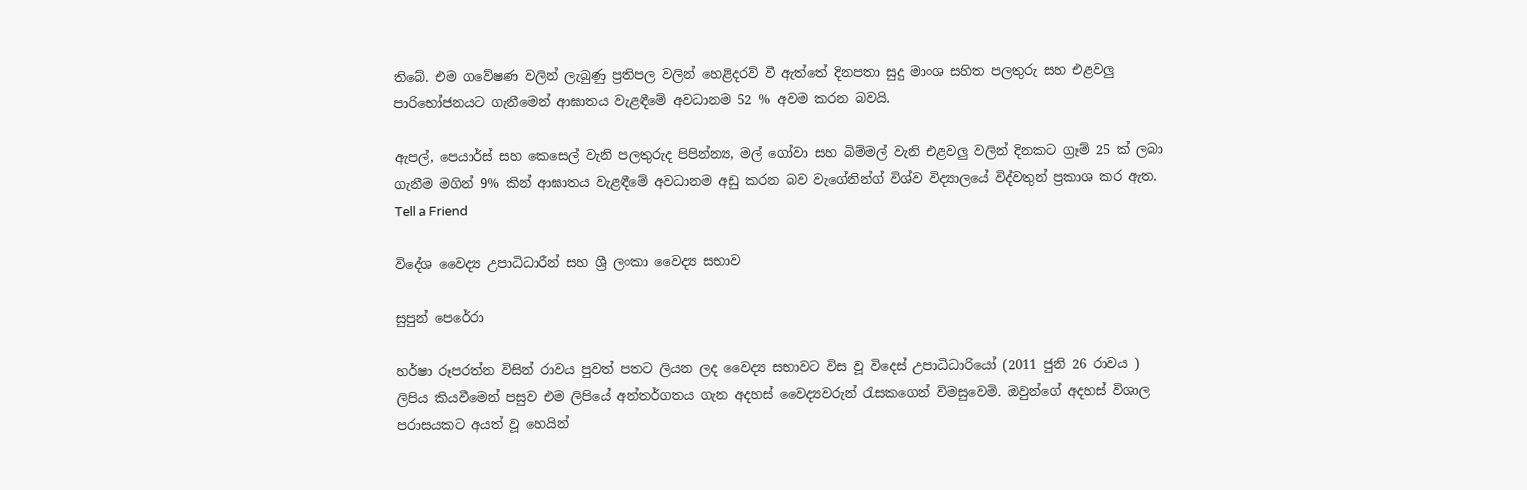තිබේ. එම ගවේෂණ වලින් ලැබුණු ප්‍රතිපල වලින් හෙළිදරව් වී ඇත්තේ දිනපතා සුදු මාංශ සහිත පලතුරු සහ එළවලු පාරිභෝජනයට ගැනීමෙන් ආඝාතය වැළඳීමේ අවධානම 52 % අවම කරන බවයි.

ඇපල්, පෙයාර්ස් සහ කෙසෙල් වැනි පලතුරුද පිපින්න්‍ය, මල් ගෝවා සහ බිම්මල් වැනි එළවලු වලින් දිනකට ග්‍රෑම් 25 ක් ලබා ගැනීම මගින් 9% කින් ආඝාතය වැළඳීමේ අවධානම අඩු කරන බව වැගේනින්ග් විශ්ව විද්‍යාලයේ විද්වතුන් ප්‍රකාශ කර ඇත.
Tell a Friend

විදේශ වෛද්‍ය උපාධිධාරීන් සහ ශ්‍රී ලංකා වෛද්‍ය සභාව

සුපුන් පෙරේරා

හර්ෂා රූපරත්න විසින් රාවය පුවත් පතට ලියන ලද වෛද්‍ය සභාවට විස වූ විදෙස් උපාධිධාරියෝ (2011 ජුනි 26 රාවය ) ලිපිය කියවීමෙන් පසුව එම ලිපියේ අන්තර්ගතය ගැන අදහස් වෛද්‍යවරුන් රැසකගෙන් විමසුවෙමි. ඔවුන්ගේ අදහස් විශාල පරාසයකට අයත් වූ හෙයින්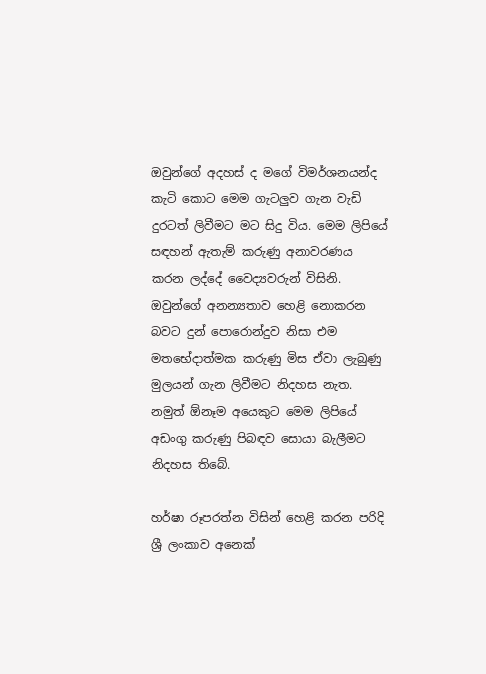ඔවුන්ගේ අදහස් ද මගේ විමර්ශනයන්ද කැටි කොට මෙම ගැටලුව ගැන වැඩි දුරටත් ලිවීමට මට සිදු විය. මෙම ලිපියේ සඳහන් ඇතැම් කරුණු අනාවරණය කරන ලද්දේ වෛද්‍යවරුන් විසිනි. ඔවුන්ගේ අනන්‍යතාව හෙළි නොකරන බවට දුන් පොරොන්දුව නිසා එම මතභේදාත්මක කරුණු මිස ඒවා ලැබුණු මුලයන් ගැන ලිවීමට නිදහස නැත. නමුත් ඕනෑම අයෙකුට මෙම ලිපියේ අඩංගු කරුණු පිබඳව සොයා බැලීමට නිදහස තිබේ.

හර්ෂා රූපරත්න විසින් හෙළි කරන පරිදි ශ්‍රී ලංකාව අනෙක්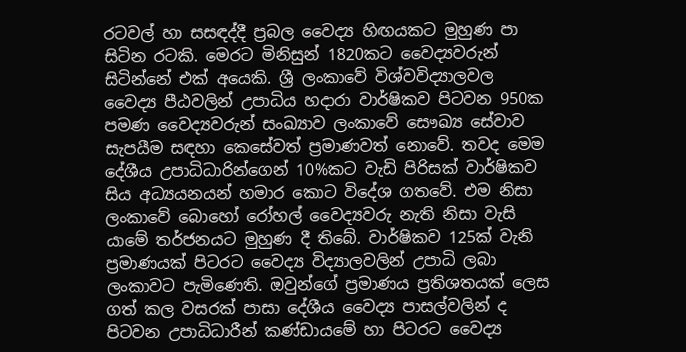රටවල් හා සසඳද්දී ප්‍රබල වෛද්‍ය හිඟයකට මුහුණ පා සිටින රටකි. මෙරට මිනිසුන් 1820කට වෛද්‍යවරුන් සිටින්නේ එක් අයෙකි. ශ්‍රී ලංකාවේ විශ්වවිද්‍යාලවල වෛද්‍ය පීඨවලින් උපාධිය හදාරා වාර්ෂිකව පිටවන 950ක පමණ වෛද්‍යවරුන් සංඛ්‍යාව ලංකාවේ සෞඛ්‍ය සේවාව සැපයීම සඳහා කෙසේවත් ප්‍රමාණවත් නොවේ. තවද මෙම දේශීය උපාධිධාරින්ගෙන් 10%කට වැඩි පිරිසක් වාර්ෂිකව සිය අධ්‍යයනයන් හමාර කොට විදේශ ගතවේ. එම නිසා ලංකාවේ බොහෝ රෝහල් වෛද්‍යවරු නැති නිසා වැසි යාමේ තර්ජනයට මුහුණ දී තිබේ. වාර්ෂිකව 125ක් වැනි ප්‍රමාණයක් පිටරට වෛද්‍ය විද්‍යාලවලින් උපාධි ලබා ලංකාවට පැමිණෙති. ඔවුන්ගේ ප්‍රමාණය ප්‍රතිශතයක් ලෙස ගත් කල වසරක් පාසා දේශීය වෛද්‍ය පාසල්වලින් ද පිටවන උපාධිධාරීන් කණ්ඩායමේ හා පිටරට වෛද්‍ය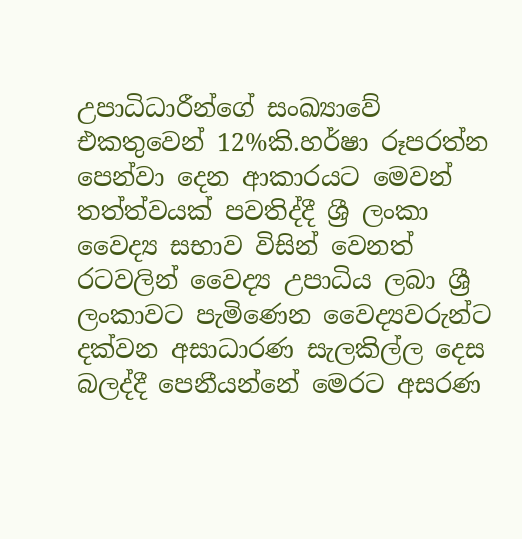උපාධිධාරීන්ගේ සංඛ්‍යාවේ එකතුවෙන් 12%කි.හර්ෂා රූපරත්න පෙන්වා දෙන ආකාරයට මෙවන් තත්ත්වයක් පවතිද්දී ශ්‍රී ලංකා වෛද්‍ය සභාව විසින් වෙනත් රටවලින් වෛද්‍ය උපාධිය ලබා ශ්‍රී ලංකාවට පැමිණෙන වෛද්‍යවරුන්ට දක්වන අසාධාරණ සැලකිල්ල දෙස බලද්දී පෙනීයන්නේ මෙරට අසරණ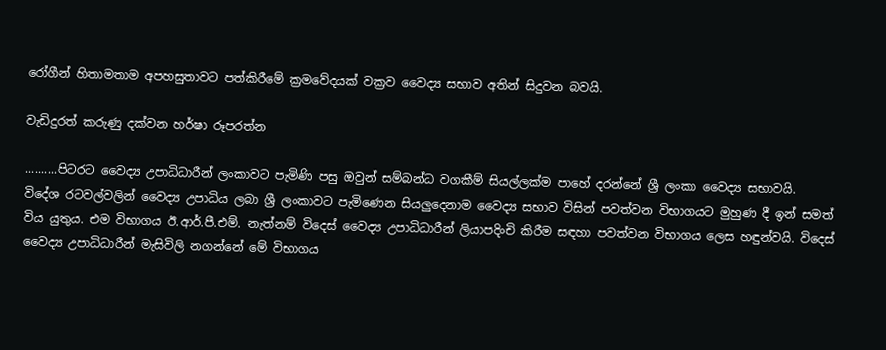රෝගීන් හිතාමතාම අපහසුතාවට පත්කිරීමේ ක්‍රමවේදයක් වක්‍රව වෛද්‍ය සභාව අතින් සිදුවන බවයි.

වැඩිදුරත් කරුණු දක්වන හර්ෂා රූපරත්න

..........පිටරට වෛද්‍ය උපාධිධාරීන් ලංකාවට පැමිණි පසු ඔවුන් සම්බන්ධ වගකීම් සියල්ලක්ම පාහේ දරන්නේ ශ්‍රී ලංකා වෛද්‍ය සභාවයි. විදේශ රටවල්වලින් වෛද්‍ය උපාධිය ලබා ශ්‍රී ලංකාවට පැමිණෙන සියලුදෙනාම වෛද්‍ය සභාව විසින් පවත්වන විභාගයට මුහුණ දී ඉන් සමත් විය යුතුය. එම විභාගය ඊ.ආර්.පී.එම්. නැත්නම් විදෙස් වෛද්‍ය උපාධිධාරීන් ලියාපදිංචි කිරීම සඳහා පවත්වන විභාගය ලෙස හඳුන්වයි. විදෙස් වෛද්‍ය උපාධිධාරීන් මැසිවිලි නගන්නේ මේ විභාගය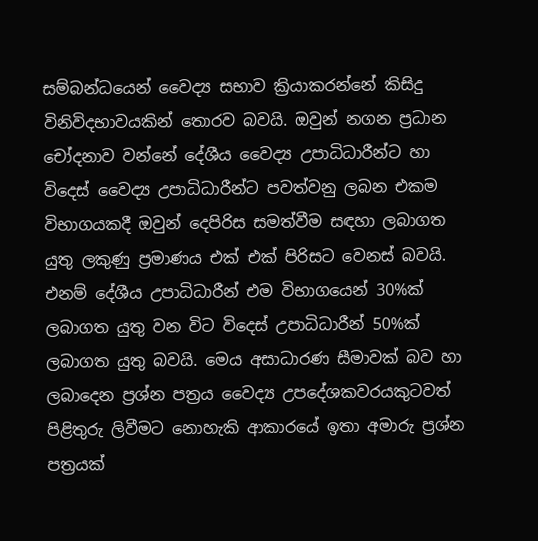සම්බන්ධයෙන් වෛද්‍ය සභාව ක්‍රියාකරන්නේ කිසිදු විනිවිදභාවයකින් තොරව බවයි. ඔවුන් නගන ප්‍රධාන චෝදනාව වන්නේ දේශීය වෛද්‍ය උපාධිධාරීන්ට හා විදෙස් වෛද්‍ය උපාධිධාරීන්ට පවත්වනු ලබන එකම විභාගයකදී ඔවුන් දෙපිරිස සමත්වීම සඳහා ලබාගත යුතු ලකුණු ප්‍රමාණය එක් එක් පිරිසට වෙනස් බවයි. එනම් දේශීය උපාධිධාරීන් එම විභාගයෙන් 30%ක් ලබාගත යුතු වන විට විදෙස් උපාධිධාරීන් 50%ක් ලබාගත යුතු බවයි. මෙය අසාධාරණ සීමාවක් බව හා ලබාදෙන ප්‍රශ්න පත්‍රය වෛද්‍ය උපදේශකවරයකුටවත් පිළිතුරු ලිවීමට නොහැකි ආකාරයේ ඉතා අමාරු ප්‍රශ්න පත්‍රයක්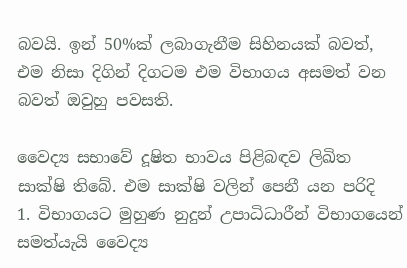බවයි. ඉන් 50%ක් ලබාගැනීම සිහිනයක් බවත්, එම නිසා දිගින් දිගටම එම විභාගය අසමත් වන බවත් ඔවුහු පවසති.

වෛද්‍ය සභාවේ දූෂිත භාවය පිළිබඳව ලිඛිත සාක්ෂි තිබේ. එම සාක්ෂි වලින් පෙනී යන පරිදි
1. විභාගයට මුහුණ නුදුන් උපාධිධාරීන් විභාගයෙන් සමත්යැයි වෛද්‍ය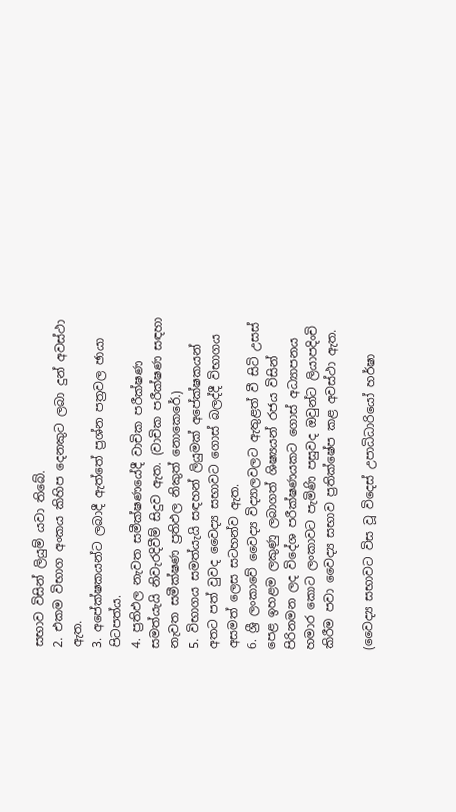සභාව විසින් ලියුම් යවා තිබේ.
2. එකම විභාග අංකය කිහිප දෙනකුට ලබා දුන් අවස්ථා ඇත.
3. අපේක්ෂකයන්ට ලබාදී ඇත්තේ ප්‍රශ්න පත්‍රවල ඡායා පිටපත්ය.
4. ප්‍රතිඵල නැවත සමීක්ෂණයේදී වාචික පරීක්ෂණ සමත්යැයි නිවැරදිවීම් සිදුව ඇත. (වාචික පරීක්ෂණ සඳහා නැවත සමීක්ෂණ ප්‍රතිඵල නිකුත් නොකෙරේ.)
5. විභාගය සමත්යැයි සඳහන් ලියුමක් අපේක්ෂකයන් අතට පත් වුවද වෛද්‍ය සභාවට ගොස් බලද්දී විභාගය අසමත් ලෙස සටහන්ව ඇත.
6. ශ්‍රී ලංකාවේ වෛද්‍ය විද්‍යාලවලට ඇතුළත් වී සිටි උසස් පෙළ ඉහළම ලකුණු ලබාගත් ශිෂ්‍යයන් රජය විසින් පිරිනමන ලද විදේශ පරීක්ෂණයකට ගොස් අධ්‍යාපනය හමාර කොට ලංකාවට පැමිණි පසුවද ඔවුන්ට ලියාපදිංචි කිරීම පවා වෛද්‍ය සභාව ප්‍රතික්ෂේප කළ අවස්ථා ඇත.

(වෛද්‍ය සභාවට විස වූ විදෙස් උපාධිධාරියෝ හර්ෂා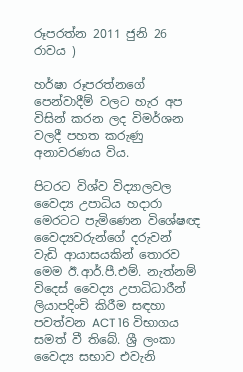රූපරත්න 2011 ජුනි 26 රාවය )

හර්ෂා රූපරත්නගේ පෙන්වාදීම් වලට හැර අප විසින් කරන ලද විමර්ශන වලදී පහත කරුණු අනාවරණය විය.

පිටරට විශ්ව විද්‍යාලවල වෛද්‍ය උපාධිය හදාරා මෙරටට පැමිණෙන විශේෂඥ වෛද්‍යවරුන්ගේ දරුවන් වැඩි ආයාසයකින් තොරව මෙම ඊ.ආර්.පී.එම්. නැත්නම් විදෙස් වෛද්‍ය උපාධිධාරීන් ලියාපදිංචි කිරීම සඳහා පවත්වන ACT 16 විභාගය සමත් වී තිබේ. ශ්‍රී ලංකා වෛද්‍ය සභාව එවැනි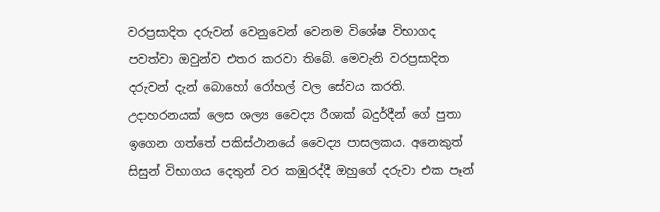වරප්‍රසාදිත දරුවන් වෙනුවෙන් වෙනම විශේෂ විභාගද පවත්වා ඔවුන්ව එතර කරවා තිබේ. මෙවැනි වරප්‍රසාදිත දරුවන් දැන් බොහෝ රෝහල් වල සේවය කරති. උදාහරනයක් ලෙස ශල්‍ය වෛද්‍ය රීශාක් බදුර්දීන් ගේ පුතා ඉගෙන ගත්තේ පකිස්ථානයේ වෛද්‍ය පාසලකය. අනෙකුත් සිසුන් විභාගය දෙතුන් වර කඹුරද්දී ඔහුගේ දරුවා එක පෑන්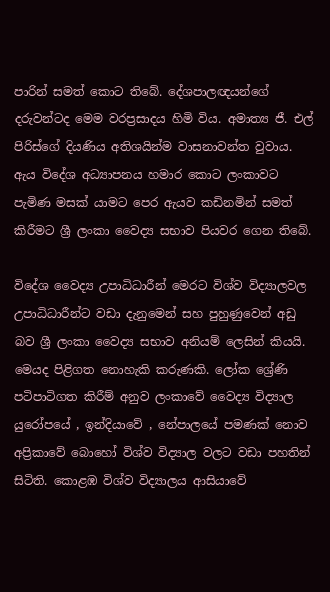පාරින් සමත් කොට තිබේ. දේශපාලඥයන්ගේ දරුවන්ටද මෙම වරප්‍රසාදය හිමි විය. අමාත්‍ය ජී. එල් පිරිස්ගේ දියණිය අතිශයින්ම වාසනාවන්ත වුවාය. ඇය විදේශ අධ්‍යාපනය හමාර කොට ලංකාවට පැමිණ මසක් යාමට පෙර ඇයව කඩිනමින් සමත් කිරීමට ශ්‍රී ලංකා වෛද්‍ය සභාව පියවර ගෙන තිබේ.

විදේශ වෛද්‍ය උපාධිධාරීන් මෙරට විශ්ව විද්‍යාලවල උපාධිධාරීන්ට වඩා දැනුමෙන් සහ පුහුණුවෙන් අඩු බව ශ්‍රී ලංකා වෛද්‍ය සභාව අනියම් ලෙසින් කියයි. මෙයද පිළිගත නොහැකි කරුණකි. ලෝක ශ්‍රේණි පටිපාටිගත කිරීම් අනුව ලංකාවේ වෛද්‍ය විද්‍යාල යුරෝපයේ , ඉන්දියාවේ , නේපාලයේ පමණක් නොව අප්‍රිකාවේ බොහෝ විශ්ව විද්‍යාල වලට වඩා පහතින් සිටිති. කොළඹ විශ්ව විද්‍යාලය ආසියාවේ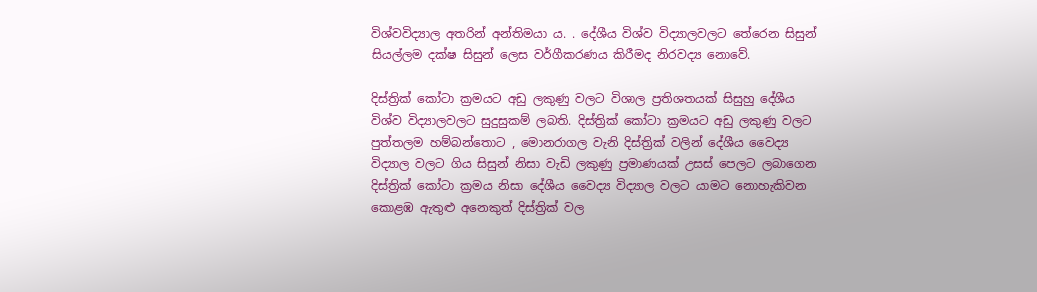විශ්වවිද්‍යාල අතරින් අන්තිමයා ය. . දේශීය විශ්ව විද්‍යාලවලට තේරෙන සිසුන් සියල්ලම දක්ෂ සිසුන් ලෙස වර්ගීකරණය කිරීමද නිරවද්‍ය නොවේ.

දිස්ත්‍රික් කෝටා ක්‍රමයට අඩු ලකුණු වලට විශාල ප්‍රතිශතයක් සිසුහු දේශීය විශ්ව විද්‍යාලවලට සුදුසුකම් ලබති. දිස්ත්‍රික් කෝටා ක්‍රමයට අඩු ලකුණු වලට පුත්තලම හම්බන්තොට , මොනරාගල වැනි දිස්ත්‍රික් වලින් දේශීය වෛද්‍ය විද්‍යාල වලට ගිය සිසුන් නිසා වැඩි ලකුණු ප්‍රමාණයක් උසස් පෙලට ලබාගෙන දිස්ත්‍රික් කෝටා ක්‍රමය නිසා දේශීය වෛද්‍ය විද්‍යාල වලට යාමට නොහැකිවන කොළඹ ඇතුළු අනෙකුත් දිස්ත්‍රික් වල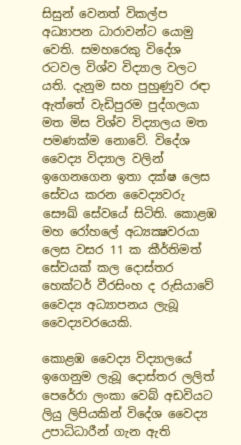සිසුන් වෙනත් විකල්ප අධ්‍යාපන ධාරාවන්ට යොමු වෙති. සමහරෙකු විදේශ රටවල විශ්ව විද්‍යාල වලට යති. දැනුම සහ පුහුණුව රඳා ඇත්තේ වැඩිපුරම පුද්ගලයා මත මිස විශ්ව විද්‍යාලය මත පමණක්ම නොවේ. විදේශ වෛද්‍ය විද්‍යාල වලින් ඉගෙනගෙන ඉතා දක්ෂ ලෙස සේවය කරන වෛද්‍යවරු සෞඛ්‍ සේවයේ සිටිති. කොළඹ මහ රෝහලේ අධ්‍යක්‍ෂවරයා ලෙස වසර 11 ක කීර්තිමත් සේවයක් කල දොස්තර හෙක්‌ටර් වීරසිංහ ද රුසියාවේ වෛද්‍ය අධ්‍යාපනය ලැබූ වෛද්‍යවරයෙකි.

කොළඹ වෛද්‍ය විද්‍යාලයේ ඉගෙනුම ලැබූ දොස්තර ලලිත් පෙරේරා ලංකා වෙබ් අඩවියට ලියු ලිපියකින් විදේශ වෛද්‍ය උපාධිධාරීන් ගැන ඇති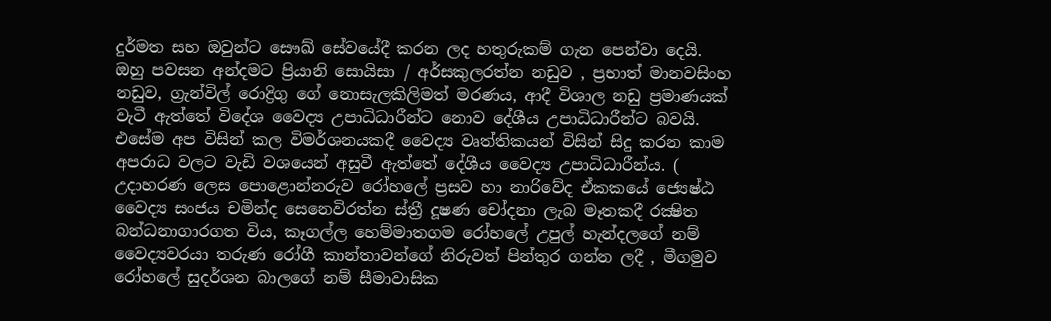දුර්මත සහ ඔවුන්ට සෞඛ්‍ සේවයේදී කරන ලද හතුරුකම් ගැන පෙන්වා දෙයි. ඔහු පවසන අන්දමට ප්‍රියානි සොයිසා / අර්සකුලරත්න නඩුව , ප්‍රභාත් මානවසිංහ නඩුව, ග්‍රැන්විල් රොද්‍රිගු ගේ නොසැලකිලිමත් මරණය, ආදී විශාල නඩු ප්‍රමාණයක් වැටී ඇත්තේ විදේශ වෛද්‍ය උපාධිධාරීන්ට නොව දේශීය උපාධිධාරීන්ට බවයි. එසේම අප විසින් කල විමර්ශනයකදී වෛද්‍ය වෘත්තිකයන් විසින් සිදු කරන කාම අපරාධ වලට වැඩි වශයෙන් අසුවී ඇත්තේ දේශීය වෛද්‍ය උපාධිධාරීන්ය. ( උදාහරණ ලෙස පොළොන්නරුව රෝහලේ ප්‍රසව හා නාරිවේද ඒකකයේ ජ්‍යෙෂ්ඨ වෛද්‍ය සංජය චමින්ද සෙනෙවිරත්න ස්‌ත්‍රී දූෂණ චෝදනා ලැබ මෑතකදී රක්‍ෂිත බන්ධනාගාරගත විය, කෑගල්ල හෙම්මාතගම රෝහලේ උපුල් හැන්දලගේ නම් වෛද්‍යවරයා තරුණ රෝගී කාන්තාවන්ගේ නිරුවත් පින්තුර ගන්න ලදී , මීගමුව රෝහලේ සුදර්ශන බාලගේ නම් සීමාවාසික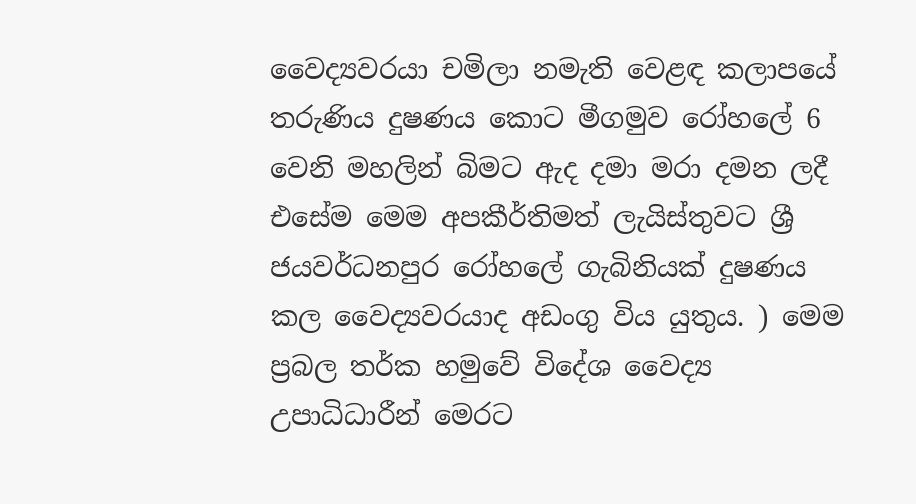වෛද්‍යවරයා චමිලා නමැති වෙළඳ කලාපයේ තරුණිය දුෂණය කොට මීගමුව රෝහලේ 6 වෙනි මහලින් බිමට ඇද දමා මරා දමන ලදී එසේම මෙම අපකීර්තිමත් ලැයිස්තුවට ශ්‍රී ජයවර්ධනපුර රෝහලේ ගැබිනියක් දුෂණය කල වෛද්‍යවරයාද අඩංගු විය යුතුය. ) මෙම ප්‍රබල තර්ක හමුවේ විදේශ වෛද්‍ය උපාධිධාරීන් මෙරට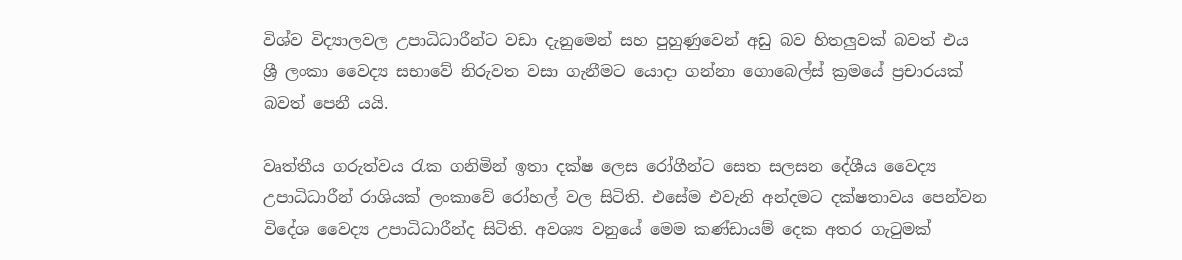විශ්ව විද්‍යාලවල උපාධිධාරීන්ට වඩා දැනුමෙන් සහ පුහුණුවෙන් අඩු බව හිතලුවක් බවත් එය ශ්‍රී ලංකා වෛද්‍ය සභාවේ නිරුවත වසා ගැනීමට යොදා ගන්නා ගොබෙල්ස් ක්‍රමයේ ප්‍රචාරයක් බවත් පෙනී යයි.

වෘත්තීය ගරුත්වය රැක ගනිමින් ඉතා දක්ෂ ලෙස රෝගීන්ට සෙත සලසන දේශීය වෛද්‍ය උපාධිධාරීන් රාශියක් ලංකාවේ රෝහල් වල සිටිති. එසේම එවැනි අන්දමට දක්ෂතාවය පෙන්වන විදේශ වෛද්‍ය උපාධිධාරීන්ද සිටිති. අවශ්‍ය වනුයේ මෙම කණ්ඩායම් දෙක අතර ගැටුමක්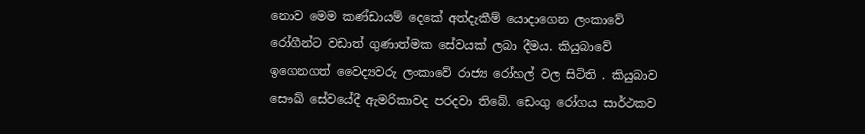නොව මෙම කණ්ඩායම් දෙකේ අත්දැකීම් යොදාගෙන ලංකාවේ රෝගීන්ට වඩාත් ගුණාත්මක සේවයක් ලබා දීමය. කියුබාවේ ඉගෙනගත් වෛද්‍යවරු ලංකාවේ රාජ්‍ය රෝහල් වල සිටිති . කියුබාව සෞඛ්‍ සේවයේදී ඇමරිකාවද පරදවා තිබේ. ඩෙංගු රෝගය සාර්ථකව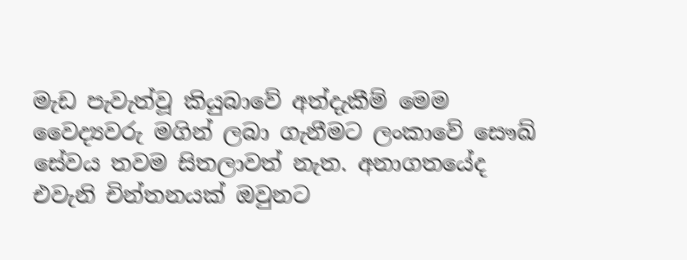මැඩ පැවැත්වූ කියුබාවේ අත්දැකීම් මෙම වෛද්‍යවරු මගින් ලබා ගැනීමට ලංකාවේ සෞඛ්‍ සේවය තවම සිතලාවත් නැත. අනාගතයේද එවැනි චින්තනයක් ඔවුනට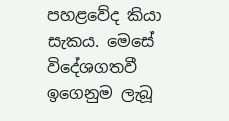පහළවේද කියා සැකය. මෙසේ විදේශගතවී ඉගෙනුම ලැබූ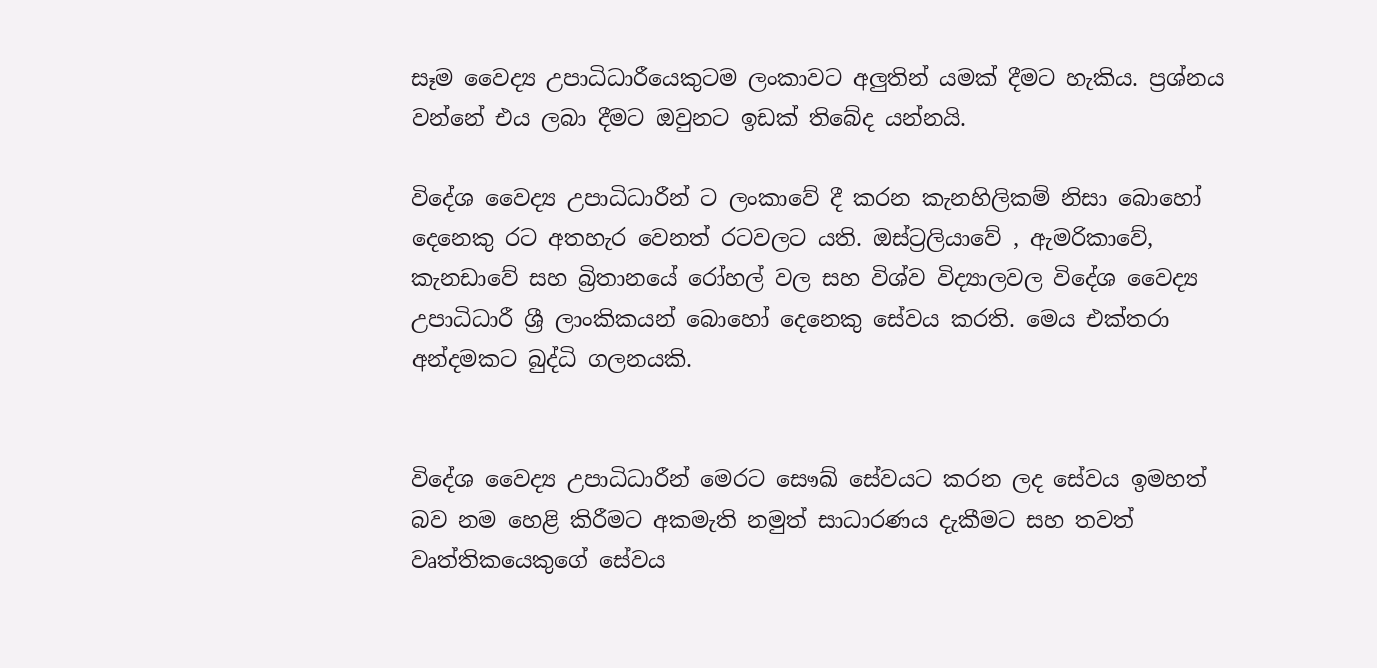සෑම වෛද්‍ය උපාධිධාරීයෙකුටම ලංකාවට අලුතින් යමක් දීමට හැකිය. ප්‍රශ්නය වන්නේ එය ලබා දීමට ඔවුනට ඉඩක් තිබේද යන්නයි.

විදේශ වෛද්‍ය උපාධිධාරීන් ට ලංකාවේ දී කරන කැනහිලිකම් නිසා බොහෝ දෙනෙකු රට අතහැර වෙනත් රටවලට යති. ඔස්ට්‍රලියාවේ , ඇමරිකාවේ, කැනඩාවේ සහ බ්‍රිතානයේ රෝහල් වල සහ විශ්ව විද්‍යාලවල විදේශ වෛද්‍ය උපාධිධාරී ශ්‍රී ලාංකිකයන් බොහෝ දෙනෙකු සේවය කරති. මෙය එක්තරා අන්දමකට බුද්ධි ගලනයකි.


විදේශ වෛද්‍ය උපාධිධාරීන් මෙරට සෞඛ්‍ සේවයට කරන ලද සේවය ඉමහත් බව නම හෙළි කිරීමට අකමැති නමුත් සාධාරණය දැකීමට සහ තවත් වෘත්තිකයෙකුගේ සේවය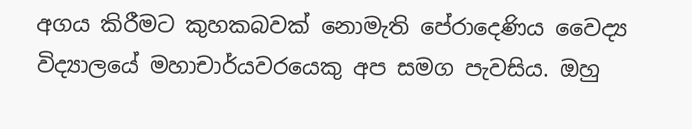අගය කිරීමට කුහකබවක් නොමැති පේරාදෙණිය වෛද්‍ය විද්‍යාලයේ මහාචාර්යවරයෙකු අප සමග පැවසිය. ඔහු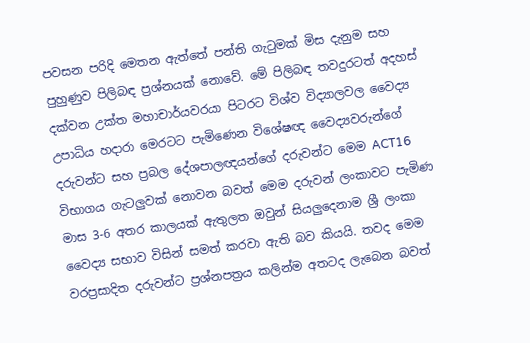පවසන පරිදි මෙතන ඇත්තේ පන්ති ගැටුමක් මිස දැනුම සහ පුහුණුව පිලිබඳ ප්‍රශ්නයක් නොවේ. මේ පිලිබඳ තවදුරටත් අදහස් දක්වන උක්ත මහාචාර්යවරයා පිටරට විශ්ව විද්‍යාලවල වෛද්‍ය උපාධිය හදාරා මෙරටට පැමිණෙන විශේෂඥ වෛද්‍යවරුන්ගේ දරුවන්ට සහ ප්‍රබල දේශපාලඥයන්ගේ දරුවන්ට මෙම ACT16 විභාගය ගැටලුවක් නොවන බවත් මෙම දරුවන් ලංකාවට පැමිණ මාස 3-6 අතර කාලයක් ඇතුලත ඔවුන් සියලුදෙනාම ශ්‍රී ලංකා වෛද්‍ය සභාව විසින් සමත් කරවා ඇති බව කියයි. තවද මෙම වරප්‍රසාදිත දරුවන්ට ප්‍රශ්නපත්‍රය කලින්ම අතටද ලැබෙන බවත්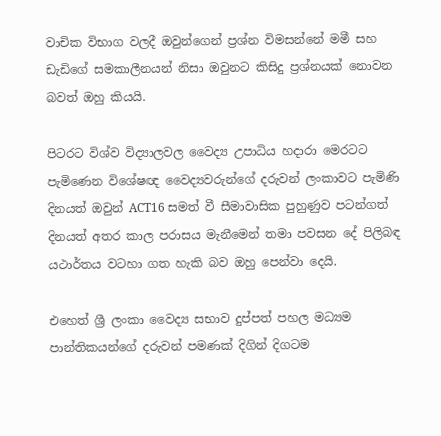වාචික විභාග වලදී ඔවුන්ගෙන් ප්‍රශ්න විමසන්නේ මමී සහ ඩැඩිගේ සමකාලීනයන් නිසා ඔවුනට කිසිදු ප්‍රශ්නයක් නොවන බවත් ඔහු කියයි.

පිටරට විශ්ව විද්‍යාලවල වෛද්‍ය උපාධිය හදාරා මෙරටට පැමිණෙන විශේෂඥ වෛද්‍යවරුන්ගේ දරුවන් ලංකාවට පැමිණි දිනයත් ඔවුන් ACT16 සමත් වී සීමාවාසික පුහුණුව පටන්ගත් දිනයත් අතර කාල පරාසය මැනීමෙන් තමා පවසන දේ පිලිබඳ යථාර්තය වටහා ගත හැකි බව ඔහු පෙන්වා දෙයි.

එහෙත් ශ්‍රී ලංකා වෛද්‍ය සභාව දුප්පත් පහල මධ්‍යම පාන්තිකයන්ගේ දරුවන් පමණක් දිගින් දිගටම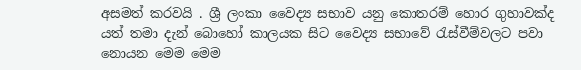අසමත් කරවයි . ශ්‍රී ලංකා වෛද්‍ය සභාව යනු කොතරම් හොර ගුහාවක්ද යත් තමා දැන් බොහෝ කාලයක සිට වෛද්‍ය සභාවේ රැස්වීම්වලට පවා නොයන මෙම මෙම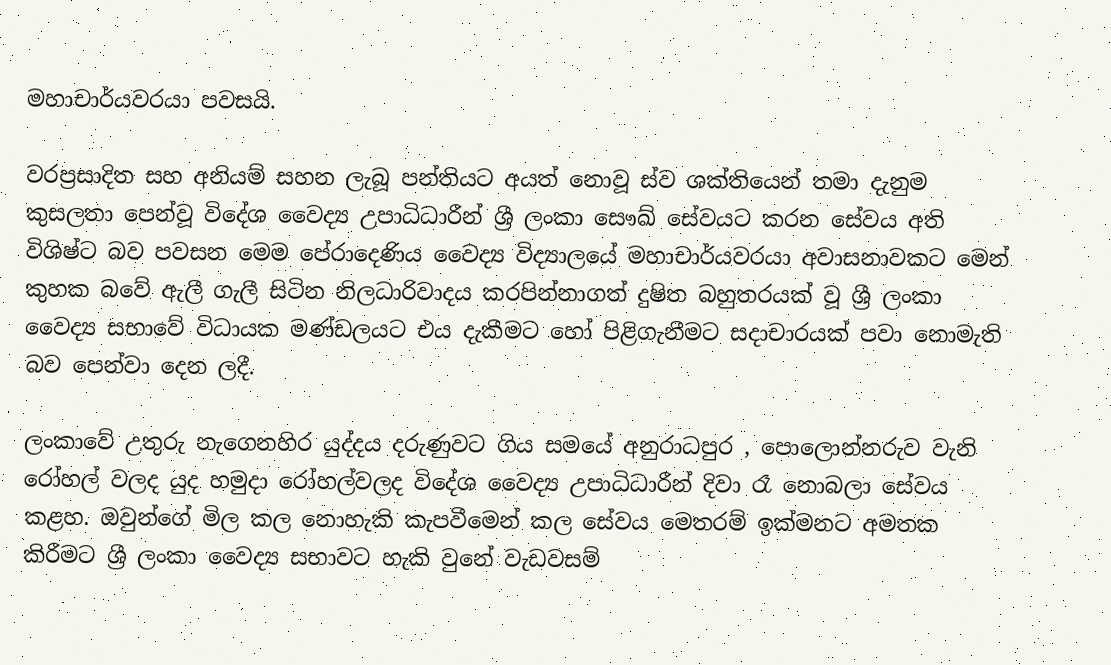මහාචාර්යවරයා පවසයි.

වරප්‍රසාදිත සහ අනියම් සහන ලැබූ පන්තියට අයත් නොවූ ස්ව ශක්තියෙන් තමා දැනුම කුසලතා පෙන්වූ විදේශ වෛද්‍ය උපාධිධාරීන් ශ්‍රී ලංකා සෞඛ්‍ සේවයට කරන සේවය අති විශිෂ්ට බව පවසන මෙම පේරාදෙණිය වෛද්‍ය විද්‍යාලයේ මහාචාර්යවරයා අවාසනාවකට මෙන් කුහක බවේ ඇලී ගැලී සිටින නිලධාරිවාදය කරපින්නාගත් දුෂිත බහුතරයක් වූ ශ්‍රී ලංකා වෛද්‍ය සභාවේ විධායක මණ්ඩලයට එය දැකීමට හෝ පිළිගැනීමට සදාචාරයක් පවා නොමැති බව පෙන්වා දෙන ලදී.

ලංකාවේ උතුරු නැගෙනහිර යුද්දය දරුණුවට ගිය සමයේ අනුරාධපුර , පොලොන්නරුව වැනි රෝහල් වලද යුද හමුදා රෝහල්වලද විදේශ වෛද්‍ය උපාධිධාරීන් දිවා රෑ නොබලා සේවය කළහ. ඔවුන්ගේ මිල කල නොහැකි කැපවීමෙන් කල සේවය මෙතරම් ඉක්මනට අමතක කිරීමට ශ්‍රී ලංකා වෛද්‍ය සභාවට හැකි වුනේ වැඩවසම්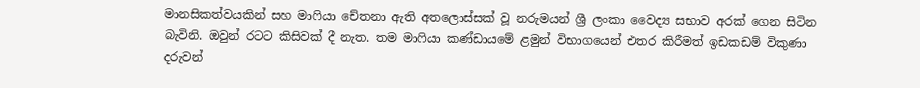මානසිකත්වයකින් සහ මාෆියා චේතනා ඇති අතලොස්සක් වූ නරුමයන් ශ්‍රී ලංකා වෛද්‍ය සභාව අරක් ගෙන සිටින බැවිනි. ඔවුන් රටට කිසිවක් දී නැත. තම මාෆියා කණ්ඩායමේ ළමුන් විභාගයෙන් එතර කිරීමත් ඉඩකඩම් විකුණා දරුවන්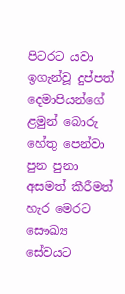පිටරට යවා ඉගැන්වූ දුප්පත් දෙමාපියන්ගේ ළමුන් බොරු හේතු පෙන්වා පුන පුනා අසමත් කීරීමත් හැර මෙරට සෞඛ්‍ය සේවයට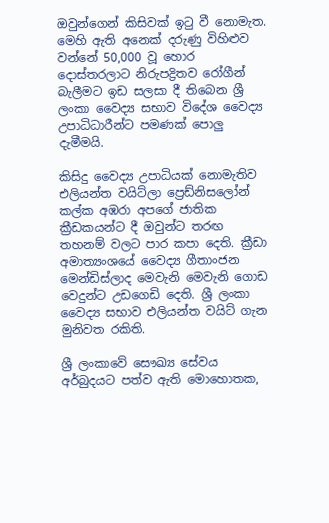ඔවුන්ගෙන් කිසිවක් ඉටු වී නොමැත. මෙහි ඇති අනෙක් දරුණු විහිළුව වන්නේ 50,000 වූ හොර දොස්තරලාට නිරුපද්‍රිතව රෝගීන් බැලීමට ඉඩ සලසා දී තිබෙන ශ්‍රී ලංකා වෛද්‍ය සභාව විදේශ වෛද්‍ය උපාධිධාරීන්ට පමණක් පොලු දැමීමයි.

කිසිදු වෛද්‍ය උපාධියක් නොමැතිව එලියන්ත වයිට්ලා ප්‍රෙඩ්නිසලෝන් කල්ක අඹරා අපගේ ජාතික ක්‍රීඩකයන්ට දී ඔවුන්ට තරඟ තහනම් වලට පාර කපා දෙති. ක්‍රීඩා අමාත්‍යංශයේ වෛද්‍ය ගීතාංජන මෙන්ඩිස්ලාද මෙවැනි මෙවැනි ගොඩ වෙදුන්ට උඩගෙඩි දෙති. ශ්‍රී ලංකා වෛද්‍ය සභාව එලියන්ත වයිට් ගැන මුනිවත රකිති.

ශ්‍රී ලංකාවේ සෞඛ්‍ය සේවය අර්බුදයට පත්ව ඇති මොහොතක,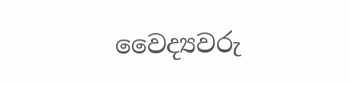වෛද්‍යවරු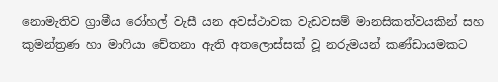නොමැතිව ග්‍රාමීය රෝහල් වැසී යන අවස්ථාවක වැඩවසම් මානසිකත්වයකින් සහ කුමන්ත්‍රණ හා මාෆියා චේතනා ඇති අතලොස්සක් වූ නරුමයන් කණ්ඩායමකට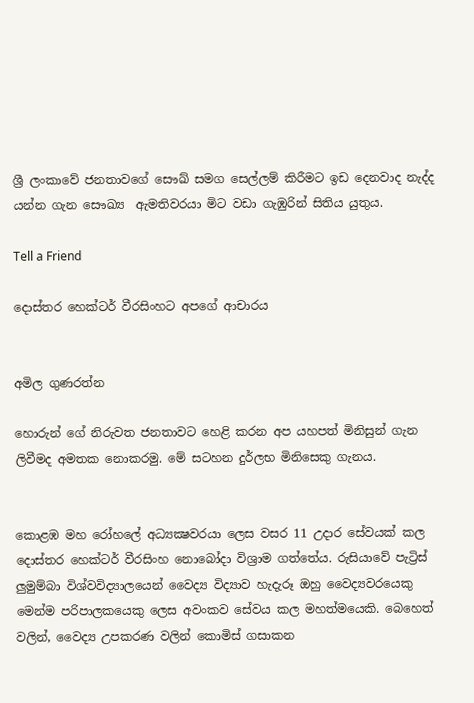ශ්‍රී ලංකාවේ ජනතාවගේ සෞඛ්‍ සමග සෙල්ලම් කිරීමට ඉඩ දෙනවාද නැද්ද යන්න ගැන සෞඛ්‍ය  ඇමතිවරයා මිට වඩා ගැඹුරින් සිතිය යුතුය.

Tell a Friend

දොස්තර හෙක්ටර් වීරසිංහට අපගේ ආචාරය


අමිල ගුණරත්න

හොරුන් ගේ නිරුවත ජනතාවට හෙළි කරන අප යහපත් මිනිසුන් ගැන ලිවීමද අමතක නොකරමු. මේ සටහන දුර්ලභ මිනිසෙකු ගැනය.


කොළඹ මහ රෝහලේ අධ්‍යක්‍ෂවරයා ලෙස වසර 11 උදාර සේවයක් කල දොස්තර හෙක්‌ටර් වීරසිංහ නොබෝදා විශ්‍රාම ගත්තේය. රුසියාවේ පැට්‍රිස් ලුමුම්බා විශ්වවිද්‍යාලයෙන් වෛද්‍ය විද්‍යාව හැදැරූ ඔහු වෛද්‍යවරයෙකු මෙන්ම පරිපාලකයෙකු ලෙස අවංකව සේවය කල මහත්මයෙකි. බෙහෙත් වලින්, වෛද්‍ය උපකරණ වලින් කොමිස් ගසාකන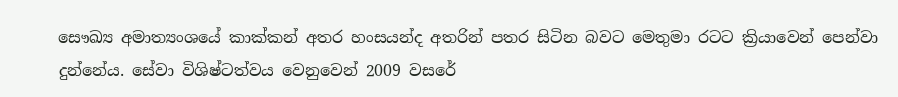සෞඛ්‍ය අමාත්‍යංශයේ කාක්කන් අතර හංසයන්ද අතරින් පතර සිටින බවට මෙතුමා රටට ක්‍රියාවෙන් පෙන්වා දුන්නේය. සේවා විශිෂ්ටත්වය වෙනුවෙන් 2009 වසරේ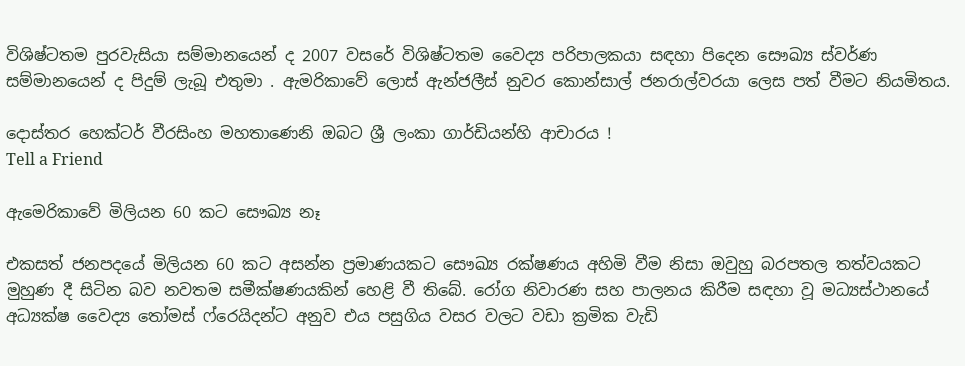විශිෂ්ටතම පුරවැසියා සම්මානයෙන් ද 2007 වසරේ විශිෂ්ටතම වෛද්‍ය පරිපාලකයා සඳහා පිදෙන සෞඛ්‍ය ස්‌වර්ණ සම්මානයෙන් ද පිදුම් ලැබූ එතුමා . ඇමරිකාවේ ලොස්‌ ඇන්ජලීස්‌ නුවර කොන්සාල් ජනරාල්වරයා ලෙස පත් වීමට නියමිතය.

දොස්තර හෙක්ටර් වීරසිංහ මහතාණෙනි ඔබට ශ්‍රී ලංකා ගාර්ඩියන්හි ආචාරය !
Tell a Friend

ඇමෙරිකාවේ මිලියන 60 කට සෞඛ්‍ය නෑ

එකසත් ජනපදයේ මිලියන 60 කට අසන්න ප්‍රමාණයකට සෞඛ්‍ය රක්ෂණය අහිමි වීම නිසා ඔවුහු බරපතල තත්වයකට මුහුණ දී සිටින බව නවතම සමීක්ෂණයකින් හෙළි වී තිබේ. රෝග නිවාරණ සහ පාලනය කිරීම සඳහා වූ මධ්‍යස්ථානයේ අධ්‍යක්ෂ වෛද්‍ය තෝමස් ෆ්රෙයිදන්ට අනුව එය පසුගිය වසර වලට වඩා ක්‍රමික වැඩි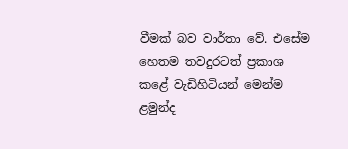වීමක් බව වාර්තා වේ. එසේම හෙතම තවදුරටත් ප්‍රකාශ කළේ වැඩිහිටියන් මෙන්ම ළමුන්ද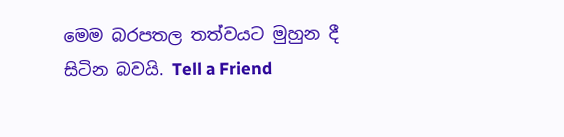මෙම බරපතල තත්වයට මුහුන දී සිටින බවයි. Tell a Friend